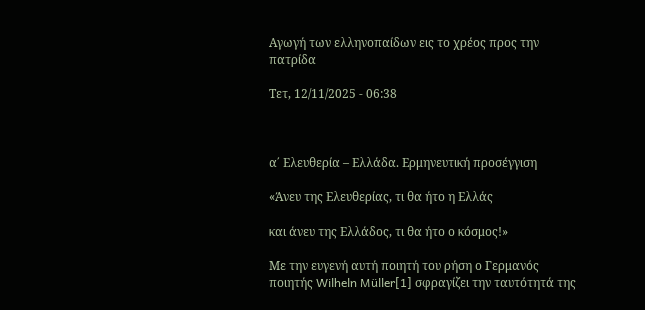Αγωγή των ελληνοπαίδων εις το χρέος προς την πατρίδα

Τετ, 12/11/2025 - 06:38



α΄ Ελευθερία – Ελλάδα. Ερμηνευτική προσέγγιση

«Άνευ της Ελευθερίας, τι θα ήτο η Ελλάς

και άνευ της Ελλάδος, τι θα ήτο ο κόσμος!»

Με την ευγενή αυτή ποιητή του ρήση ο Γερμανός ποιητής Wilheln Müller[1] σφραγίζει την ταυτότητά της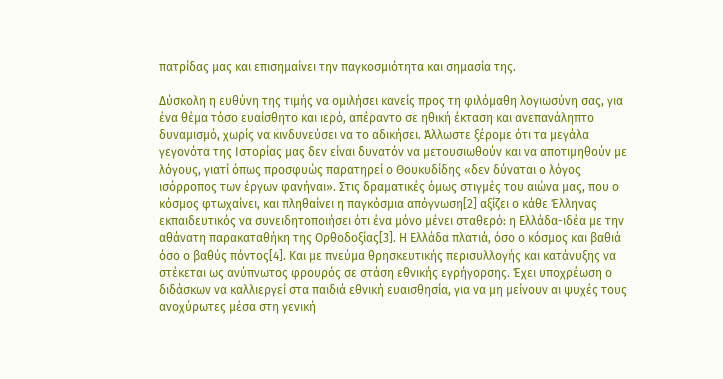πατρίδας μας και επισημαίνει την παγκοσμιότητα και σημασία της.

Δύσκολη η ευθύνη της τιμής να ομιλήσει κανείς προς τη φιλόμαθη λογιωσύνη σας, για ένα θέμα τόσο ευαίσθητο και ιερό, απέραντο σε ηθική έκταση και ανεπανάληπτο δυναμισμό, χωρίς να κινδυνεύσει να το αδικήσει. Άλλωστε ξέρομε ότι τα μεγάλα γεγονότα της Ιστορίας μας δεν είναι δυνατόν να μετουσιωθούν και να αποτιμηθούν με λόγους, γιατί όπως προσφυώς παρατηρεί ο Θουκυδίδης «δεν δύναται ο λόγος ισόρροπος των έργων φανήναι». Στις δραματικές όμως στιγμές του αιώνα μας, που ο κόσμος φτωχαίνει, και πληθαίνει η παγκόσμια απόγνωση[2] αξίζει ο κάθε Έλληνας εκπαιδευτικός να συνειδητοποιήσει ότι ένα μόνο μένει σταθερό: η Ελλάδα-ιδέα με την αθάνατη παρακαταθήκη της Ορθοδοξίας[3]. Η Ελλάδα πλατιά, όσο ο κόσμος και βαθιά όσο ο βαθύς πόντος[4]. Και με πνεύμα θρησκευτικής περισυλλογής και κατάνυξης να στέκεται ως ανύπνωτος φρουρός σε στάση εθνικής εγρήγορσης. Έχει υποχρέωση ο διδάσκων να καλλιεργεί στα παιδιά εθνική ευαισθησία, για να μη μείνουν αι ψυχές τους ανοχύρωτες μέσα στη γενική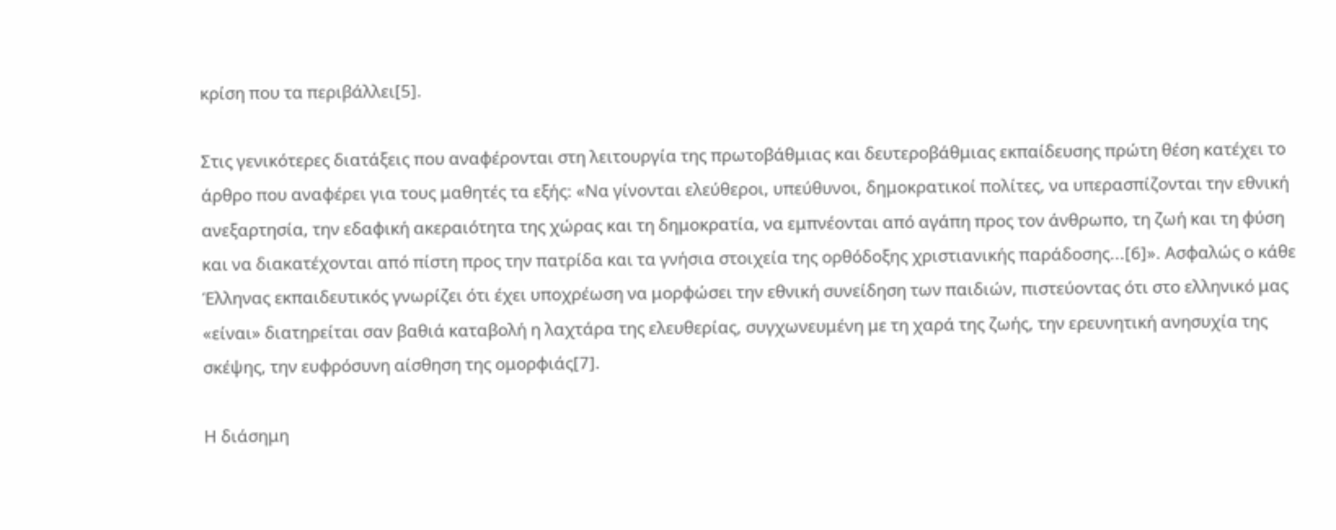κρίση που τα περιβάλλει[5].

Στις γενικότερες διατάξεις που αναφέρονται στη λειτουργία της πρωτοβάθμιας και δευτεροβάθμιας εκπαίδευσης πρώτη θέση κατέχει το άρθρο που αναφέρει για τους μαθητές τα εξής: «Να γίνονται ελεύθεροι, υπεύθυνοι, δημοκρατικοί πολίτες, να υπερασπίζονται την εθνική ανεξαρτησία, την εδαφική ακεραιότητα της χώρας και τη δημοκρατία, να εμπνέονται από αγάπη προς τον άνθρωπο, τη ζωή και τη φύση και να διακατέχονται από πίστη προς την πατρίδα και τα γνήσια στοιχεία της ορθόδοξης χριστιανικής παράδοσης...[6]». Ασφαλώς ο κάθε Έλληνας εκπαιδευτικός γνωρίζει ότι έχει υποχρέωση να μορφώσει την εθνική συνείδηση των παιδιών, πιστεύοντας ότι στο ελληνικό μας «είναι» διατηρείται σαν βαθιά καταβολή η λαχτάρα της ελευθερίας, συγχωνευμένη με τη χαρά της ζωής, την ερευνητική ανησυχία της σκέψης, την ευφρόσυνη αίσθηση της ομορφιάς[7].

Η διάσημη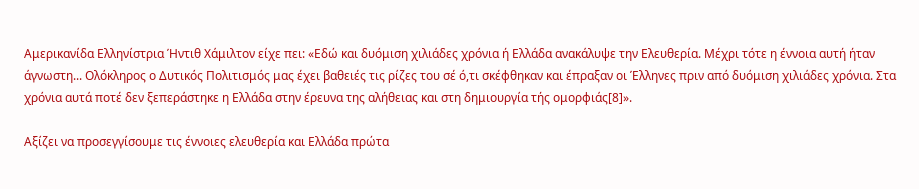Αμερικανίδα Ελληνίστρια Ήντιθ Χάμιλτον είχε πει: «Εδώ και δυόμιση χιλιάδες χρόνια ή Ελλάδα ανακάλυψε την Ελευθερία. Μέχρι τότε η έννοια αυτή ήταν άγνωστη... Ολόκληρος ο Δυτικός Πολιτισμός μας έχει βαθειές τις ρίζες του σέ ό,τι σκέφθηκαν και έπραξαν οι Έλληνες πριν από δυόμιση χιλιάδες χρόνια. Στα χρόνια αυτά ποτέ δεν ξεπεράστηκε η Ελλάδα στην έρευνα της αλήθειας και στη δημιουργία τής ομορφιάς[8]».

Αξίζει να προσεγγίσουμε τις έννοιες ελευθερία και Ελλάδα πρώτα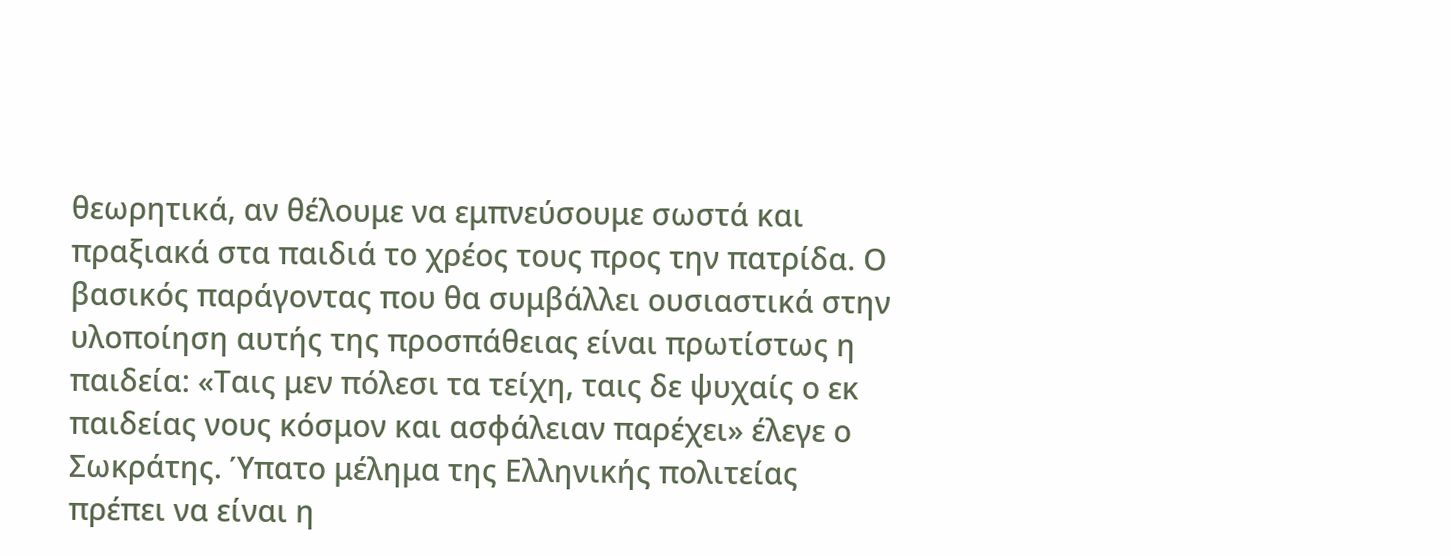θεωρητικά, αν θέλουμε να εμπνεύσουμε σωστά και πραξιακά στα παιδιά το χρέος τους προς την πατρίδα. Ο  βασικός παράγοντας που θα συμβάλλει ουσιαστικά στην υλοποίηση αυτής της προσπάθειας είναι πρωτίστως η παιδεία: «Ταις μεν πόλεσι τα τείχη, ταις δε ψυχαίς ο εκ παιδείας νους κόσμον και ασφάλειαν παρέχει» έλεγε ο Σωκράτης. Ύπατο μέλημα της Ελληνικής πολιτείας πρέπει να είναι η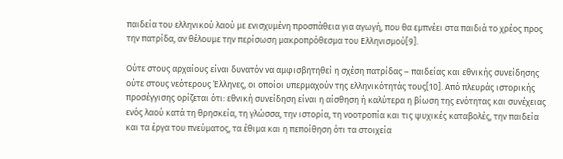παιδεία του ελληνικού λαού με ενισχυμένη προσπάθεια για αγωγή, που θα εμπνέει στα παιδιά το χρέος προς την πατρίδα, αν θέλουμε την περίσωση μακροπρόθεσμα του Ελληνισμού[9].

Ούτε στους αρχαίους είναι δυνατόν να αμφισβητηθεί η σχέση πατρίδας – παιδείας και εθνικής συνείδησης ούτε στους νεότερους Έλληνες, οι οποίοι υπερμαχούν της ελληνικότητάς τους[10]. Από πλευράς ιστορικής προσέγγισης ορίζεται ότι: εθνική συνείδηση είναι η αίσθηση ή καλύτερα η βίωση της ενότητας και συνέχειας ενός λαού κατά τη θρησκεία, τη γλώσσα, την ιστορία, τη νοοτροπία και τις ψυχικές καταβολές, την παιδεία και τα έργα του πνεύματος, τα έθιμα και η πεποίθηση ότι τα στοιχεία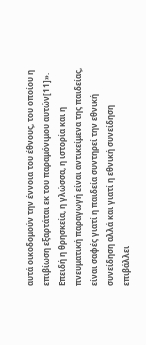αυτά οικοδομούν την έννοια του έθνους, του οποίου η επιβίωση εξαρτάται εκ του παραμόνιμου αυτών[11]». Επειδή η θρησκεία, η γλώσσα, η ιστορία και η πνευματική παραγωγή είναι αντικείμενα της παιδείας, είναι σαφές γιατί η παιδεία συντηρεί την εθνική συνείδηση αλλά και γιατί η εθνική συνείδηση επιβάλλει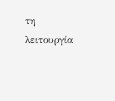τη λειτουργία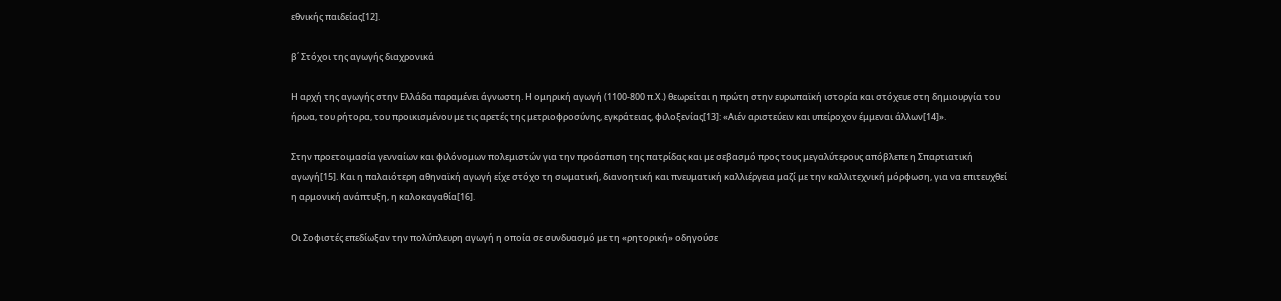εθνικής παιδείας[12].

β΄ Στόχοι της αγωγής διαχρονικά

Η αρχή της αγωγής στην Ελλάδα παραμένει άγνωστη. Η ομηρική αγωγή (1100-800 π.Χ.) θεωρείται η πρώτη στην ευρωπαϊκή ιστορία και στόχευε στη δημιουργία του ήρωα, του ρήτορα, του προικισμένου με τις αρετές της μετριοφροσύνης, εγκράτειας, φιλοξενίας[13]: «Αιέν αριστεύειν και υπείροχον έμμεναι άλλων[14]».

Στην προετοιμασία γενναίων και φιλόνομων πολεμιστών για την προάσπιση της πατρίδας και με σεβασμό προς τους μεγαλύτερους απόβλεπε η Σπαρτιατική αγωγή[15]. Και η παλαιότερη αθηναϊκή αγωγή είχε στόχο τη σωματική, διανοητική και πνευματική καλλιέργεια μαζί με την καλλιτεχνική μόρφωση, για να επιτευχθεί η αρμονική ανάπτυξη, η καλοκαγαθία[16].

Οι Σοφιστές επεδίωξαν την πολύπλευρη αγωγή η οποία σε συνδυασμό με τη «ρητορική» οδηγούσε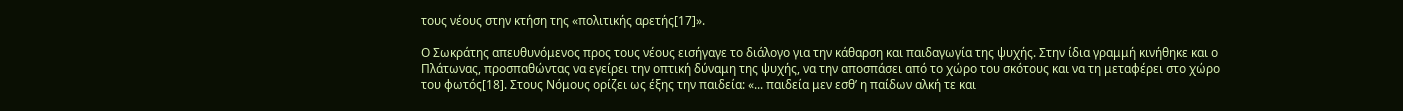τους νέους στην κτήση της «πολιτικής αρετής[17]».

Ο Σωκράτης απευθυνόμενος προς τους νέους εισήγαγε το διάλογο για την κάθαρση και παιδαγωγία της ψυχής. Στην ίδια γραμμή κινήθηκε και ο Πλάτωνας, προσπαθώντας να εγείρει την οπτική δύναμη της ψυχής, να την αποσπάσει από το χώρο του σκότους και να τη μεταφέρει στο χώρο του φωτός[18]. Στους Νόμους ορίζει ως έξης την παιδεία: «... παιδεία μεν εσθ’ η παίδων αλκή τε και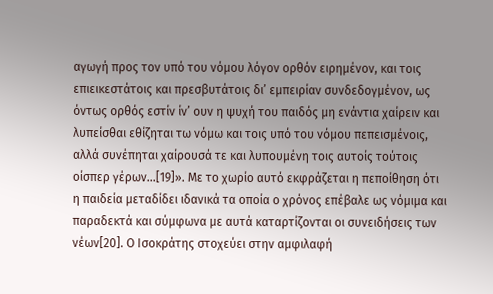αγωγή προς τον υπό του νόμου λόγον ορθόν ειρημένον, και τοις επιεικεστάτοις και πρεσβυτάτοις δι’ εμπειρίαν συνδεδογμένον, ως όντως ορθός εστίν ίν’ ουν η ψυχή του παιδός μη ενάντια χαίρειν και λυπείσθαι εθίζηται τω νόμω και τοις υπό του νόμου πεπεισμένοις, αλλά συνέπηται χαίρουσά τε και λυπουμένη τοις αυτοίς τούτοις οίσπερ γέρων...[19]». Με το χωρίο αυτό εκφράζεται η πεποίθηση ότι η παιδεία μεταδίδει ιδανικά τα οποία ο χρόνος επέβαλε ως νόμιμα και παραδεκτά και σύμφωνα με αυτά καταρτίζονται οι συνειδήσεις των νέων[20]. Ο Ισοκράτης στοχεύει στην αμφιλαφή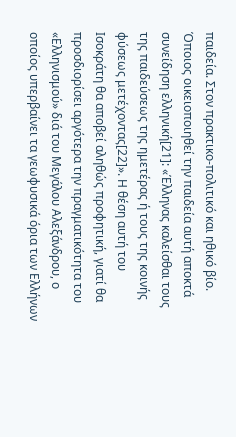παιδεία. Στον πρακτικο-πολιτικό και ηθικό βίο. Όποιος οικειοποιηθεί την παιδεία αυτή αποκτά συνείδηση ελληνική[21]: «Έλληνας καλείσθαι τους της παιδεύσεως της ημετέρας ή τους της κοινής φύσεως μετέχοντας[22]». Η θέση αυτή του Ισοκράτη θα αποβεί αληθώς προφητική, γιατί θα προσδιορίσει αργότερα την πραγματικότητα του «Ελληνισμού» διά του Μεγάλου Αλεξάνδρου, ο οποίος υπερβαίνει τα γεωφυσικά όρια των Ελλήνων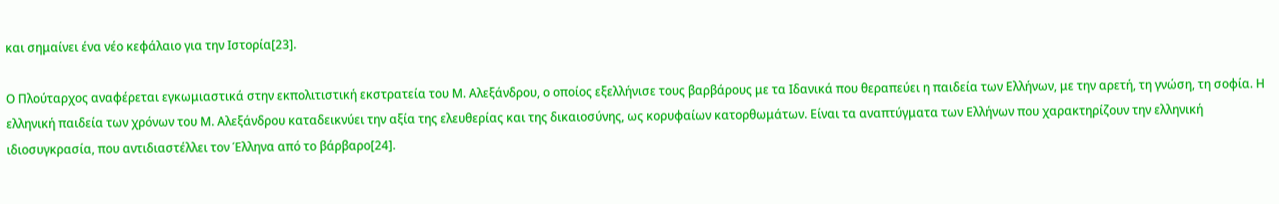και σημαίνει ένα νέο κεφάλαιο για την Ιστορία[23].

Ο Πλούταρχος αναφέρεται εγκωμιαστικά στην εκπολιτιστική εκστρατεία του Μ. Αλεξάνδρου, ο οποίος εξελλήνισε τους βαρβάρους με τα Ιδανικά που θεραπεύει η παιδεία των Ελλήνων, με την αρετή, τη γνώση, τη σοφία. Η ελληνική παιδεία των χρόνων του Μ. Αλεξάνδρου καταδεικνύει την αξία της ελευθερίας και της δικαιοσύνης, ως κορυφαίων κατορθωμάτων. Είναι τα αναπτύγματα των Ελλήνων που χαρακτηρίζουν την ελληνική ιδιοσυγκρασία, που αντιδιαστέλλει τον Έλληνα από το βάρβαρο[24].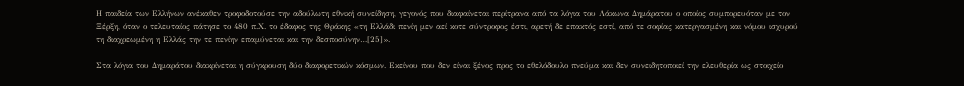Η παιδεία των Ελλήνων ανέκαθεν τροφοδοτούσε την αδούλωτη εθνική συνείδηση, γεγονός που διαφαίνεται περίτρανα από τα λόγια του Λάκωνα Δημάρατου ο οποίος συμπορευόταν με τον Ξέρξη, όταν ο τελευταίος πάτησε το 480 π.Χ. το έδαφος της Θράκης «τη Ελλάδι πενίη μεν αεί κοτε σύντροφος έστι, αρετή δε επακτός εστί, από τε σοφίας κατεργασμένη και νόμου ισχυρού τη διαχρεωμένη η Ελλάς την τε πενίην επαμύνεται και την δεσποσύνην…[25]».

Στα λόγια του Δημαράτου διακρίνεται η σύγκρουση δύο διαφορετικών κόσμων. Εκείνου που δεν είναι ξένος προς το εθελόδουλο πνεύμα και δεν συνειδητοποιεί την ελευθερία ως στοιχείο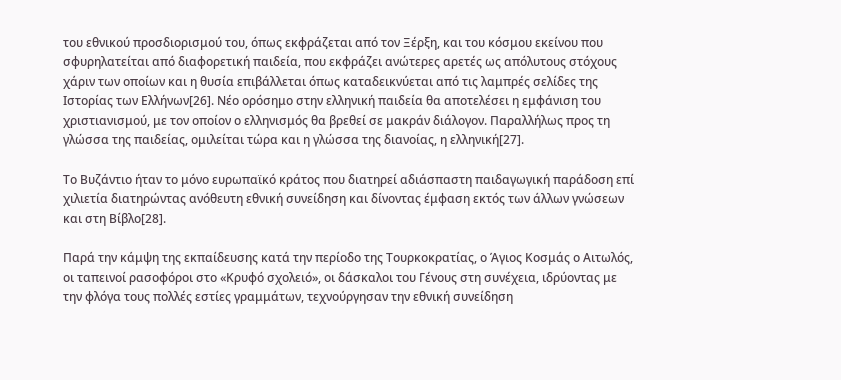του εθνικού προσδιορισμού του, όπως εκφράζεται από τον Ξέρξη, και του κόσμου εκείνου που σφυρηλατείται από διαφορετική παιδεία, που εκφράζει ανώτερες αρετές ως απόλυτους στόχους χάριν των οποίων και η θυσία επιβάλλεται όπως καταδεικνύεται από τις λαμπρές σελίδες της Ιστορίας των Ελλήνων[26]. Νέο ορόσημο στην ελληνική παιδεία θα αποτελέσει η εμφάνιση του χριστιανισμού, με τον οποίον ο ελληνισμός θα βρεθεί σε μακράν διάλογον. Παραλλήλως προς τη γλώσσα της παιδείας, ομιλείται τώρα και η γλώσσα της διανοίας, η ελληνική[27].

Το Βυζάντιο ήταν το μόνο ευρωπαϊκό κράτος που διατηρεί αδιάσπαστη παιδαγωγική παράδοση επί χιλιετία διατηρώντας ανόθευτη εθνική συνείδηση και δίνοντας έμφαση εκτός των άλλων γνώσεων και στη Βίβλο[28].

Παρά την κάμψη της εκπαίδευσης κατά την περίοδο της Τουρκοκρατίας, ο Άγιος Κοσμάς ο Αιτωλός, οι ταπεινοί ρασοφόροι στο «Κρυφό σχολειό», οι δάσκαλοι του Γένους στη συνέχεια, ιδρύοντας με την φλόγα τους πολλές εστίες γραμμάτων, τεχνούργησαν την εθνική συνείδηση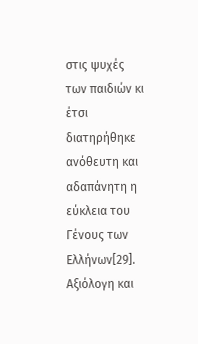στις ψυχές των παιδιών κι έτσι διατηρήθηκε ανόθευτη και αδαπάνητη η εύκλεια του Γένους των Ελλήνων[29]. Αξιόλογη και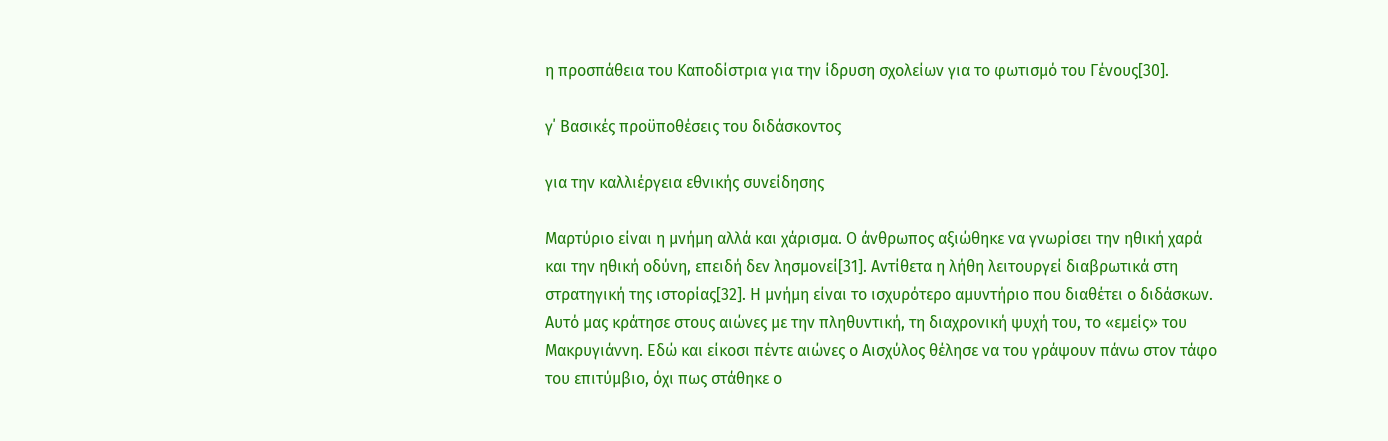η προσπάθεια του Καποδίστρια για την ίδρυση σχολείων για το φωτισμό του Γένους[30].

γ΄ Βασικές προϋποθέσεις του διδάσκοντος

για την καλλιέργεια εθνικής συνείδησης

Μαρτύριο είναι η μνήμη αλλά και χάρισμα. Ο άνθρωπος αξιώθηκε να γνωρίσει την ηθική χαρά και την ηθική οδύνη, επειδή δεν λησμονεί[31]. Αντίθετα η λήθη λειτουργεί διαβρωτικά στη στρατηγική της ιστορίας[32]. Η μνήμη είναι το ισχυρότερο αμυντήριο που διαθέτει ο διδάσκων. Αυτό μας κράτησε στους αιώνες με την πληθυντική, τη διαχρονική ψυχή του, το «εμείς» του Μακρυγιάννη. Εδώ και είκοσι πέντε αιώνες ο Αισχύλος θέλησε να του γράψουν πάνω στον τάφο του επιτύμβιο, όχι πως στάθηκε ο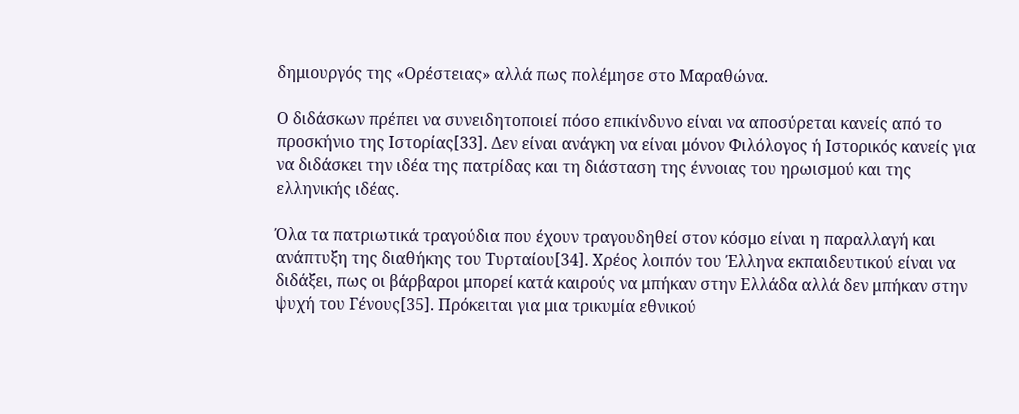δημιουργός της «Ορέστειας» αλλά πως πολέμησε στο Μαραθώνα.

Ο διδάσκων πρέπει να συνειδητοποιεί πόσο επικίνδυνο είναι να αποσύρεται κανείς από το προσκήνιο της Ιστορίας[33]. Δεν είναι ανάγκη να είναι μόνον Φιλόλογος ή Ιστορικός κανείς για να διδάσκει την ιδέα της πατρίδας και τη διάσταση της έννοιας του ηρωισμού και της ελληνικής ιδέας.

Όλα τα πατριωτικά τραγούδια που έχουν τραγουδηθεί στον κόσμο είναι η παραλλαγή και ανάπτυξη της διαθήκης του Τυρταίου[34]. Χρέος λοιπόν του Έλληνα εκπαιδευτικού είναι να διδάξει, πως οι βάρβαροι μπορεί κατά καιρούς να μπήκαν στην Ελλάδα αλλά δεν μπήκαν στην ψυχή του Γένους[35]. Πρόκειται για μια τρικυμία εθνικού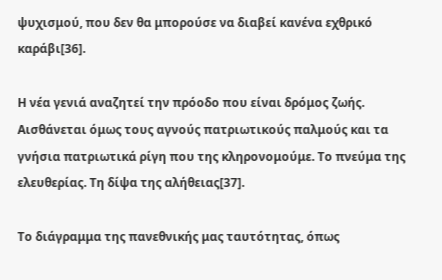ψυχισμού, που δεν θα μπορούσε να διαβεί κανένα εχθρικό καράβι[36].

Η νέα γενιά αναζητεί την πρόοδο που είναι δρόμος ζωής. Αισθάνεται όμως τους αγνούς πατριωτικούς παλμούς και τα γνήσια πατριωτικά ρίγη που της κληρονομούμε. Το πνεύμα της ελευθερίας. Τη δίψα της αλήθειας[37].

Το διάγραμμα της πανεθνικής μας ταυτότητας, όπως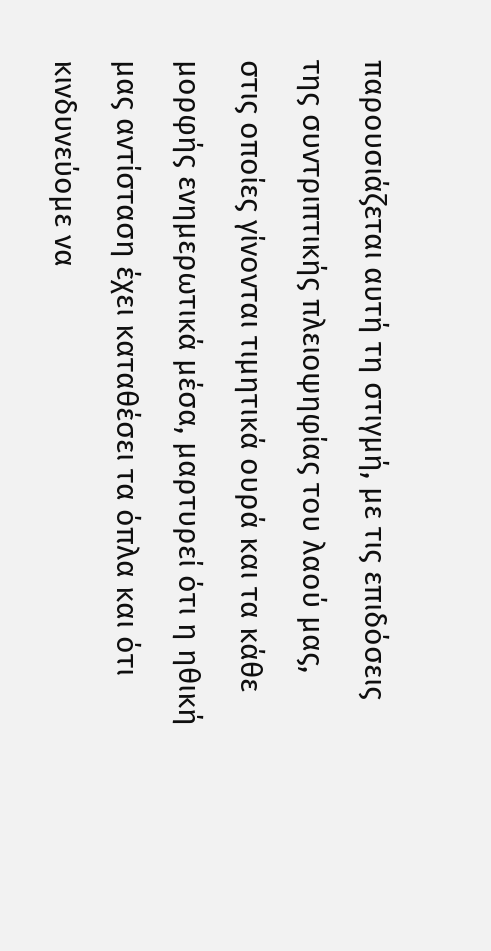παρουσιάζεται αυτή τη στιγμή, με τις επιδόσεις της συντριπτικής πλειοψηφίας του λαού μας, στις οποίες γίνονται τιμητικά ουρά και τα κάθε μορφής ενημερωτικά μέσα, μαρτυρεί ότι η ηθική μας αντίσταση έχει καταθέσει τα όπλα και ότι κινδυνεύομε να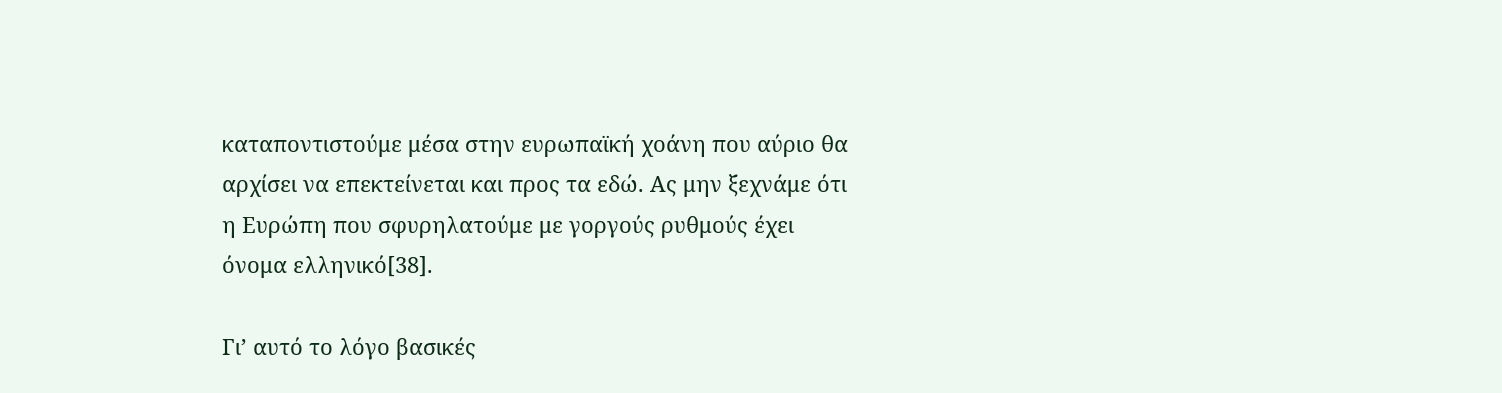καταποντιστούμε μέσα στην ευρωπαϊκή χοάνη που αύριο θα αρχίσει να επεκτείνεται και προς τα εδώ. Ας μην ξεχνάμε ότι η Ευρώπη που σφυρηλατούμε με γοργούς ρυθμούς έχει όνομα ελληνικό[38].

Γι’ αυτό το λόγο βασικές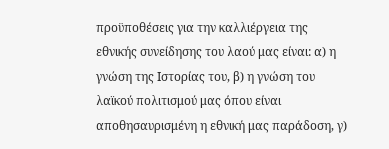προϋποθέσεις για την καλλιέργεια της εθνικής συνείδησης του λαού μας είναι: α) η γνώση της Ιστορίας του, β) η γνώση του λαϊκού πολιτισμού μας όπου είναι αποθησαυρισμένη η εθνική μας παράδοση, γ)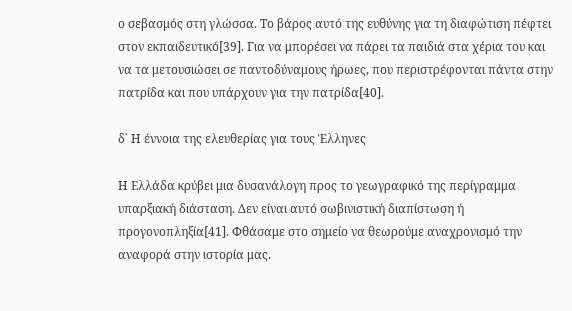ο σεβασμός στη γλώσσα. Το βάρος αυτό της ευθύνης για τη διαφώτιση πέφτει στον εκπαιδευτικό[39]. Για να μπορέσει να πάρει τα παιδιά στα χέρια του και να τα μετουσιώσει σε παντοδύναμους ήρωες, που περιστρέφονται πάντα στην πατρίδα και που υπάρχουν για την πατρίδα[40].

δ΄ Η έννοια της ελευθερίας για τους Έλληνες

Η Ελλάδα κρύβει μια δυσανάλογη προς το γεωγραφικό της περίγραμμα υπαρξιακή διάσταση. Δεν είναι αυτό σωβινιστική διαπίστωση ή προγονοπληξία[41]. Φθάσαμε στο σημείο να θεωρούμε αναχρονισμό την αναφορά στην ιστορία μας.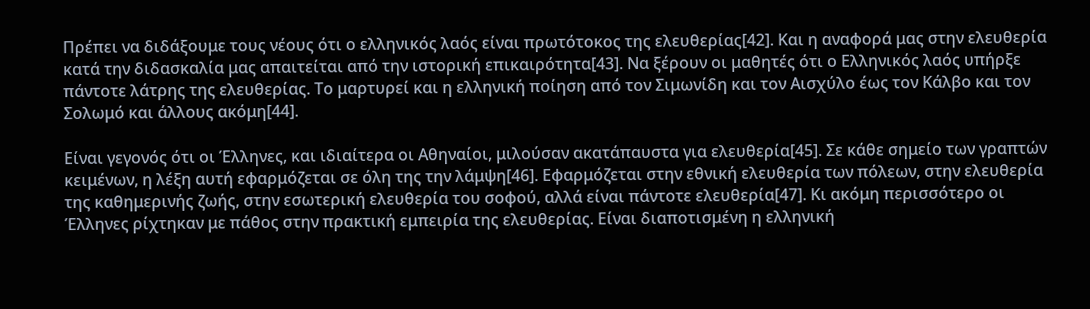Πρέπει να διδάξουμε τους νέους ότι ο ελληνικός λαός είναι πρωτότοκος της ελευθερίας[42]. Και η αναφορά μας στην ελευθερία κατά την διδασκαλία μας απαιτείται από την ιστορική επικαιρότητα[43]. Να ξέρουν οι μαθητές ότι ο Ελληνικός λαός υπήρξε πάντοτε λάτρης της ελευθερίας. Το μαρτυρεί και η ελληνική ποίηση από τον Σιμωνίδη και τον Αισχύλο έως τον Κάλβο και τον Σολωμό και άλλους ακόμη[44].

Είναι γεγονός ότι οι Έλληνες, και ιδιαίτερα οι Αθηναίοι, μιλούσαν ακατάπαυστα για ελευθερία[45]. Σε κάθε σημείο των γραπτών κειμένων, η λέξη αυτή εφαρμόζεται σε όλη της την λάμψη[46]. Εφαρμόζεται στην εθνική ελευθερία των πόλεων, στην ελευθερία της καθημερινής ζωής, στην εσωτερική ελευθερία του σοφού, αλλά είναι πάντοτε ελευθερία[47]. Κι ακόμη περισσότερο οι Έλληνες ρίχτηκαν με πάθος στην πρακτική εμπειρία της ελευθερίας. Είναι διαποτισμένη η ελληνική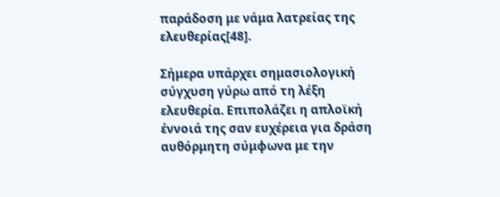παράδοση με νάμα λατρείας της ελευθερίας[48].

Σήμερα υπάρχει σημασιολογική σύγχυση γύρω από τη λέξη ελευθερία. Επιπολάζει η απλοϊκή έννοιά της σαν ευχέρεια για δράση αυθόρμητη σύμφωνα με την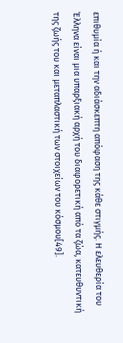επιθυμία ή και την αδιάσκεπτη απόφαση της κάθε στιγμής. Η ελευθερία του Έλληνα είναι μια υπαρξιακή αρχή του διαφορετική από τα ζώα, κατευθυντική της ζωής του και μεταπλαστική των στοιχείων του κόσμου[49].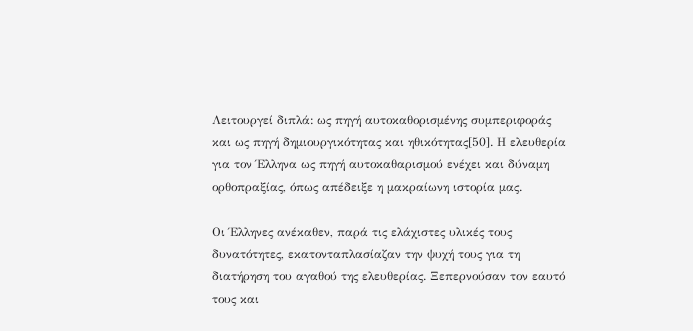Λειτουργεί διπλά: ως πηγή αυτοκαθορισμένης συμπεριφοράς και ως πηγή δημιουργικότητας και ηθικότητας[50]. Η ελευθερία για τον Έλληνα ως πηγή αυτοκαθαρισμού ενέχει και δύναμη ορθοπραξίας, όπως απέδειξε η μακραίωνη ιστορία μας.

Οι Έλληνες ανέκαθεν, παρά τις ελάχιστες υλικές τους δυνατότητες, εκατονταπλασίαζαν την ψυχή τους για τη διατήρηση του αγαθού της ελευθερίας. Ξεπερνούσαν τον εαυτό τους και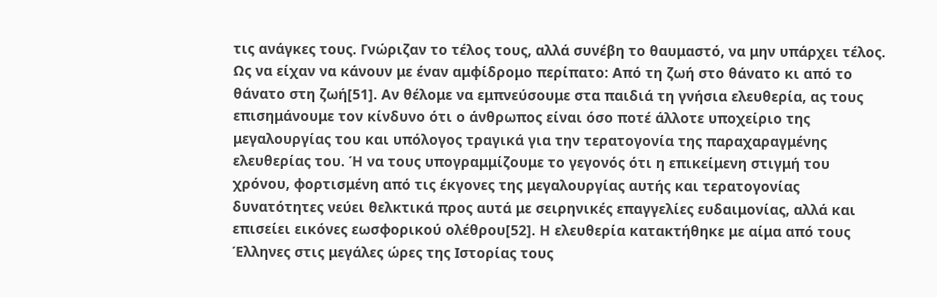τις ανάγκες τους. Γνώριζαν το τέλος τους, αλλά συνέβη το θαυμαστό, να μην υπάρχει τέλος. Ως να είχαν να κάνουν με έναν αμφίδρομο περίπατο: Από τη ζωή στο θάνατο κι από το θάνατο στη ζωή[51]. Αν θέλομε να εμπνεύσουμε στα παιδιά τη γνήσια ελευθερία, ας τους επισημάνουμε τον κίνδυνο ότι ο άνθρωπος είναι όσο ποτέ άλλοτε υποχείριο της μεγαλουργίας του και υπόλογος τραγικά για την τερατογονία της παραχαραγμένης ελευθερίας του. Ή να τους υπογραμμίζουμε το γεγονός ότι η επικείμενη στιγμή του χρόνου, φορτισμένη από τις έκγονες της μεγαλουργίας αυτής και τερατογονίας δυνατότητες νεύει θελκτικά προς αυτά με σειρηνικές επαγγελίες ευδαιμονίας, αλλά και επισείει εικόνες εωσφορικού ολέθρου[52]. Η ελευθερία κατακτήθηκε με αίμα από τους Έλληνες στις μεγάλες ώρες της Ιστορίας τους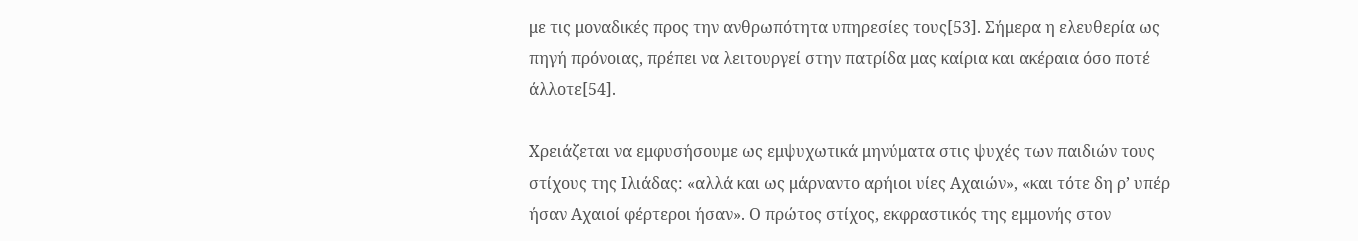με τις μοναδικές προς την ανθρωπότητα υπηρεσίες τους[53]. Σήμερα η ελευθερία ως πηγή πρόνοιας, πρέπει να λειτουργεί στην πατρίδα μας καίρια και ακέραια όσο ποτέ άλλοτε[54].

Χρειάζεται να εμφυσήσουμε ως εμψυχωτικά μηνύματα στις ψυχές των παιδιών τους στίχους της Ιλιάδας: «αλλά και ως μάρναντο αρήιοι υίες Αχαιών», «και τότε δη ρ’ υπέρ ήσαν Αχαιοί φέρτεροι ήσαν». Ο πρώτος στίχος, εκφραστικός της εμμονής στον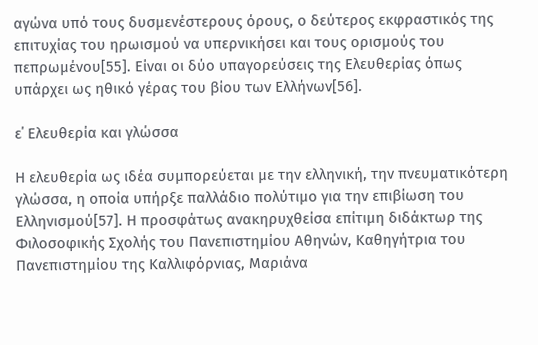αγώνα υπό τους δυσμενέστερους όρους, ο δεύτερος εκφραστικός της επιτυχίας του ηρωισμού να υπερνικήσει και τους ορισμούς του πεπρωμένου[55]. Είναι οι δύο υπαγορεύσεις της Ελευθερίας όπως υπάρχει ως ηθικό γέρας του βίου των Ελλήνων[56].

ε΄ Ελευθερία και γλώσσα

Η ελευθερία ως ιδέα συμπορεύεται με την ελληνική, την πνευματικότερη γλώσσα, η οποία υπήρξε παλλάδιο πολύτιμο για την επιβίωση του Ελληνισμού[57]. Η προσφάτως ανακηρυχθείσα επίτιμη διδάκτωρ της Φιλοσοφικής Σχολής του Πανεπιστημίου Αθηνών, Καθηγήτρια του Πανεπιστημίου της Καλλιφόρνιας, Μαριάνα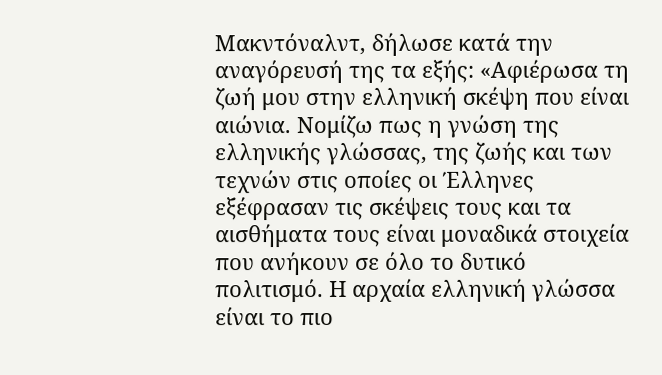Μακντόναλντ, δήλωσε κατά την αναγόρευσή της τα εξής: «Αφιέρωσα τη ζωή μου στην ελληνική σκέψη που είναι αιώνια. Νομίζω πως η γνώση της ελληνικής γλώσσας, της ζωής και των τεχνών στις οποίες οι Έλληνες εξέφρασαν τις σκέψεις τους και τα αισθήματα τους είναι μοναδικά στοιχεία που ανήκουν σε όλο το δυτικό πολιτισμό. Η αρχαία ελληνική γλώσσα είναι το πιο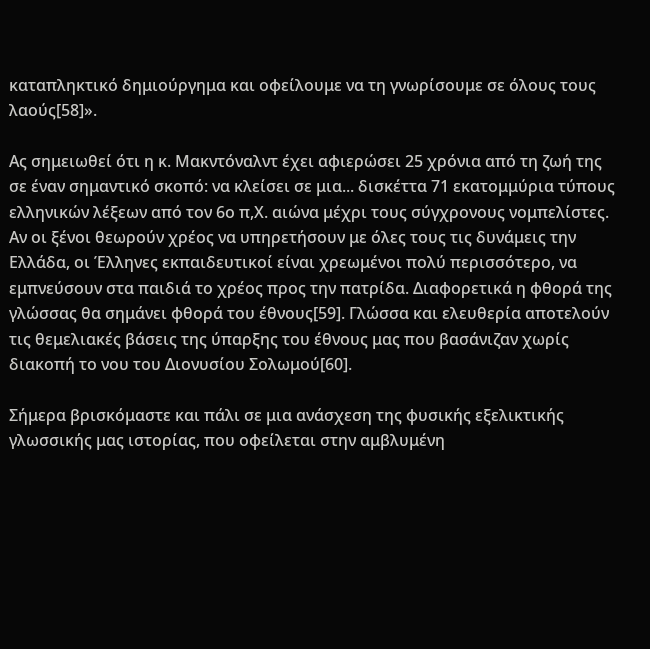καταπληκτικό δημιούργημα και οφείλουμε να τη γνωρίσουμε σε όλους τους λαούς[58]».

Ας σημειωθεί ότι η κ. Μακντόναλντ έχει αφιερώσει 25 χρόνια από τη ζωή της σε έναν σημαντικό σκοπό: να κλείσει σε μια... δισκέττα 71 εκατομμύρια τύπους ελληνικών λέξεων από τον 6ο π,Χ. αιώνα μέχρι τους σύγχρονους νομπελίστες. Αν οι ξένοι θεωρούν χρέος να υπηρετήσουν με όλες τους τις δυνάμεις την Ελλάδα, οι Έλληνες εκπαιδευτικοί είναι χρεωμένοι πολύ περισσότερο, να εμπνεύσουν στα παιδιά το χρέος προς την πατρίδα. Διαφορετικά η φθορά της γλώσσας θα σημάνει φθορά του έθνους[59]. Γλώσσα και ελευθερία αποτελούν τις θεμελιακές βάσεις της ύπαρξης του έθνους μας που βασάνιζαν χωρίς διακοπή το νου του Διονυσίου Σολωμού[60].

Σήμερα βρισκόμαστε και πάλι σε μια ανάσχεση της φυσικής εξελικτικής γλωσσικής μας ιστορίας, που οφείλεται στην αμβλυμένη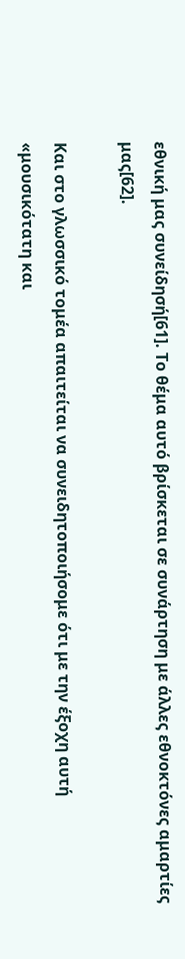εθνική μας συνείδησή[61]. Το θέμα αυτό βρίσκεται σε συνάρτηση με άλλες εθνοκτόνες αμαρτίες μας[62].

Και στο γλωσσικό τομέα απαιτείται να συνειδητοποιήσομε ότι με την έξοχη αυτή «μουσικότατη και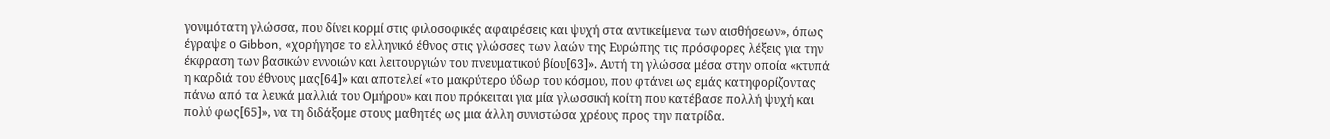γονιμότατη γλώσσα, που δίνει κορμί στις φιλοσοφικές αφαιρέσεις και ψυχή στα αντικείμενα των αισθήσεων», όπως έγραψε ο Gibbon, «χορήγησε το ελληνικό έθνος στις γλώσσες των λαών της Ευρώπης τις πρόσφορες λέξεις για την έκφραση των βασικών εννοιών και λειτουργιών του πνευματικού βίου[63]». Αυτή τη γλώσσα μέσα στην οποία «κτυπά η καρδιά του έθνους μας[64]» και αποτελεί «το μακρύτερο ύδωρ του κόσμου, που φτάνει ως εμάς κατηφορίζοντας πάνω από τα λευκά μαλλιά του Ομήρου» και που πρόκειται για μία γλωσσική κοίτη που κατέβασε πολλή ψυχή και πολύ φως[65]», να τη διδάξομε στους μαθητές ως μια άλλη συνιστώσα χρέους προς την πατρίδα.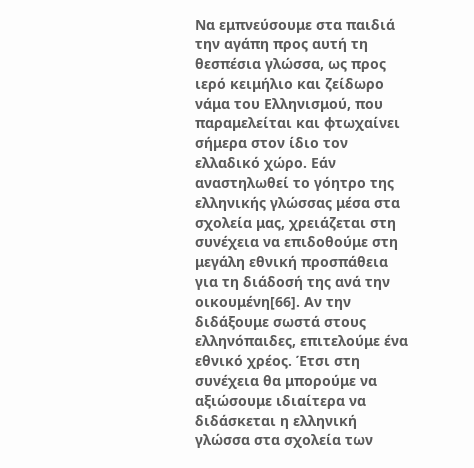Να εμπνεύσουμε στα παιδιά την αγάπη προς αυτή τη θεσπέσια γλώσσα, ως προς ιερό κειμήλιο και ζείδωρο νάμα του Ελληνισμού, που παραμελείται και φτωχαίνει σήμερα στον ίδιο τον ελλαδικό χώρο. Εάν αναστηλωθεί το γόητρο της ελληνικής γλώσσας μέσα στα σχολεία μας, χρειάζεται στη συνέχεια να επιδοθούμε στη μεγάλη εθνική προσπάθεια για τη διάδοσή της ανά την οικουμένη[66]. Αν την διδάξουμε σωστά στους ελληνόπαιδες, επιτελούμε ένα εθνικό χρέος. Έτσι στη συνέχεια θα μπορούμε να αξιώσουμε ιδιαίτερα να διδάσκεται η ελληνική γλώσσα στα σχολεία των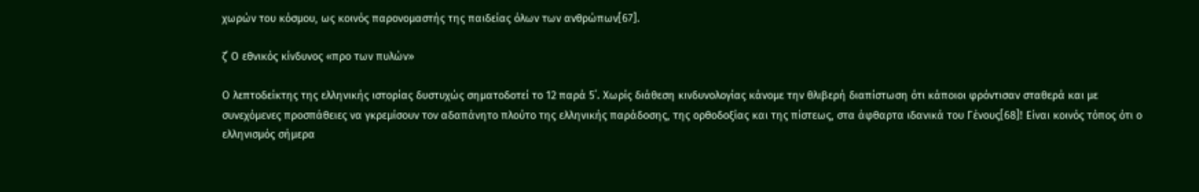χωρών του κόσμου, ως κοινός παρονομαστής της παιδείας όλων των ανθρώπων[67].

ζ΄ Ο εθνικός κίνδυνος «προ των πυλών»

Ο λεπτοδείκτης της ελληνικής ιστορίας δυστυχώς σηματοδοτεί το 12 παρά 5΄. Χωρίς διάθεση κινδυνολογίας κάνομε την θλιβερή διαπίστωση ότι κάποιοι φρόντισαν σταθερά και με συνεχόμενες προσπάθειες να γκρεμίσουν τον αδαπάνητο πλούτο της ελληνικής παράδοσης, της ορθοδοξίας και της πίστεως, στα άφθαρτα ιδανικά του Γένους[68]! Είναι κοινός τόπος ότι ο ελληνισμός σήμερα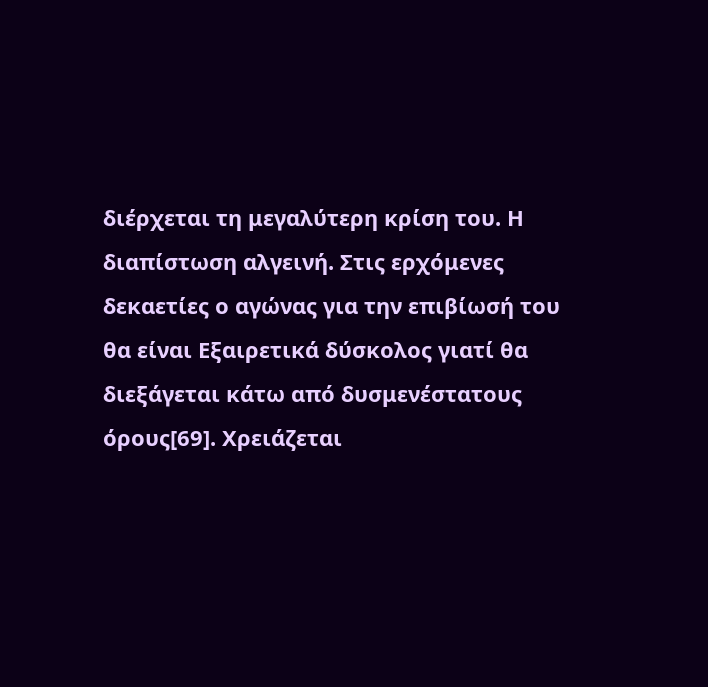διέρχεται τη μεγαλύτερη κρίση του. Η διαπίστωση αλγεινή. Στις ερχόμενες δεκαετίες ο αγώνας για την επιβίωσή του θα είναι Εξαιρετικά δύσκολος γιατί θα διεξάγεται κάτω από δυσμενέστατους όρους[69]. Χρειάζεται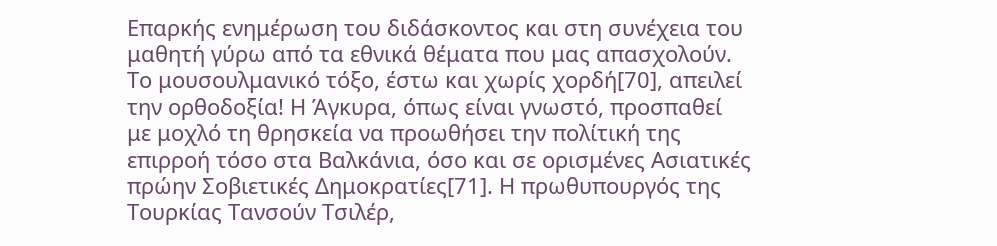Επαρκής ενημέρωση του διδάσκοντος και στη συνέχεια του μαθητή γύρω από τα εθνικά θέματα που μας απασχολούν. Το μουσουλμανικό τόξο, έστω και χωρίς χορδή[70], απειλεί την ορθοδοξία! Η Άγκυρα, όπως είναι γνωστό, προσπαθεί με μοχλό τη θρησκεία να προωθήσει την πολίτική της επιρροή τόσο στα Βαλκάνια, όσο και σε ορισμένες Ασιατικές πρώην Σοβιετικές Δημοκρατίες[71]. Η πρωθυπουργός της Τουρκίας Τανσούν Τσιλέρ,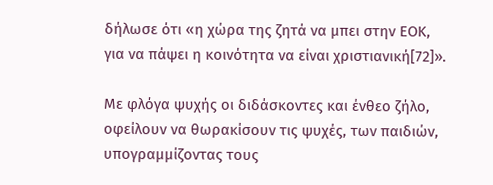δήλωσε ότι «η χώρα της ζητά να μπει στην ΕΟΚ, για να πάψει η κοινότητα να είναι χριστιανική[72]».

Με φλόγα ψυχής οι διδάσκοντες και ένθεο ζήλο, οφείλουν να θωρακίσουν τις ψυχές, των παιδιών, υπογραμμίζοντας τους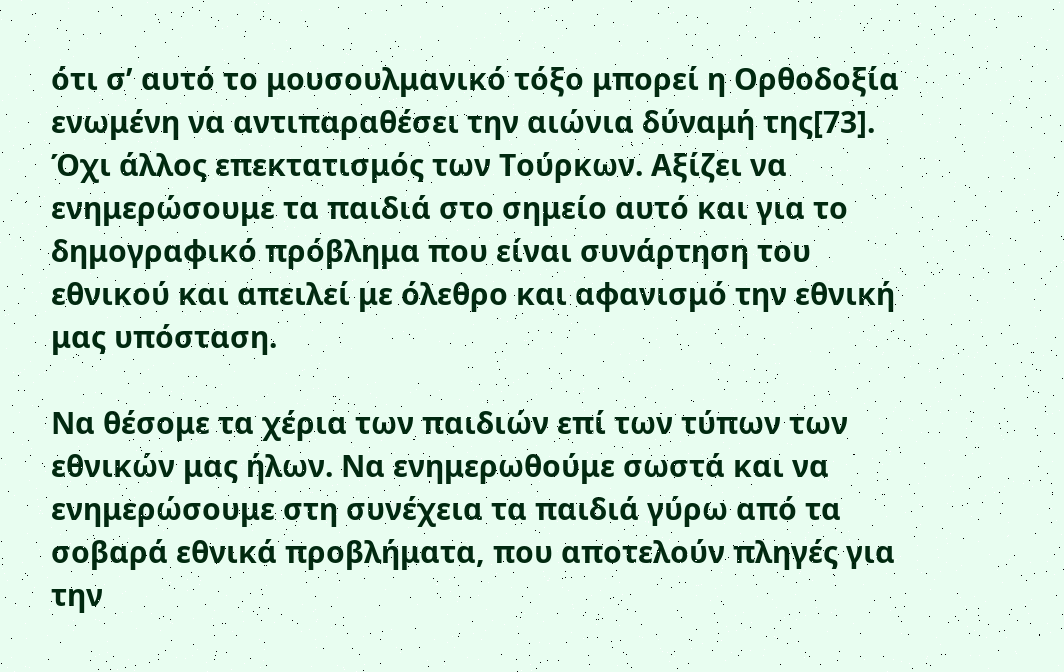ότι σ’ αυτό το μουσουλμανικό τόξο μπορεί η Ορθοδοξία ενωμένη να αντιπαραθέσει την αιώνια δύναμή της[73]. Όχι άλλος επεκτατισμός των Τούρκων. Αξίζει να ενημερώσουμε τα παιδιά στο σημείο αυτό και για το δημογραφικό πρόβλημα που είναι συνάρτηση του εθνικού και απειλεί με όλεθρο και αφανισμό την εθνική μας υπόσταση.

Να θέσομε τα χέρια των παιδιών επί των τύπων των εθνικών μας ήλων. Να ενημερωθούμε σωστά και να ενημερώσουμε στη συνέχεια τα παιδιά γύρω από τα σοβαρά εθνικά προβλήματα, που αποτελούν πληγές για την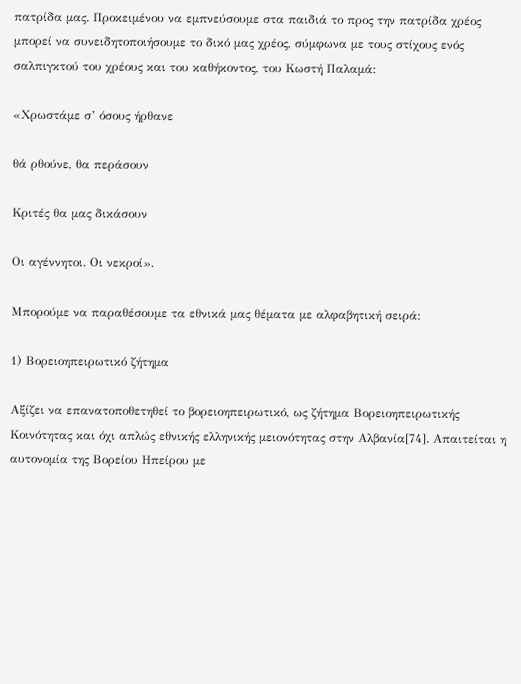πατρίδα μας. Προκειμένου να εμπνεύσουμε στα παιδιά το προς την πατρίδα χρέος μπορεί να συνειδητοποιήσουμε το δικό μας χρέος, σύμφωνα με τους στίχους ενός σαλπιγκτού του χρέους και του καθήκοντος, του Κωστή Παλαμά:

«Χρωστάμε σ’ όσους ήρθανε

θά ρθούνε, θα περάσουν

Κριτές θα μας δικάσουν

Οι αγέννητοι. Οι νεκροί».

Μπορούμε να παραθέσουμε τα εθνικά μας θέματα με αλφαβητική σειρά:

1) Βορειοηπειρωτικό ζήτημα

Αξίζει να επανατοποθετηθεί το βορειοηπειρωτικό, ως ζήτημα Βορειοηπειρωτικής Κοινότητας και όχι απλώς εθνικής ελληνικής μειονότητας στην Αλβανία[74]. Απαιτείται η αυτονομία της Βορείου Ηπείρου με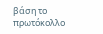βάση το πρωτόκολλο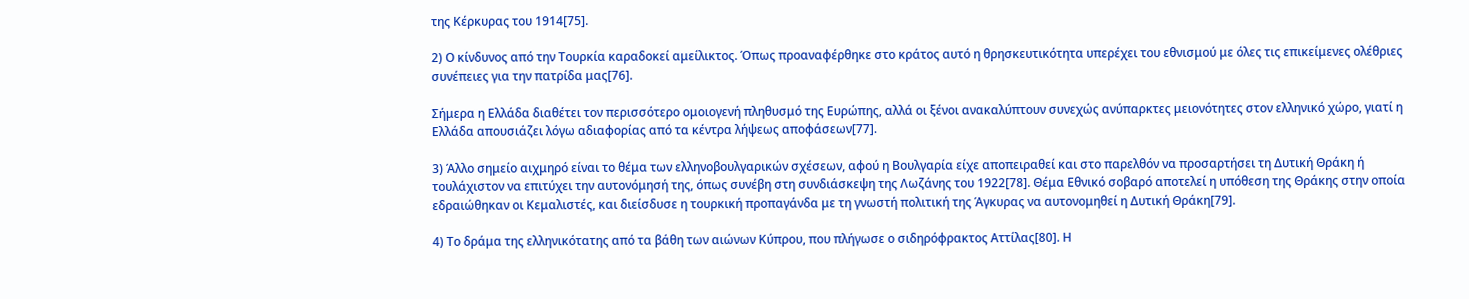της Κέρκυρας του 1914[75].

2) Ο κίνδυνος από την Τουρκία καραδοκεί αμείλικτος. Όπως προαναφέρθηκε στο κράτος αυτό η θρησκευτικότητα υπερέχει του εθνισμού με όλες τις επικείμενες ολέθριες συνέπειες για την πατρίδα μας[76].

Σήμερα η Ελλάδα διαθέτει τον περισσότερο ομοιογενή πληθυσμό της Ευρώπης, αλλά οι ξένοι ανακαλύπτουν συνεχώς ανύπαρκτες μειονότητες στον ελληνικό χώρο, γιατί η Ελλάδα απουσιάζει λόγω αδιαφορίας από τα κέντρα λήψεως αποφάσεων[77].

3) Άλλο σημείο αιχμηρό είναι το θέμα των ελληνοβουλγαρικών σχέσεων, αφού η Βουλγαρία είχε αποπειραθεί και στο παρελθόν να προσαρτήσει τη Δυτική Θράκη ή τουλάχιστον να επιτύχει την αυτονόμησή της, όπως συνέβη στη συνδιάσκεψη της Λωζάνης του 1922[78]. Θέμα Εθνικό σοβαρό αποτελεί η υπόθεση της Θράκης στην οποία εδραιώθηκαν οι Κεμαλιστές, και διείσδυσε η τουρκική προπαγάνδα με τη γνωστή πολιτική της Άγκυρας να αυτονομηθεί η Δυτική Θράκη[79].

4) Το δράμα της ελληνικότατης από τα βάθη των αιώνων Κύπρου, που πλήγωσε ο σιδηρόφρακτος Αττίλας[80]. Η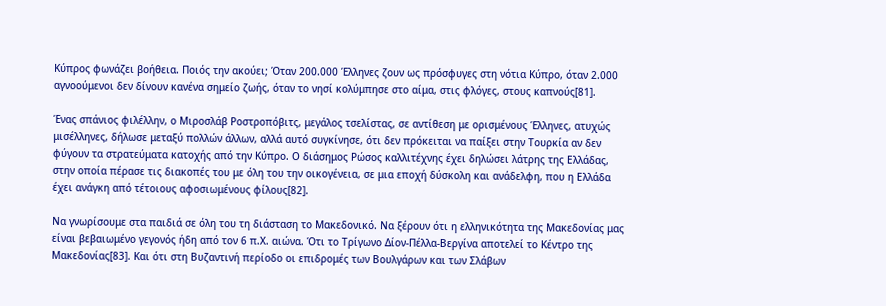Κύπρος φωνάζει βοήθεια. Ποιός την ακούει; Όταν 200.000 Έλληνες ζουν ως πρόσφυγες στη νότια Κύπρο, όταν 2.000 αγνοούμενοι δεν δίνουν κανένα σημείο ζωής, όταν το νησί κολύμπησε στο αίμα, στις φλόγες, στους καπνούς[81].

Ένας σπάνιος φιλέλλην, ο Μιροσλάβ Ροστροπόβιτς, μεγάλος τσελίστας, σε αντίθεση με ορισμένους Έλληνες, ατυχώς μισέλληνες, δήλωσε μεταξύ πολλών άλλων, αλλά αυτό συγκίνησε, ότι δεν πρόκειται να παίξει στην Τουρκία αν δεν φύγουν τα στρατεύματα κατοχής από την Κύπρο. Ο διάσημος Ρώσος καλλιτέχνης έχει δηλώσει λάτρης της Ελλάδας, στην οποία πέρασε τις διακοπές του με όλη του την οικογένεια, σε μια εποχή δύσκολη και ανάδελφη, που η Ελλάδα έχει ανάγκη από τέτοιους αφοσιωμένους φίλους[82].

Να γνωρίσουμε στα παιδιά σε όλη του τη διάσταση το Μακεδονικό. Να ξέρουν ότι η ελληνικότητα της Μακεδονίας μας είναι βεβαιωμένο γεγονός ήδη από τον 6 π.Χ. αιώνα. Ότι το Τρίγωνο Δίον-Πέλλα-Βεργίνα αποτελεί το Κέντρο της Μακεδονίας[83]. Και ότι στη Βυζαντινή περίοδο οι επιδρομές των Βουλγάρων και των Σλάβων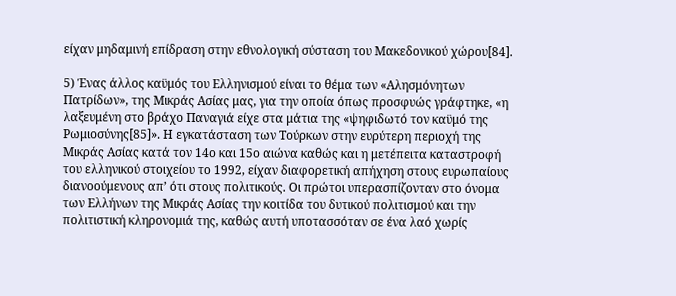είχαν μηδαμινή επίδραση στην εθνολογική σύσταση του Μακεδονικού χώρου[84].

5) Ένας άλλος καϋμός του Ελληνισμού είναι το θέμα των «Αλησμόνητων Πατρίδων», της Μικράς Ασίας μας, για την οποία όπως προσφυώς γράφτηκε, «η λαξευμένη στο βράχο Παναγιά είχε στα μάτια της «ψηφιδωτό τον καϋμό της Ρωμιοσύνης[85]». Η εγκατάσταση των Τούρκων στην ευρύτερη περιοχή της Μικράς Ασίας κατά τον 14ο και 15ο αιώνα καθώς και η μετέπειτα καταστροφή του ελληνικού στοιχείου το 1992, είχαν διαφορετική απήχηση στους ευρωπαίους διανοούμενους απ’ ότι στους πολιτικούς. Οι πρώτοι υπερασπίζονταν στο όνομα των Ελλήνων της Μικράς Ασίας την κοιτίδα του δυτικού πολιτισμού και την πολιτιστική κληρονομιά της, καθώς αυτή υποτασσόταν σε ένα λαό χωρίς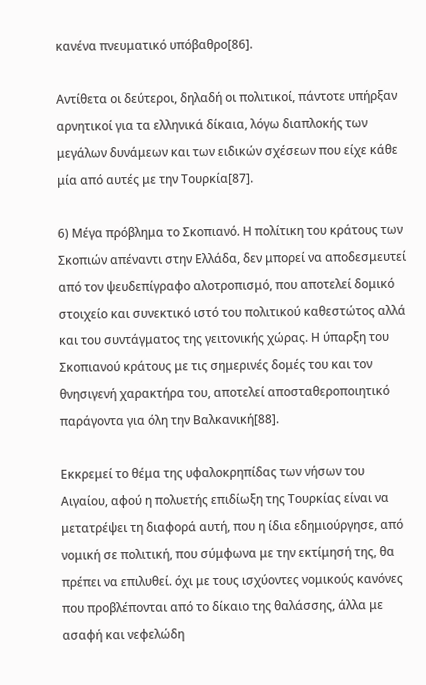κανένα πνευματικό υπόβαθρο[86].

Αντίθετα οι δεύτεροι, δηλαδή οι πολιτικοί, πάντοτε υπήρξαν αρνητικοί για τα ελληνικά δίκαια, λόγω διαπλοκής των μεγάλων δυνάμεων και των ειδικών σχέσεων που είχε κάθε μία από αυτές με την Τουρκία[87].

6) Μέγα πρόβλημα το Σκοπιανό. Η πολίτικη του κράτους των Σκοπιών απέναντι στην Ελλάδα, δεν μπορεί να αποδεσμευτεί από τον ψευδεπίγραφο αλοτροπισμό, που αποτελεί δομικό στοιχείο και συνεκτικό ιστό του πολιτικού καθεστώτος αλλά και του συντάγματος της γειτονικής χώρας. Η ύπαρξη του Σκοπιανού κράτους με τις σημερινές δομές του και τον θνησιγενή χαρακτήρα του, αποτελεί αποσταθεροποιητικό παράγοντα για όλη την Βαλκανική[88].

Εκκρεμεί το θέμα της υφαλοκρηπίδας των νήσων του Αιγαίου, αφού η πολυετής επιδίωξη της Τουρκίας είναι να μετατρέψει τη διαφορά αυτή, που η ίδια εδημιούργησε, από νομική σε πολιτική, που σύμφωνα με την εκτίμησή της, θα πρέπει να επιλυθεί. όχι με τους ισχύοντες νομικούς κανόνες που προβλέπονται από το δίκαιο της θαλάσσης, άλλα με ασαφή και νεφελώδη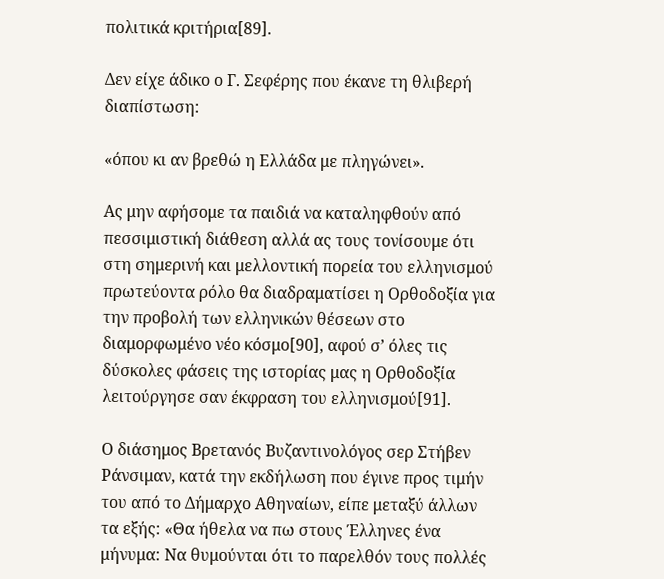πολιτικά κριτήρια[89].

Δεν είχε άδικο ο Γ. Σεφέρης που έκανε τη θλιβερή διαπίστωση:

«όπου κι αν βρεθώ η Ελλάδα με πληγώνει».

Ας μην αφήσομε τα παιδιά να καταληφθούν από πεσσιμιστική διάθεση αλλά ας τους τονίσουμε ότι στη σημερινή και μελλοντική πορεία του ελληνισμού πρωτεύοντα ρόλο θα διαδραματίσει η Ορθοδοξία για την προβολή των ελληνικών θέσεων στο διαμορφωμένο νέο κόσμο[90], αφού σ’ όλες τις δύσκολες φάσεις της ιστορίας μας η Ορθοδοξία λειτούργησε σαν έκφραση του ελληνισμού[91].

Ο διάσημος Βρετανός Βυζαντινολόγος σερ Στήβεν Ράνσιμαν, κατά την εκδήλωση που έγινε προς τιμήν του από το Δήμαρχο Αθηναίων, είπε μεταξύ άλλων τα εξής: «Θα ήθελα να πω στους Έλληνες ένα μήνυμα: Να θυμούνται ότι το παρελθόν τους πολλές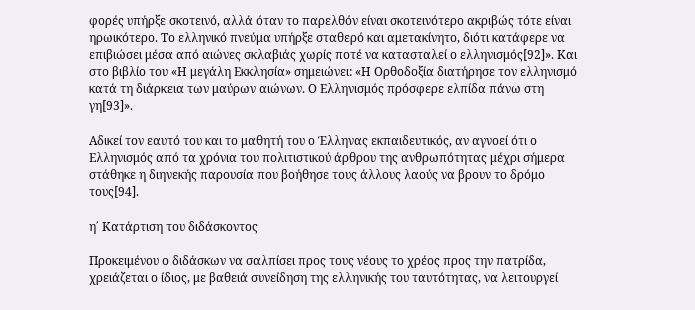φορές υπήρξε σκοτεινό, αλλά όταν το παρελθόν είναι σκοτεινότερο ακριβώς τότε είναι ηρωικότερο. Το ελληνικό πνεύμα υπήρξε σταθερό και αμετακίνητο, διότι κατάφερε να επιβιώσει μέσα από αιώνες σκλαβιάς χωρίς ποτέ να κατασταλεί ο ελληνισμός[92]». Και στο βιβλίο του «Η μεγάλη Εκκλησία» σημειώνει: «Η Ορθοδοξία διατήρησε τον ελληνισμό κατά τη διάρκεια των μαύρων αιώνων. Ο Ελληνισμός πρόσφερε ελπίδα πάνω στη γη[93]».

Αδικεί τον εαυτό του και το μαθητή του ο Έλληνας εκπαιδευτικός, αν αγνοεί ότι ο Ελληνισμός από τα χρόνια του πολιτιστικού άρθρου της ανθρωπότητας μέχρι σήμερα στάθηκε η διηνεκής παρουσία που βοήθησε τους άλλους λαούς να βρουν το δρόμο τους[94].

η΄ Κατάρτιση του διδάσκοντος

Προκειμένου ο διδάσκων να σαλπίσει προς τους νέους το χρέος προς την πατρίδα, χρειάζεται ο ίδιος, με βαθειά συνείδηση της ελληνικής του ταυτότητας, να λειτουργεί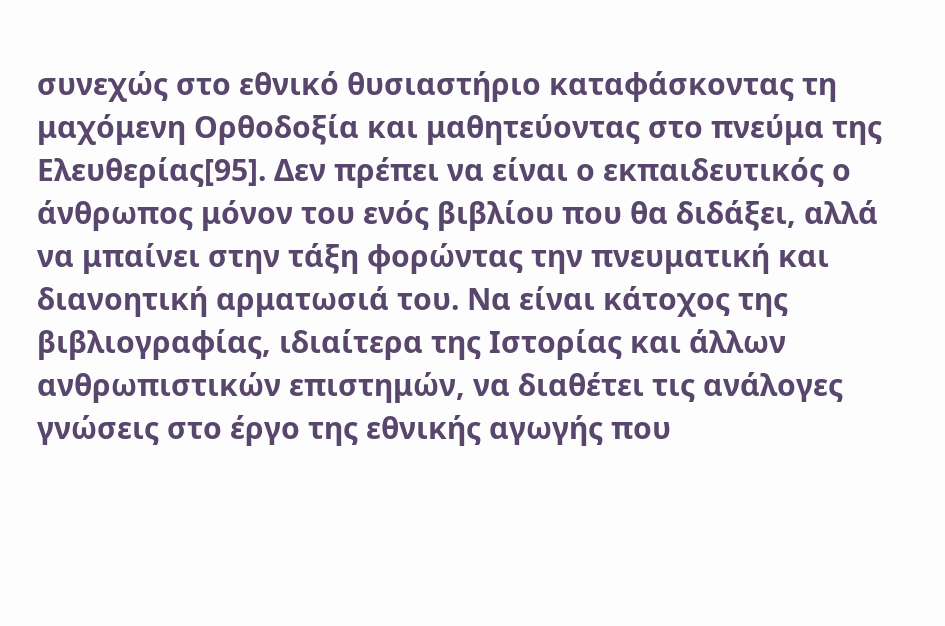συνεχώς στο εθνικό θυσιαστήριο καταφάσκοντας τη μαχόμενη Ορθοδοξία και μαθητεύοντας στο πνεύμα της Ελευθερίας[95]. Δεν πρέπει να είναι ο εκπαιδευτικός ο άνθρωπος μόνον του ενός βιβλίου που θα διδάξει, αλλά να μπαίνει στην τάξη φορώντας την πνευματική και διανοητική αρματωσιά του. Να είναι κάτοχος της βιβλιογραφίας, ιδιαίτερα της Ιστορίας και άλλων ανθρωπιστικών επιστημών, να διαθέτει τις ανάλογες γνώσεις στο έργο της εθνικής αγωγής που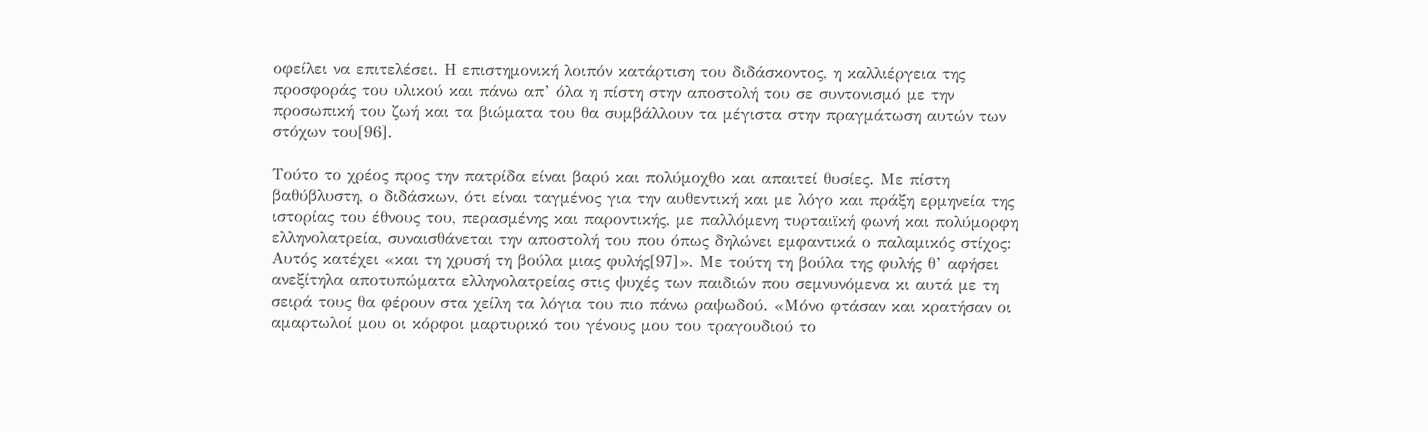οφείλει να επιτελέσει. Η επιστημονική λοιπόν κατάρτιση του διδάσκοντος, η καλλιέργεια της προσφοράς του υλικού και πάνω απ’ όλα η πίστη στην αποστολή του σε συντονισμό με την προσωπική του ζωή και τα βιώματα του θα συμβάλλουν τα μέγιστα στην πραγμάτωση αυτών των στόχων του[96].

Τούτο το χρέος προς την πατρίδα είναι βαρύ και πολύμοχθο και απαιτεί θυσίες. Με πίστη βαθύβλυστη, ο διδάσκων, ότι είναι ταγμένος για την αυθεντική και με λόγο και πράξη ερμηνεία της ιστορίας του έθνους του, περασμένης και παροντικής, με παλλόμενη τυρταιϊκή φωνή και πολύμορφη ελληνολατρεία, συναισθάνεται την αποστολή του που όπως δηλώνει εμφαντικά ο παλαμικός στίχος: Αυτός κατέχει «και τη χρυσή τη βούλα μιας φυλής[97]». Με τούτη τη βούλα της φυλής θ’ αφήσει ανεξίτηλα αποτυπώματα ελληνολατρείας στις ψυχές των παιδιών που σεμνυνόμενα κι αυτά με τη σειρά τους θα φέρουν στα χείλη τα λόγια του πιο πάνω ραψωδού. «Μόνο φτάσαν και κρατήσαν οι αμαρτωλοί μου οι κόρφοι μαρτυρικό του γένους μου του τραγουδιού το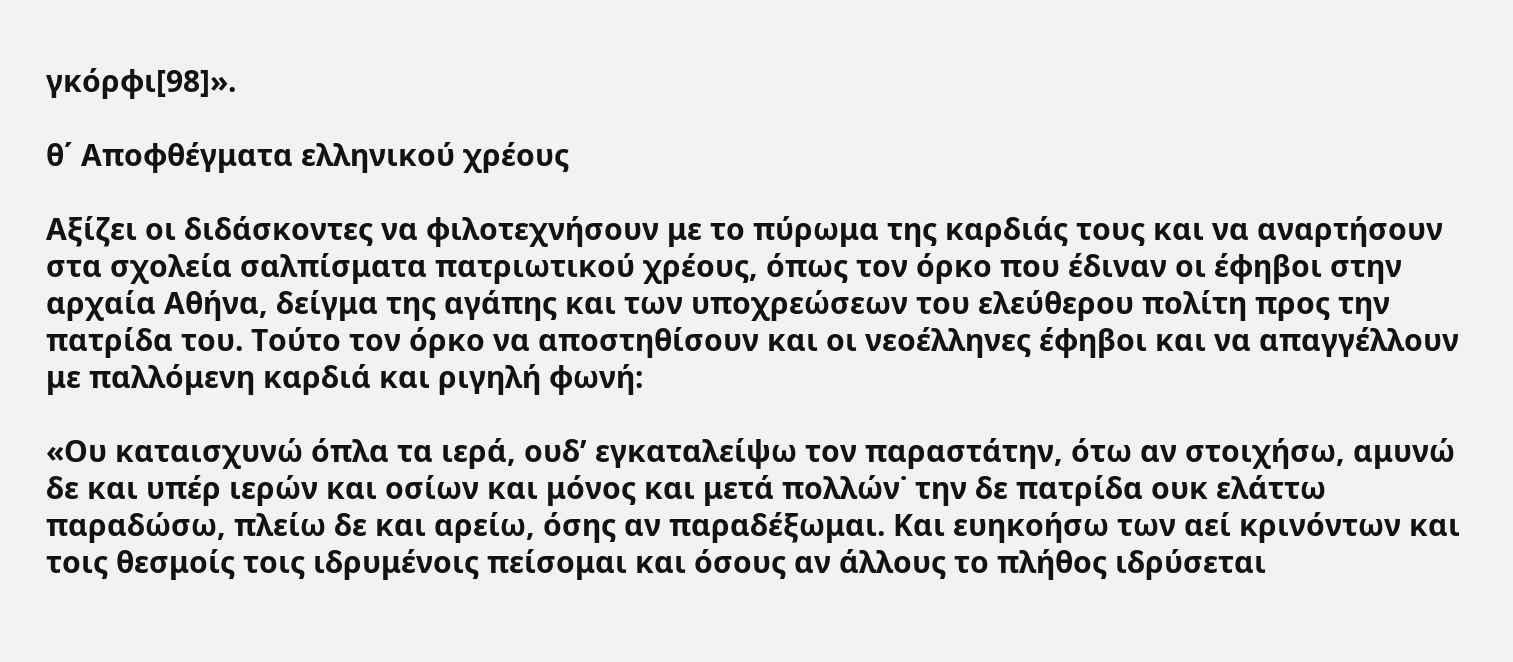γκόρφι[98]».

θ΄ Αποφθέγματα ελληνικού χρέους

Αξίζει οι διδάσκοντες να φιλοτεχνήσουν με το πύρωμα της καρδιάς τους και να αναρτήσουν στα σχολεία σαλπίσματα πατριωτικού χρέους, όπως τον όρκο που έδιναν οι έφηβοι στην αρχαία Αθήνα, δείγμα της αγάπης και των υποχρεώσεων του ελεύθερου πολίτη προς την πατρίδα του. Τούτο τον όρκο να αποστηθίσουν και οι νεοέλληνες έφηβοι και να απαγγέλλουν με παλλόμενη καρδιά και ριγηλή φωνή:

«Ου καταισχυνώ όπλα τα ιερά, ουδ’ εγκαταλείψω τον παραστάτην, ότω αν στοιχήσω, αμυνώ δε και υπέρ ιερών και οσίων και μόνος και μετά πολλών˙ την δε πατρίδα ουκ ελάττω παραδώσω, πλείω δε και αρείω, όσης αν παραδέξωμαι. Και ευηκοήσω των αεί κρινόντων και τοις θεσμοίς τοις ιδρυμένοις πείσομαι και όσους αν άλλους το πλήθος ιδρύσεται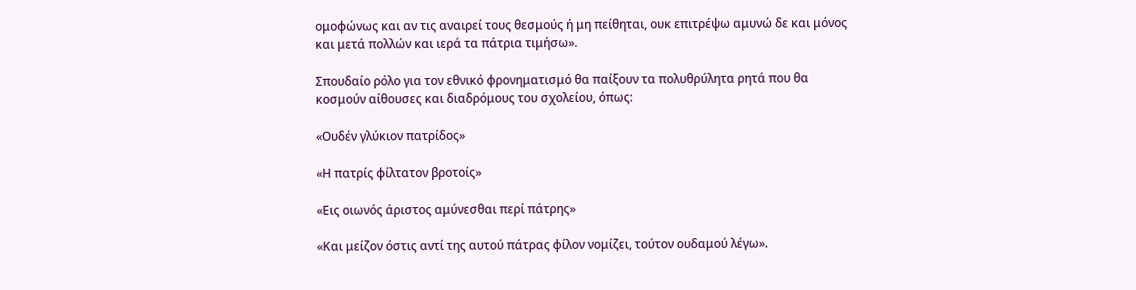ομοφώνως και αν τις αναιρεί τους θεσμούς ή μη πείθηται, ουκ επιτρέψω αμυνώ δε και μόνος και μετά πολλών και ιερά τα πάτρια τιμήσω».

Σπουδαίο ρόλο για τον εθνικό φρονηματισμό θα παίξουν τα πολυθρύλητα ρητά που θα κοσμούν αίθουσες και διαδρόμους του σχολείου, όπως:

«Ουδέν γλύκιον πατρίδος»

«Η πατρίς φίλτατον βροτοίς»

«Εις οιωνός άριστος αμύνεσθαι περί πάτρης»

«Και μείζον όστις αντί της αυτού πάτρας φίλον νομίζει, τούτον ουδαμού λέγω».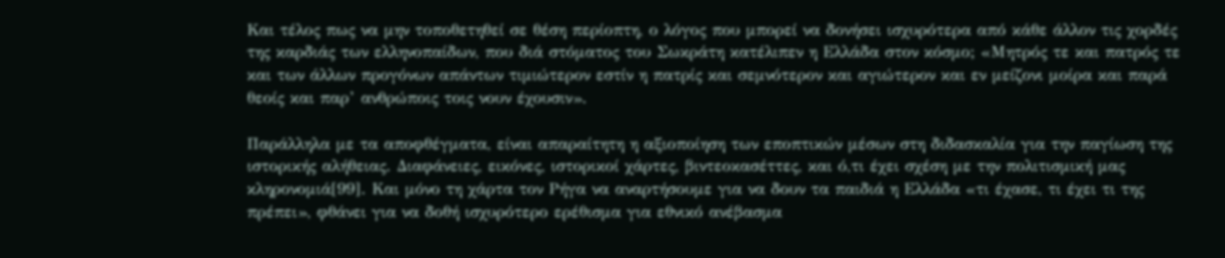Και τέλος πως να μην τοποθετηθεί σε θέση περίοπτη, ο λόγος που μπορεί να δονήσει ισχυρότερα από κάθε άλλον τις χορδές της καρδιάς των ελληνοπαίδων, που διά στόματος του Σωκράτη κατέλιπεν η Ελλάδα στον κόσμο; «Μητρός τε και πατρός τε και των άλλων προγόνων απάντων τιμιώτερον εστίν η πατρίς και σεμνότερον και αγιώτερον και εν μείζονι μοίρα και παρά θεοίς και παρ’ ανθρώποις τοις νουν έχουσιν».

Παράλληλα με τα αποφθέγματα, είναι απαραίτητη η αξιοποίηση των εποπτικών μέσων στη διδασκαλία για την παγίωση της ιστορικής αλήθειας. Διαφάνειες, εικόνες, ιστορικοί χάρτες, βιντεοκασέττες, και ό,τι έχει σχέση με την πολιτισμική μας κληρονομιά[99]. Και μόνο τη χάρτα τον Ρήγα να αναρτήσουμε για να δουν τα παιδιά η Ελλάδα «τι έχασε, τι έχει τι της πρέπει», φθάνει για να δοθή ισχυρότερο ερέθισμα για εθνικό ανέβασμα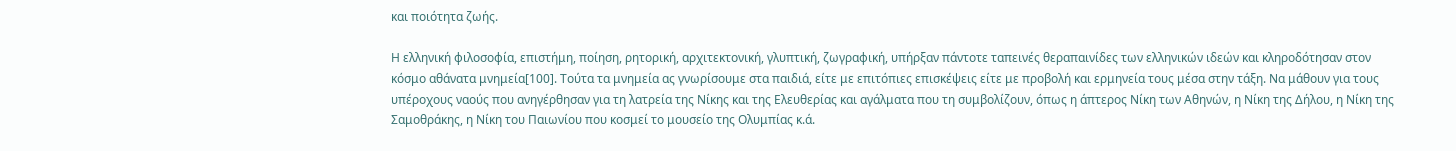και ποιότητα ζωής.

Η ελληνική φιλοσοφία, επιστήμη, ποίηση, ρητορική, αρχιτεκτονική, γλυπτική, ζωγραφική, υπήρξαν πάντοτε ταπεινές θεραπαινίδες των ελληνικών ιδεών και κληροδότησαν στον κόσμο αθάνατα μνημεία[100]. Τούτα τα μνημεία ας γνωρίσουμε στα παιδιά, είτε με επιτόπιες επισκέψεις είτε με προβολή και ερμηνεία τους μέσα στην τάξη. Να μάθουν για τους υπέροχους ναούς που ανηγέρθησαν για τη λατρεία της Νίκης και της Ελευθερίας και αγάλματα που τη συμβολίζουν, όπως η άπτερος Νίκη των Αθηνών, η Νίκη της Δήλου, η Νίκη της Σαμοθράκης, η Νίκη του Παιωνίου που κοσμεί το μουσείο της Ολυμπίας κ.ά.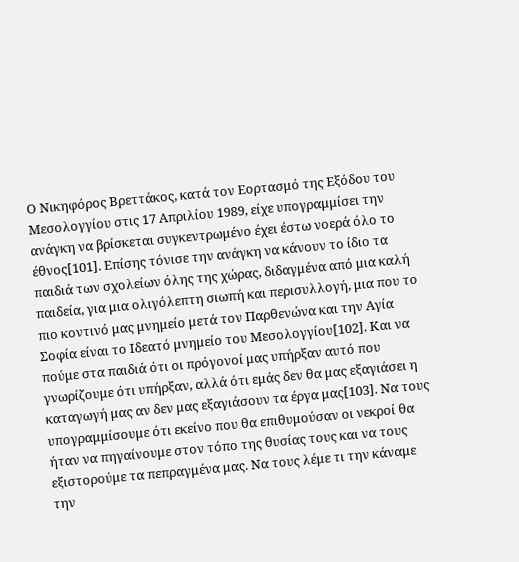Ο Νικηφόρος Βρεττάκος, κατά τον Εορτασμό της Εξόδου του Μεσολογγίου στις 17 Απριλίου 1989, είχε υπογραμμίσει την ανάγκη να βρίσκεται συγκεντρωμένο έχει έστω νοερά όλο το έθνος[101]. Επίσης τόνισε την ανάγκη να κάνουν το ίδιο τα παιδιά των σχολείων όλης της χώρας, διδαγμένα από μια καλή παιδεία, για μια ολιγόλεπτη σιωπή και περισυλλογή, μια που το πιο κοντινό μας μνημείο μετά τον Παρθενώνα και την Αγία Σοφία είναι το Ιδεατό μνημείο του Μεσολογγίου[102]. Και να πούμε στα παιδιά ότι οι πρόγονοί μας υπήρξαν αυτό που γνωρίζουμε ότι υπήρξαν, αλλά ότι εμάς δεν θα μας εξαγιάσει η καταγωγή μας αν δεν μας εξαγιάσουν τα έργα μας[103]. Να τους υπογραμμίσουμε ότι εκείνο που θα επιθυμούσαν οι νεκροί θα ήταν να πηγαίνουμε στον τόπο της θυσίας τους και να τους εξιστορούμε τα πεπραγμένα μας. Να τους λέμε τι την κάναμε την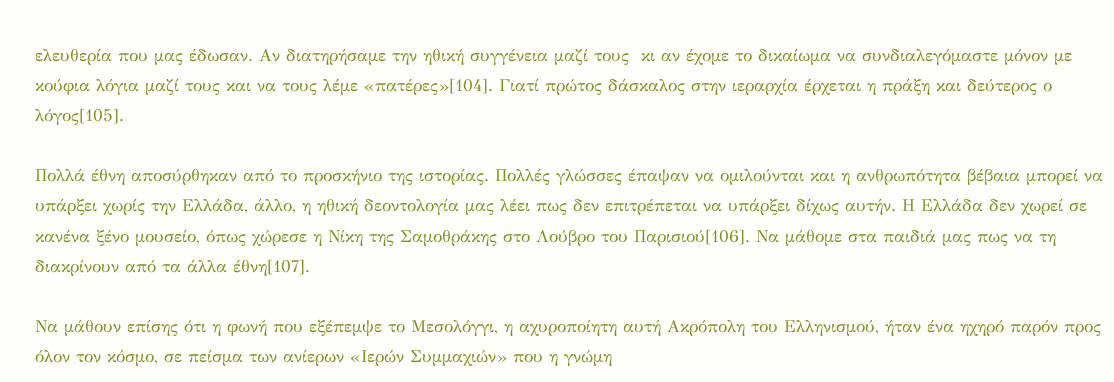ελευθερία που μας έδωσαν. Αν διατηρήσαμε την ηθική συγγένεια μαζί τους  κι αν έχομε το δικαίωμα να συνδιαλεγόμαστε μόνον με κούφια λόγια μαζί τους και να τους λέμε «πατέρες»[104]. Γιατί πρώτος δάσκαλος στην ιεραρχία έρχεται η πράξη και δεύτερος ο λόγος[105].

Πολλά έθνη αποσύρθηκαν από το προσκήνιο της ιστορίας. Πολλές γλώσσες έπαψαν να ομιλούνται και η ανθρωπότητα βέβαια μπορεί να υπάρξει χωρίς την Ελλάδα, άλλο, η ηθική δεοντολογία μας λέει πως δεν επιτρέπεται να υπάρξει δίχως αυτήν. Η Ελλάδα δεν χωρεί σε κανένα ξένο μουσείο, όπως χώρεσε η Νίκη της Σαμοθράκης στο Λούβρο του Παρισιού[106]. Να μάθομε στα παιδιά μας πως να τη διακρίνουν από τα άλλα έθνη[107].

Να μάθουν επίσης ότι η φωνή που εξέπεμψε το Μεσολόγγι, η αχυροποίητη αυτή Ακρόπολη του Ελληνισμού, ήταν ένα ηχηρό παρόν προς όλον τον κόσμο, σε πείσμα των ανίερων «Ιερών Συμμαχιών» που η γνώμη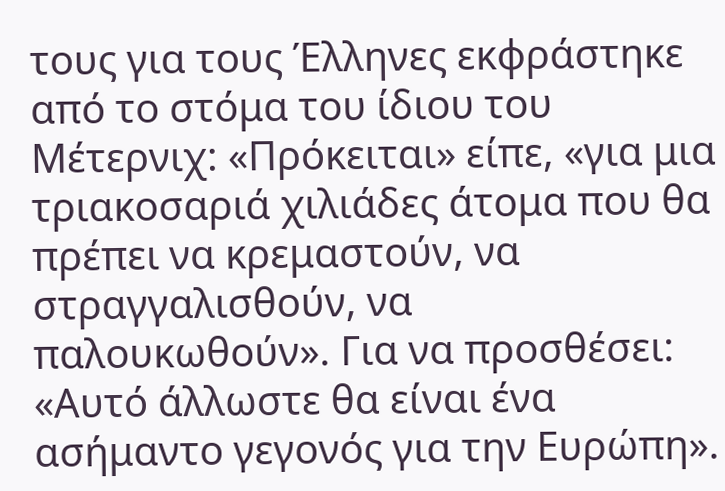τους για τους Έλληνες εκφράστηκε από το στόμα του ίδιου του Μέτερνιχ: «Πρόκειται» είπε, «για μια τριακοσαριά χιλιάδες άτομα που θα πρέπει να κρεμαστούν, να στραγγαλισθούν, να παλουκωθούν». Για να προσθέσει: «Αυτό άλλωστε θα είναι ένα ασήμαντο γεγονός για την Ευρώπη».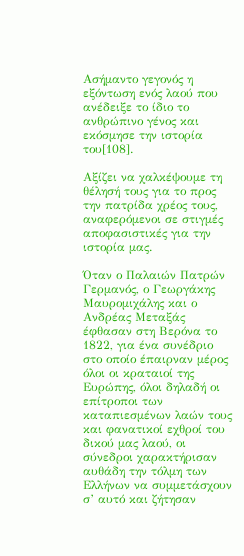Ασήμαντο γεγονός η εξόντωση ενός λαού που ανέδειξε το ίδιο το ανθρώπινο γένος και εκόσμησε την ιστορία του[108].

Αξίζει να χαλκέψουμε τη θέλησή τους για το προς την πατρίδα χρέος τους, αναφερόμενοι σε στιγμές αποφασιστικές για την ιστορία μας.

Όταν ο Παλαιών Πατρών Γερμανός, ο Γεωργάκης Μαυρομιχάλης και ο Ανδρέας Μεταξάς έφθασαν στη Βερόνα το 1822, για ένα συνέδριο στο οποίο έπαιρναν μέρος όλοι οι κραταιοί της Ευρώπης, όλοι δηλαδή οι επίτροποι των καταπιεσμένων λαών τους και φανατικοί εχθροί του δικού μας λαού, οι σύνεδροι χαρακτήρισαν αυθάδη την τόλμη των Ελλήνων να συμμετάσχουν σ’ αυτό και ζήτησαν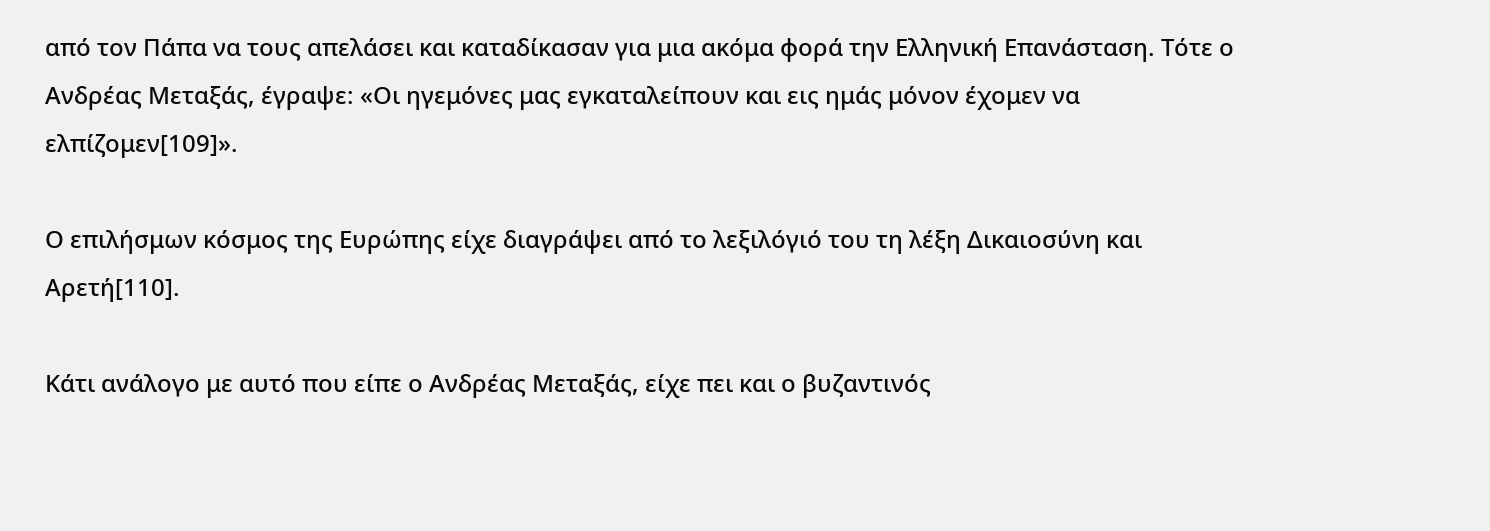από τον Πάπα να τους απελάσει και καταδίκασαν για μια ακόμα φορά την Ελληνική Επανάσταση. Τότε ο Ανδρέας Μεταξάς, έγραψε: «Οι ηγεμόνες μας εγκαταλείπουν και εις ημάς μόνον έχομεν να ελπίζομεν[109]».

Ο επιλήσμων κόσμος της Ευρώπης είχε διαγράψει από το λεξιλόγιό του τη λέξη Δικαιοσύνη και Αρετή[110].

Κάτι ανάλογο με αυτό που είπε ο Ανδρέας Μεταξάς, είχε πει και ο βυζαντινός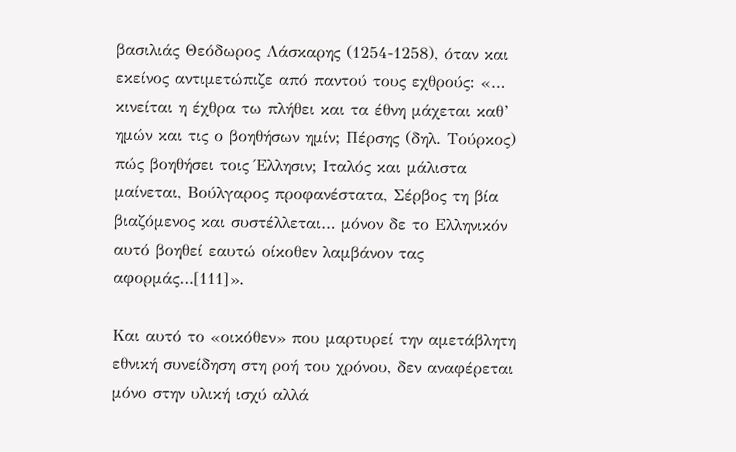βασιλιάς Θεόδωρος Λάσκαρης (1254-1258), όταν και εκείνος αντιμετώπιζε από παντού τους εχθρούς: «… κινείται η έχθρα τω πλήθει και τα έθνη μάχεται καθ’ ημών και τις ο βοηθήσων ημίν; Πέρσης (δηλ. Τούρκος) πώς βοηθήσει τοις Έλλησιν; Ιταλός και μάλιστα μαίνεται, Βούλγαρος προφανέστατα, Σέρβος τη βία βιαζόμενος και συστέλλεται… μόνον δε το Ελληνικόν αυτό βοηθεί εαυτώ οίκοθεν λαμβάνον τας αφορμάς…[111]».

Και αυτό το «οικόθεν» που μαρτυρεί την αμετάβλητη εθνική συνείδηση στη ροή του χρόνου, δεν αναφέρεται μόνο στην υλική ισχύ αλλά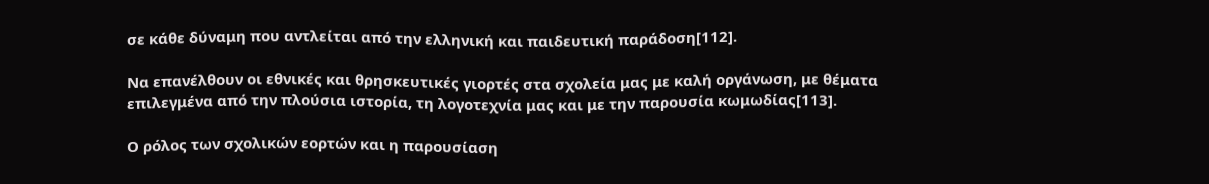σε κάθε δύναμη που αντλείται από την ελληνική και παιδευτική παράδοση[112].

Να επανέλθουν οι εθνικές και θρησκευτικές γιορτές στα σχολεία μας με καλή οργάνωση, με θέματα επιλεγμένα από την πλούσια ιστορία, τη λογοτεχνία μας και με την παρουσία κωμωδίας[113].

Ο ρόλος των σχολικών εορτών και η παρουσίαση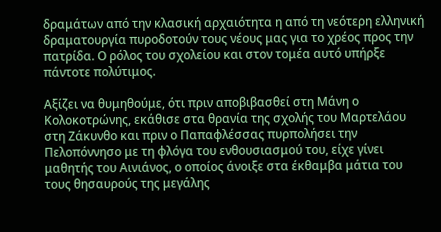δραμάτων από την κλασική αρχαιότητα η από τη νεότερη ελληνική δραματουργία πυροδοτούν τους νέους μας για το χρέος προς την πατρίδα. Ο ρόλος του σχολείου και στον τομέα αυτό υπήρξε πάντοτε πολύτιμος.

Αξίζει να θυμηθούμε, ότι πριν αποβιβασθεί στη Μάνη ο Κολοκοτρώνης, εκάθισε στα θρανία της σχολής του Μαρτελάου στη Ζάκυνθο και πριν ο Παπαφλέσσας πυρπολήσει την Πελοπόννησο με τη φλόγα του ενθουσιασμού του, είχε γίνει μαθητής του Αινιάνος, ο οποίος άνοιξε στα έκθαμβα μάτια του τους θησαυρούς της μεγάλης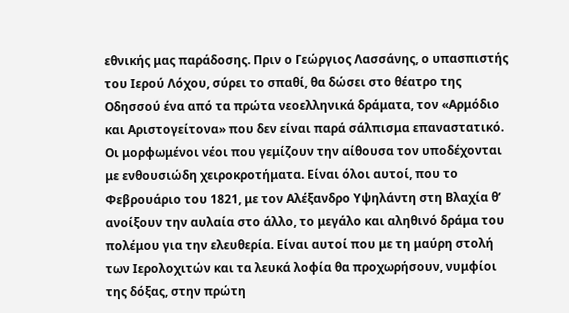εθνικής μας παράδοσης. Πριν ο Γεώργιος Λασσάνης, ο υπασπιστής του Ιερού Λόχου, σύρει το σπαθί, θα δώσει στο θέατρο της Οδησσού ένα από τα πρώτα νεοελληνικά δράματα, τον «Αρμόδιο και Αριστογείτονα» που δεν είναι παρά σάλπισμα επαναστατικό. Οι μορφωμένοι νέοι που γεμίζουν την αίθουσα τον υποδέχονται με ενθουσιώδη χειροκροτήματα. Είναι όλοι αυτοί, που το Φεβρουάριο του 1821, με τον Αλέξανδρο Υψηλάντη στη Βλαχία θ’ ανοίξουν την αυλαία στο άλλο, το μεγάλο και αληθινό δράμα του πολέμου για την ελευθερία. Είναι αυτοί που με τη μαύρη στολή των Ιερολοχιτών και τα λευκά λοφία θα προχωρήσουν, νυμφίοι της δόξας, στην πρώτη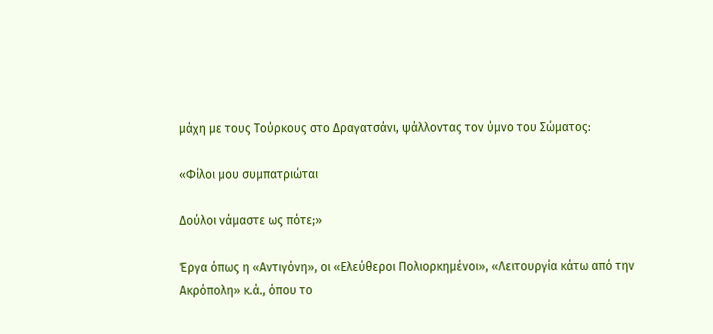μάχη με τους Τούρκους στο Δραγατσάνι, ψάλλοντας τον ύμνο του Σώματος:

«Φίλοι μου συμπατριώται

Δούλοι νάμαστε ως πότε;»

Έργα όπως η «Αντιγόνη», οι «Ελεύθεροι Πολιορκημένοι», «Λειτουργία κάτω από την Ακρόπολη» κ.ά., όπου το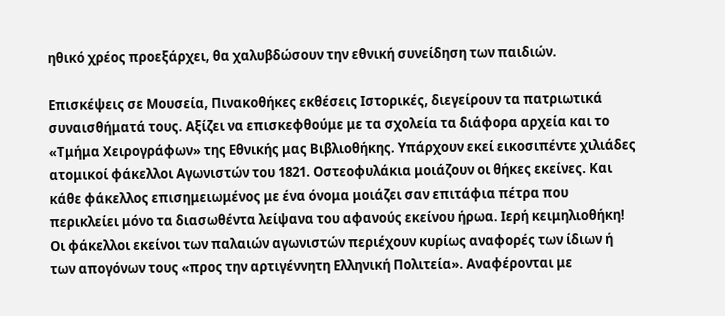ηθικό χρέος προεξάρχει, θα χαλυβδώσουν την εθνική συνείδηση των παιδιών.

Επισκέψεις σε Μουσεία, Πινακοθήκες εκθέσεις Ιστορικές, διεγείρουν τα πατριωτικά συναισθήματά τους. Αξίζει να επισκεφθούμε με τα σχολεία τα διάφορα αρχεία και το «Τμήμα Χειρογράφων» της Εθνικής μας Βιβλιοθήκης. Υπάρχουν εκεί εικοσιπέντε χιλιάδες ατομικοί φάκελλοι Αγωνιστών του 1821. Οστεοφυλάκια μοιάζουν οι θήκες εκείνες. Και κάθε φάκελλος επισημειωμένος με ένα όνομα μοιάζει σαν επιτάφια πέτρα που περικλείει μόνο τα διασωθέντα λείψανα του αφανούς εκείνου ήρωα. Ιερή κειμηλιοθήκη! Οι φάκελλοι εκείνοι των παλαιών αγωνιστών περιέχουν κυρίως αναφορές των ίδιων ή των απογόνων τους «προς την αρτιγέννητη Ελληνική Πολιτεία». Αναφέρονται με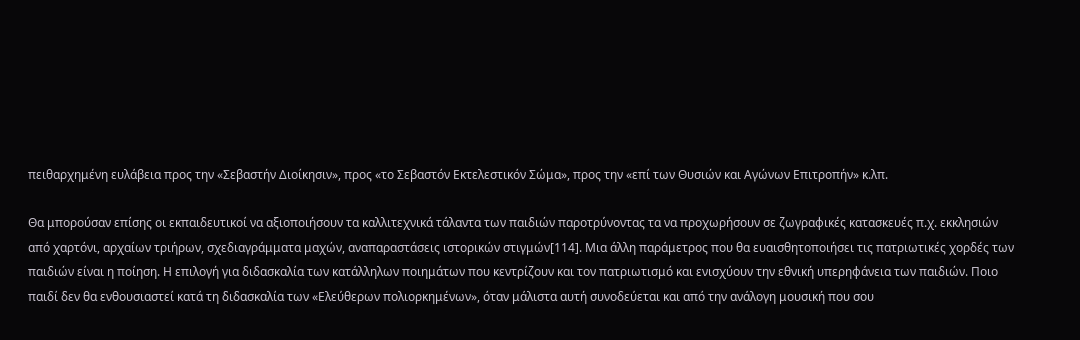πειθαρχημένη ευλάβεια προς την «Σεβαστήν Διοίκησιν», προς «το Σεβαστόν Εκτελεστικόν Σώμα», προς την «επί των Θυσιών και Αγώνων Επιτροπήν» κ.λπ.

Θα μπορούσαν επίσης οι εκπαιδευτικοί να αξιοποιήσουν τα καλλιτεχνικά τάλαντα των παιδιών παροτρύνοντας τα να προχωρήσουν σε ζωγραφικές κατασκευές π.χ. εκκλησιών από χαρτόνι, αρχαίων τριήρων, σχεδιαγράμματα μαχών, αναπαραστάσεις ιστορικών στιγμών[114]. Μια άλλη παράμετρος που θα ευαισθητοποιήσει τις πατριωτικές χορδές των παιδιών είναι η ποίηση. Η επιλογή για διδασκαλία των κατάλληλων ποιημάτων που κεντρίζουν και τον πατριωτισμό και ενισχύουν την εθνική υπερηφάνεια των παιδιών. Ποιο παιδί δεν θα ενθουσιαστεί κατά τη διδασκαλία των «Ελεύθερων πολιορκημένων», όταν μάλιστα αυτή συνοδεύεται και από την ανάλογη μουσική που σου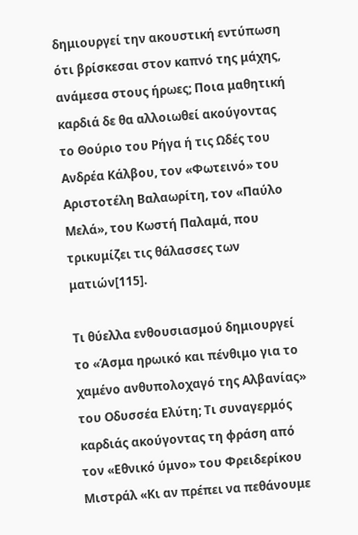δημιουργεί την ακουστική εντύπωση ότι βρίσκεσαι στον καπνό της μάχης, ανάμεσα στους ήρωες; Ποια μαθητική καρδιά δε θα αλλοιωθεί ακούγοντας το Θούριο του Ρήγα ή τις Ωδές του Ανδρέα Κάλβου, τον «Φωτεινό» του Αριστοτέλη Βαλαωρίτη, τον «Παύλο Μελά», του Κωστή Παλαμά, που τρικυμίζει τις θάλασσες των ματιών[115].

Τι θύελλα ενθουσιασμού δημιουργεί το «Άσμα ηρωικό και πένθιμο για το χαμένο ανθυπολοχαγό της Αλβανίας» του Οδυσσέα Ελύτη; Τι συναγερμός καρδιάς ακούγοντας τη φράση από τον «Εθνικό ύμνο» του Φρειδερίκου Μιστράλ «Κι αν πρέπει να πεθάνουμε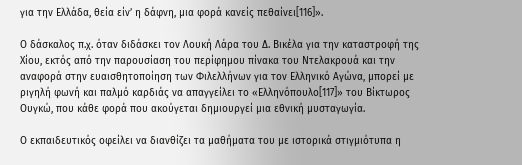για την Ελλάδα, θεία είν’ η δάφνη, μια φορά κανείς πεθαίνει[116]».

Ο δάσκαλος π.χ. όταν διδάσκει τον Λουκή Λάρα του Δ. Βικέλα για την καταστροφή της Χίου, εκτός από την παρουσίαση του περίφημου πίνακα του Ντελακρουά και την αναφορά στην ευαισθητοποίηση των Φιλελλήνων για τον Ελληνικό Αγώνα, μπορεί με ριγηλή φωνή και παλμό καρδιάς να απαγγείλει το «Ελληνόπουλο[117]» του Βίκτωρος Ουγκώ, που κάθε φορά που ακούγεται δημιουργεί μια εθνική μυσταγωγία.

Ο εκπαιδευτικός οφείλει να διανθίζει τα μαθήματα του με ιστορικά στιγμιότυπα η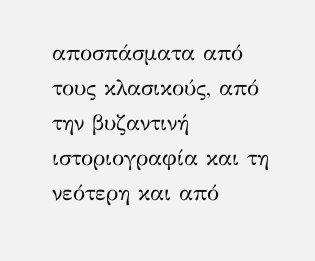αποσπάσματα από τους κλασικούς, από την βυζαντινή ιστοριογραφία και τη νεότερη και από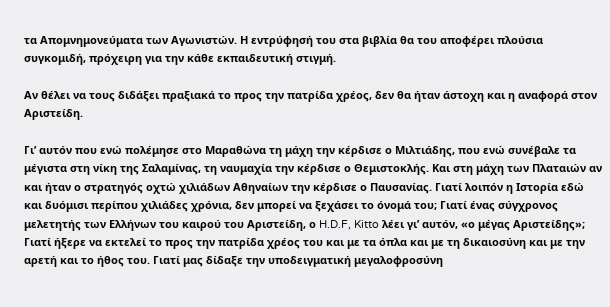τα Απομνημονεύματα των Αγωνιστών. Η εντρύφησή του στα βιβλία θα του αποφέρει πλούσια συγκομιδή, πρόχειρη για την κάθε εκπαιδευτική στιγμή.

Αν θέλει να τους διδάξει πραξιακά το προς την πατρίδα χρέος, δεν θα ήταν άστοχη και η αναφορά στον Αριστείδη.

Γι’ αυτόν που ενώ πολέμησε στο Μαραθώνα τη μάχη την κέρδισε ο Μιλτιάδης, που ενώ συνέβαλε τα μέγιστα στη νίκη της Σαλαμίνας, τη ναυμαχία την κέρδισε ο Θεμιστοκλής. Και στη μάχη των Πλαταιών αν και ήταν ο στρατηγός οχτώ χιλιάδων Αθηναίων την κέρδισε ο Παυσανίας. Γιατί λοιπόν η Ιστορία εδώ και δυόμισι περίπου χιλιάδες χρόνια, δεν μπορεί να ξεχάσει το όνομά του; Γιατί ένας σύγχρονος μελετητής των Ελλήνων του καιρού του Αριστείδη, ο H.D.F, Kitto λέει γι’ αυτόν, «ο μέγας Αριστείδης»; Γιατί ήξερε να εκτελεί το προς την πατρίδα χρέος του και με τα όπλα και με τη δικαιοσύνη και με την αρετή και το ήθος του. Γιατί μας δίδαξε την υποδειγματική μεγαλοφροσύνη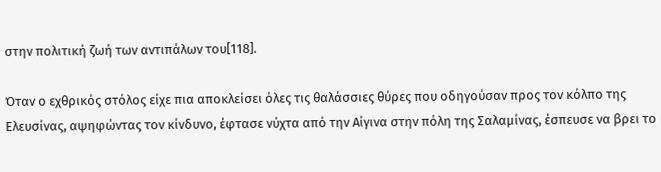στην πολιτική ζωή των αντιπάλων του[118].

Όταν ο εχθρικός στόλος είχε πια αποκλείσει όλες τις θαλάσσιες θύρες που οδηγούσαν προς τον κόλπο της Ελευσίνας, αψηφώντας τον κίνδυνο, έφτασε νύχτα από την Αίγινα στην πόλη της Σαλαμίνας, έσπευσε να βρει το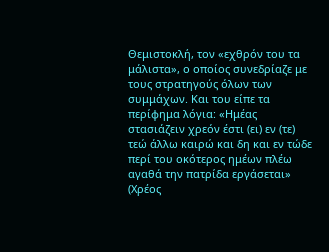Θεμιστοκλή, τον «εχθρόν του τα μάλιστα», ο οποίος συνεδρίαζε με τους στρατηγούς όλων των συμμάχων. Και του είπε τα περίφημα λόγια: «Ημέας στασιάζειν χρεόν έστι (ει) εν (τε) τεώ άλλω καιρώ και δη και εν τώδε περί του οκότερος ημέων πλέω αγαθά την πατρίδα εργάσεται» (Χρέος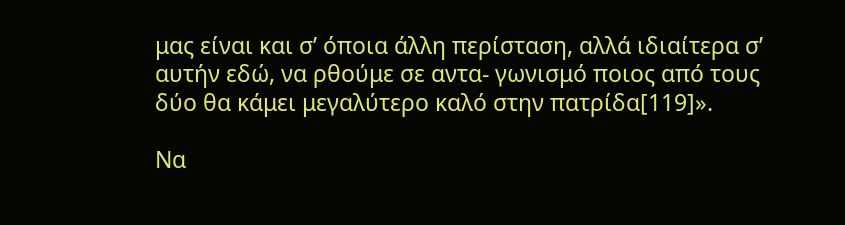μας είναι και σ’ όποια άλλη περίσταση, αλλά ιδιαίτερα σ’ αυτήν εδώ, να ρθούμε σε αντα- γωνισμό ποιος από τους δύο θα κάμει μεγαλύτερο καλό στην πατρίδα[119]».

Να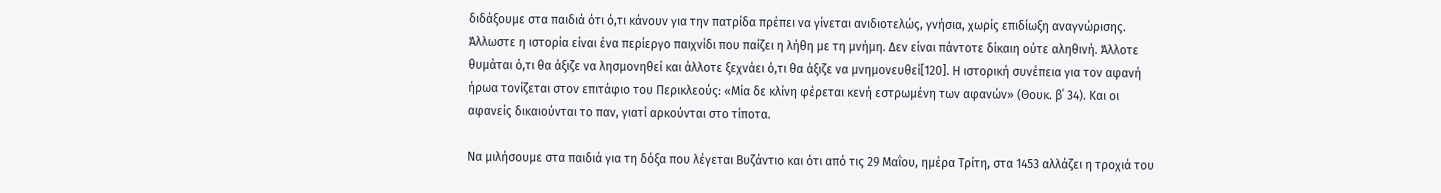διδάξουμε στα παιδιά ότι ό,τι κάνουν για την πατρίδα πρέπει να γίνεται ανιδιοτελώς, γνήσια, χωρίς επιδίωξη αναγνώρισης. Άλλωστε η ιστορία είναι ένα περίεργο παιχνίδι που παίζει η λήθη με τη μνήμη. Δεν είναι πάντοτε δίκαιη ούτε αληθινή. Άλλοτε θυμάται ό,τι θα άξιζε να λησμονηθεί και άλλοτε ξεχνάει ό,τι θα άξιζε να μνημονευθεί[120]. Η ιστορική συνέπεια για τον αφανή ήρωα τονίζεται στον επιτάφιο του Περικλεούς: «Μία δε κλίνη φέρεται κενή εστρωμένη των αφανών» (Θουκ. β΄ 34). Και οι αφανείς δικαιούνται το παν, γιατί αρκούνται στο τίποτα.

Να μιλήσουμε στα παιδιά για τη δόξα που λέγεται Βυζάντιο και ότι από τις 29 Μαΐου, ημέρα Τρίτη, στα 1453 αλλάζει η τροχιά του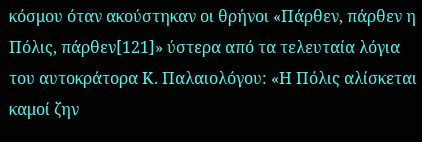κόσμου όταν ακούστηκαν οι θρήνοι «Πάρθεν, πάρθεν η Πόλις, πάρθεν[121]» ύστερα από τα τελευταία λόγια του αυτοκράτορα Κ. Παλαιολόγου: «Η Πόλις αλίσκεται καμοί ζην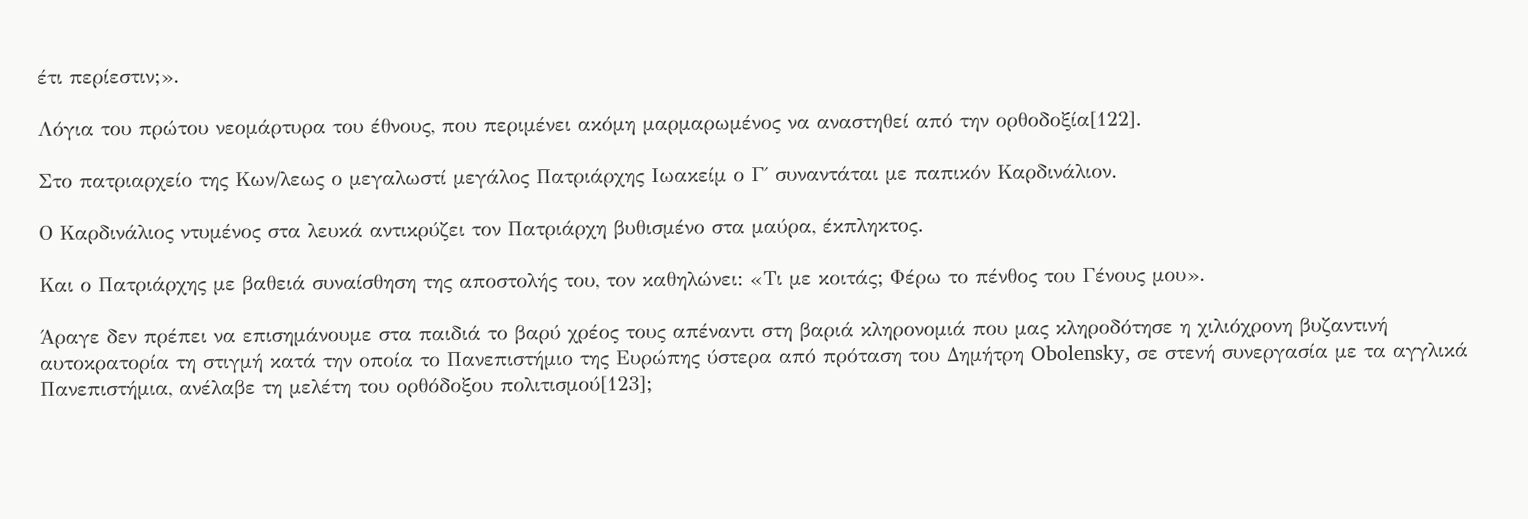έτι περίεστιν;».

Λόγια του πρώτου νεομάρτυρα του έθνους, που περιμένει ακόμη μαρμαρωμένος να αναστηθεί από την ορθοδοξία[122].

Στο πατριαρχείο της Κων/λεως ο μεγαλωστί μεγάλος Πατριάρχης Ιωακείμ ο Γ΄ συναντάται με παπικόν Καρδινάλιον.

Ο Καρδινάλιος ντυμένος στα λευκά αντικρύζει τον Πατριάρχη βυθισμένο στα μαύρα, έκπληκτος.

Και ο Πατριάρχης με βαθειά συναίσθηση της αποστολής του, τον καθηλώνει: «Τι με κοιτάς; Φέρω το πένθος του Γένους μου».

Άραγε δεν πρέπει να επισημάνουμε στα παιδιά το βαρύ χρέος τους απέναντι στη βαριά κληρονομιά που μας κληροδότησε η χιλιόχρονη βυζαντινή αυτοκρατορία τη στιγμή κατά την οποία το Πανεπιστήμιο της Ευρώπης ύστερα από πρόταση του Δημήτρη Obolensky, σε στενή συνεργασία με τα αγγλικά Πανεπιστήμια, ανέλαβε τη μελέτη του ορθόδοξου πολιτισμού[123];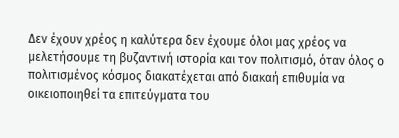Δεν έχουν χρέος η καλύτερα δεν έχουμε όλοι μας χρέος να μελετήσουμε τη βυζαντινή ιστορία και τον πολιτισμό, όταν όλος ο πολιτισμένος κόσμος διακατέχεται από διακαή επιθυμία να οικειοποιηθεί τα επιτεύγματα του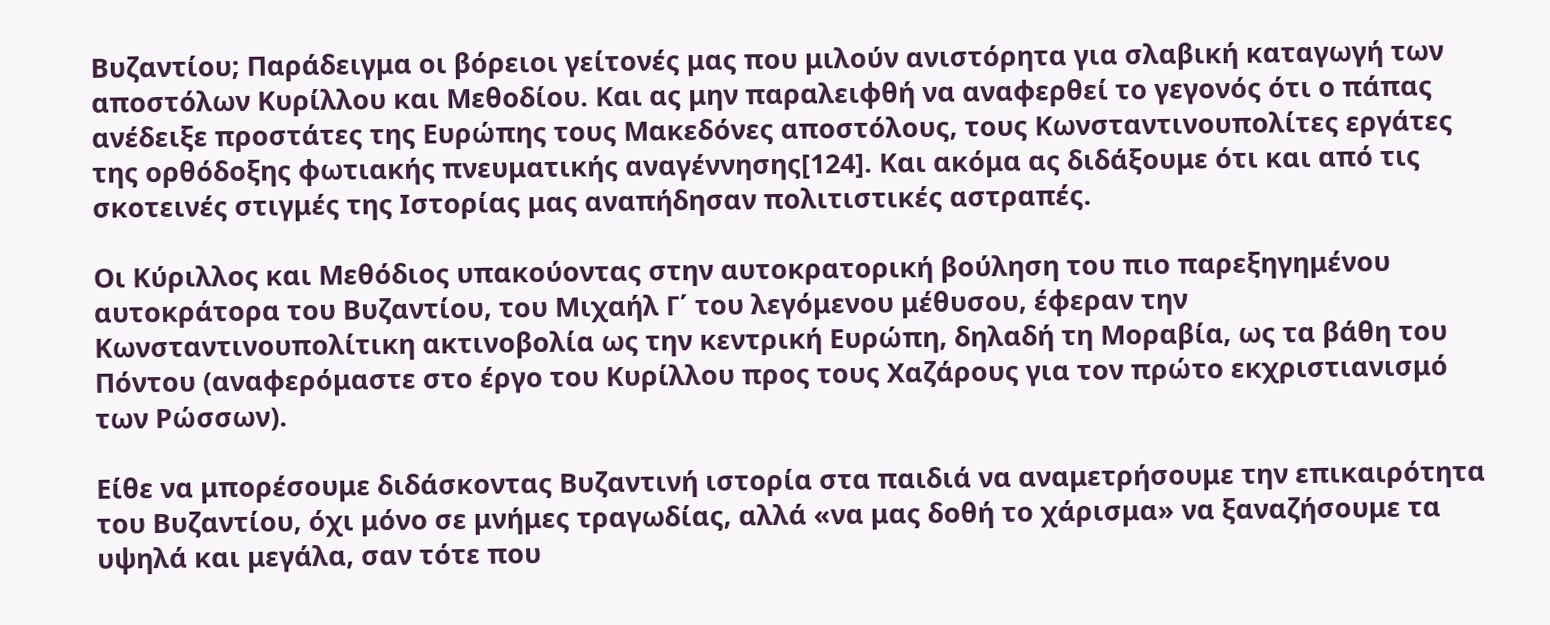Βυζαντίου; Παράδειγμα οι βόρειοι γείτονές μας που μιλούν ανιστόρητα για σλαβική καταγωγή των αποστόλων Κυρίλλου και Μεθοδίου. Και ας μην παραλειφθή να αναφερθεί το γεγονός ότι ο πάπας ανέδειξε προστάτες της Ευρώπης τους Μακεδόνες αποστόλους, τους Κωνσταντινουπολίτες εργάτες της ορθόδοξης φωτιακής πνευματικής αναγέννησης[124]. Και ακόμα ας διδάξουμε ότι και από τις σκοτεινές στιγμές της Ιστορίας μας αναπήδησαν πολιτιστικές αστραπές.

Οι Κύριλλος και Μεθόδιος υπακούοντας στην αυτοκρατορική βούληση του πιο παρεξηγημένου αυτοκράτορα του Βυζαντίου, του Μιχαήλ Γ΄ του λεγόμενου μέθυσου, έφεραν την Κωνσταντινουπολίτικη ακτινοβολία ως την κεντρική Ευρώπη, δηλαδή τη Μοραβία, ως τα βάθη του Πόντου (αναφερόμαστε στο έργο του Κυρίλλου προς τους Χαζάρους για τον πρώτο εκχριστιανισμό των Ρώσσων).

Είθε να μπορέσουμε διδάσκοντας Βυζαντινή ιστορία στα παιδιά να αναμετρήσουμε την επικαιρότητα του Βυζαντίου, όχι μόνο σε μνήμες τραγωδίας, αλλά «να μας δοθή το χάρισμα» να ξαναζήσουμε τα υψηλά και μεγάλα, σαν τότε που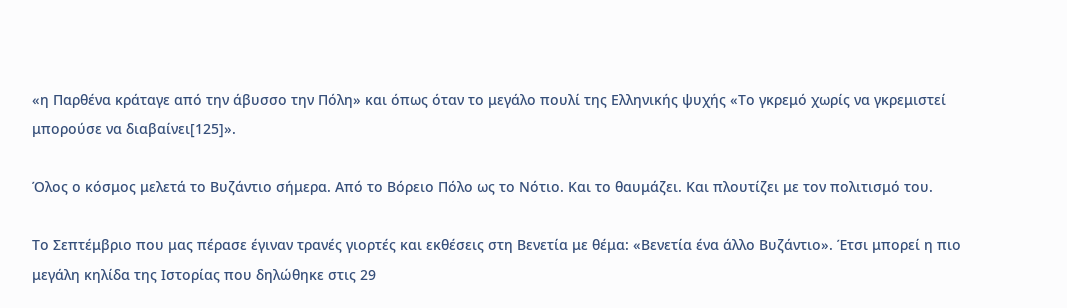«η Παρθένα κράταγε από την άβυσσο την Πόλη» και όπως όταν το μεγάλο πουλί της Ελληνικής ψυχής «Το γκρεμό χωρίς να γκρεμιστεί μπορούσε να διαβαίνει[125]».

Όλος ο κόσμος μελετά το Βυζάντιο σήμερα. Από το Βόρειο Πόλο ως το Νότιο. Και το θαυμάζει. Και πλουτίζει με τον πολιτισμό του.

Το Σεπτέμβριο που μας πέρασε έγιναν τρανές γιορτές και εκθέσεις στη Βενετία με θέμα: «Βενετία ένα άλλο Βυζάντιο». Έτσι μπορεί η πιο μεγάλη κηλίδα της Ιστορίας που δηλώθηκε στις 29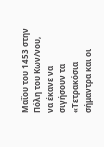Μαΐου του 1453 στην Πόλη του Κων/νου, να έκανε να σιγήσουν τα «Τετρακόσια σήμαντρα και οι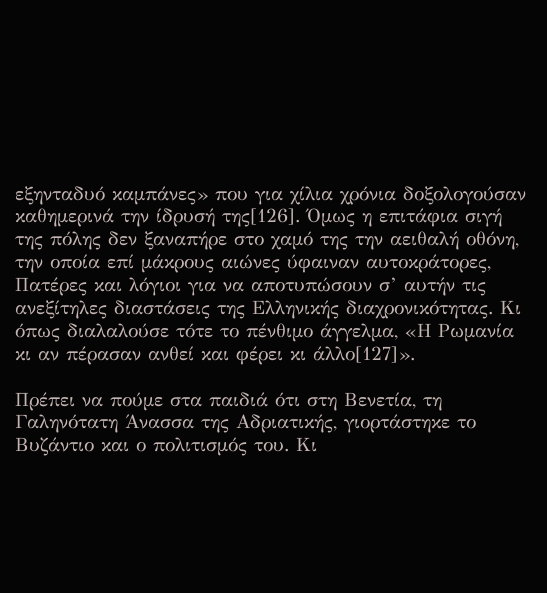εξηνταδυό καμπάνες» που για χίλια χρόνια δοξολογούσαν καθημερινά την ίδρυσή της[126]. Όμως η επιτάφια σιγή της πόλης δεν ξαναπήρε στο χαμό της την αειθαλή οθόνη, την οποία επί μάκρους αιώνες ύφαιναν αυτοκράτορες, Πατέρες και λόγιοι για να αποτυπώσουν σ’ αυτήν τις ανεξίτηλες διαστάσεις της Ελληνικής διαχρονικότητας. Κι όπως διαλαλούσε τότε το πένθιμο άγγελμα, «Η Ρωμανία κι αν πέρασαν ανθεί και φέρει κι άλλο[127]».

Πρέπει να πούμε στα παιδιά ότι στη Βενετία, τη Γαληνότατη Άνασσα της Αδριατικής, γιορτάστηκε το Βυζάντιο και ο πολιτισμός του. Κι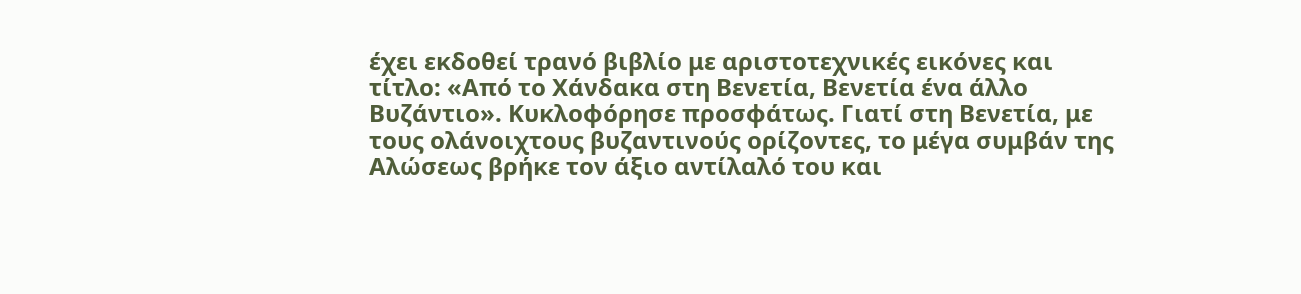έχει εκδοθεί τρανό βιβλίο με αριστοτεχνικές εικόνες και τίτλο: «Από το Χάνδακα στη Βενετία, Βενετία ένα άλλο Βυζάντιο». Κυκλοφόρησε προσφάτως. Γιατί στη Βενετία, με τους ολάνοιχτους βυζαντινούς ορίζοντες, το μέγα συμβάν της Αλώσεως βρήκε τον άξιο αντίλαλό του και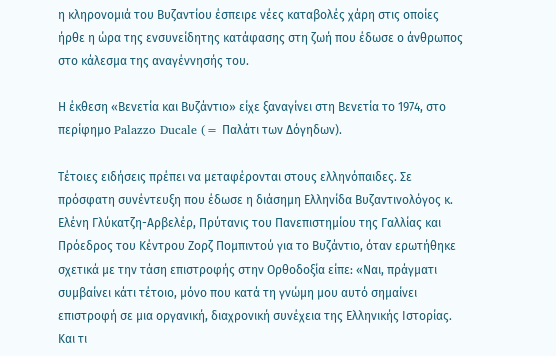η κληρονομιά του Βυζαντίου έσπειρε νέες καταβολές χάρη στις οποίες ήρθε η ώρα της ενσυνείδητης κατάφασης στη ζωή που έδωσε ο άνθρωπος στο κάλεσμα της αναγέννησής του.

Η έκθεση «Βενετία και Βυζάντιο» είχε ξαναγίνει στη Βενετία το 1974, στο περίφημο Palazzo Ducale (= Παλάτι των Δόγηδων).

Τέτοιες ειδήσεις πρέπει να μεταφέρονται στους ελληνόπαιδες. Σε πρόσφατη συνέντευξη που έδωσε η διάσημη Ελληνίδα Βυζαντινολόγος κ. Ελένη Γλύκατζη-Αρβελέρ, Πρύτανις του Πανεπιστημίου της Γαλλίας και Πρόεδρος του Κέντρου Ζορζ Πομπιντού για το Βυζάντιο, όταν ερωτήθηκε σχετικά με την τάση επιστροφής στην Ορθοδοξία είπε: «Ναι, πράγματι συμβαίνει κάτι τέτοιο, μόνο που κατά τη γνώμη μου αυτό σημαίνει επιστροφή σε μια οργανική, διαχρονική συνέχεια της Ελληνικής Ιστορίας. Και τι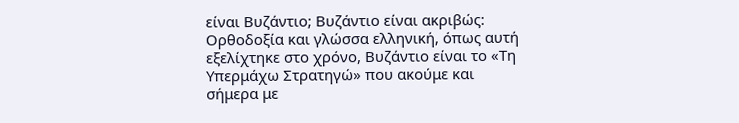είναι Βυζάντιο; Βυζάντιο είναι ακριβώς: Ορθοδοξία και γλώσσα ελληνική, όπως αυτή εξελίχτηκε στο χρόνο, Βυζάντιο είναι το «Τη Υπερμάχω Στρατηγώ» που ακούμε και σήμερα με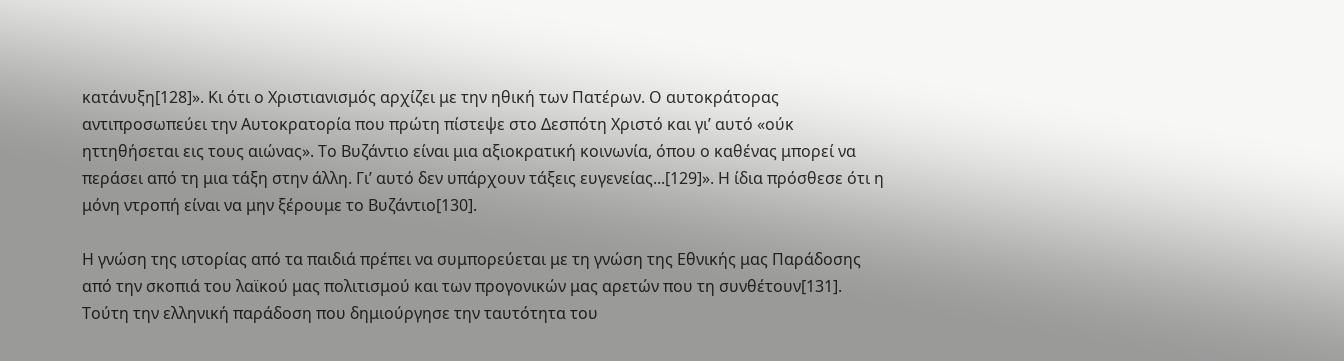κατάνυξη[128]». Κι ότι ο Χριστιανισμός αρχίζει με την ηθική των Πατέρων. Ο αυτοκράτορας αντιπροσωπεύει την Αυτοκρατορία που πρώτη πίστεψε στο Δεσπότη Χριστό και γι’ αυτό «ούκ ηττηθήσεται εις τους αιώνας». Το Βυζάντιο είναι μια αξιοκρατική κοινωνία, όπου ο καθένας μπορεί να περάσει από τη μια τάξη στην άλλη. Γι’ αυτό δεν υπάρχουν τάξεις ευγενείας...[129]». Η ίδια πρόσθεσε ότι η μόνη ντροπή είναι να μην ξέρουμε το Βυζάντιο[130].

Η γνώση της ιστορίας από τα παιδιά πρέπει να συμπορεύεται με τη γνώση της Εθνικής μας Παράδοσης από την σκοπιά του λαϊκού μας πολιτισμού και των προγονικών μας αρετών που τη συνθέτουν[131]. Τούτη την ελληνική παράδοση που δημιούργησε την ταυτότητα του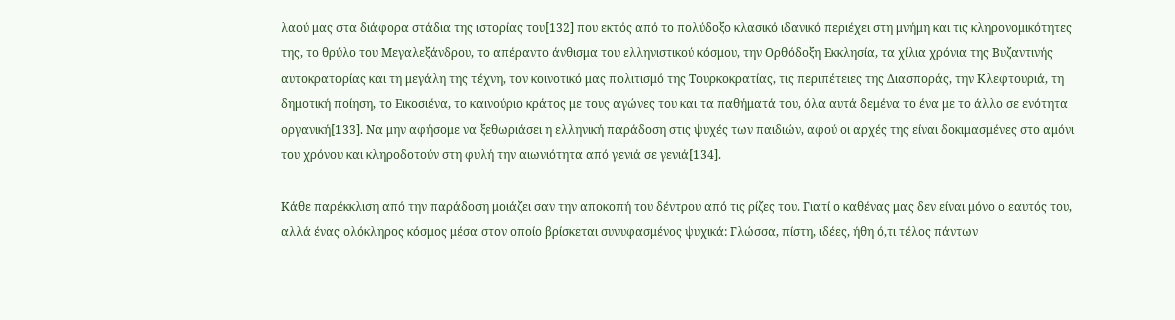λαού μας στα διάφορα στάδια της ιστορίας του[132] που εκτός από το πολύδοξο κλασικό ιδανικό περιέχει στη μνήμη και τις κληρονομικότητες της, το θρύλο του Μεγαλεξάνδρου, το απέραντο άνθισμα του ελληνιστικού κόσμου, την Ορθόδοξη Εκκλησία, τα χίλια χρόνια της Βυζαντινής αυτοκρατορίας και τη μεγάλη της τέχνη, τον κοινοτικό μας πολιτισμό της Τουρκοκρατίας, τις περιπέτειες της Διασποράς, την Κλεφτουριά, τη δημοτική ποίηση, το Εικοσιένα, το καινούριο κράτος με τους αγώνες του και τα παθήματά του, όλα αυτά δεμένα το ένα με το άλλο σε ενότητα οργανική[133]. Να μην αφήσομε να ξεθωριάσει η ελληνική παράδοση στις ψυχές των παιδιών, αφού οι αρχές της είναι δοκιμασμένες στο αμόνι του χρόνου και κληροδοτούν στη φυλή την αιωνιότητα από γενιά σε γενιά[134].

Κάθε παρέκκλιση από την παράδοση μοιάζει σαν την αποκοπή του δέντρου από τις ρίζες του. Γιατί ο καθένας μας δεν είναι μόνο ο εαυτός του, αλλά ένας ολόκληρος κόσμος μέσα στον οποίο βρίσκεται συνυφασμένος ψυχικά: Γλώσσα, πίστη, ιδέες, ήθη ό,τι τέλος πάντων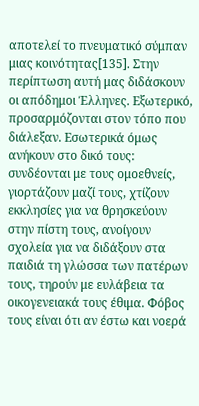αποτελεί το πνευματικό σύμπαν μιας κοινότητας[135]. Στην περίπτωση αυτή μας διδάσκουν οι απόδημοι Έλληνες. Εξωτερικό, προσαρμόζονται στον τόπο που διάλεξαν. Εσωτερικά όμως ανήκουν στο δικό τους: συνδέονται με τους ομοεθνείς, γιορτάζουν μαζί τους, χτίζουν εκκλησίες για να θρησκεύουν στην πίστη τους, ανοίγουν σχολεία για να διδάξουν στα παιδιά τη γλώσσα των πατέρων τους, τηρούν με ευλάβεια τα οικογενειακά τους έθιμα. Φόβος τους είναι ότι αν έστω και νοερά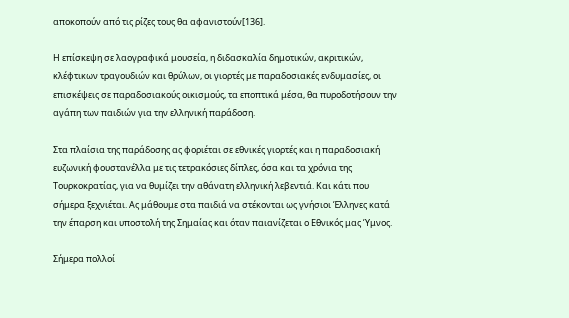αποκοπούν από τις ρίζες τους θα αφανιστούν[136].

Η επίσκεψη σε λαογραφικά μουσεία, η διδασκαλία δημοτικών, ακριτικών, κλέφτικων τραγουδιών και θρύλων, οι γιορτές με παραδοσιακές ενδυμασίες, οι επισκέψεις σε παραδοσιακούς οικισμούς, τα εποπτικά μέσα, θα πυροδοτήσουν την αγάπη των παιδιών για την ελληνική παράδοση.

Στα πλαίσια της παράδοσης ας φοριέται σε εθνικές γιορτές και η παραδοσιακή ευζωνική φουστανέλλα με τις τετρακόσιες δίπλες, όσα και τα χρόνια της Τουρκοκρατίας, για να θυμίζει την αθάνατη ελληνική λεβεντιά. Και κάτι που σήμερα ξεχνιέται. Ας μάθουμε στα παιδιά να στέκονται ως γνήσιοι Έλληνες κατά την έπαρση και υποστολή της Σημαίας και όταν παιανίζεται ο Εθνικός μας Ύμνος.

Σήμερα πολλοί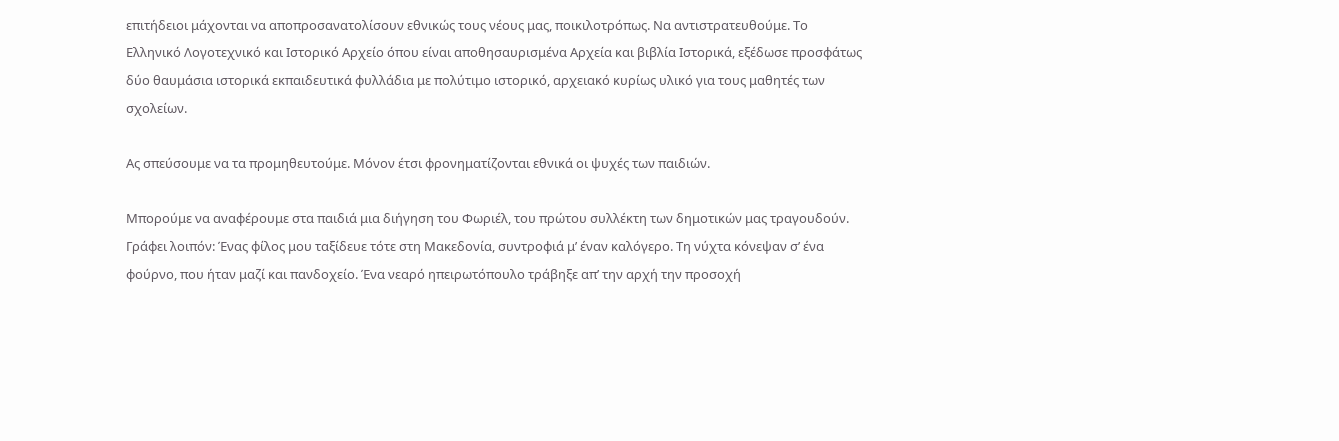επιτήδειοι μάχονται να αποπροσανατολίσουν εθνικώς τους νέους μας, ποικιλοτρόπως. Να αντιστρατευθούμε. Το Ελληνικό Λογοτεχνικό και Ιστορικό Αρχείο όπου είναι αποθησαυρισμένα Αρχεία και βιβλία Ιστορικά, εξέδωσε προσφάτως δύο θαυμάσια ιστορικά εκπαιδευτικά φυλλάδια με πολύτιμο ιστορικό, αρχειακό κυρίως υλικό για τους μαθητές των σχολείων.

Ας σπεύσουμε να τα προμηθευτούμε. Μόνον έτσι φρονηματίζονται εθνικά οι ψυχές των παιδιών.

Μπορούμε να αναφέρουμε στα παιδιά μια διήγηση του Φωριέλ, του πρώτου συλλέκτη των δημοτικών μας τραγουδούν. Γράφει λοιπόν: Ένας φίλος μου ταξίδευε τότε στη Μακεδονία, συντροφιά μ’ έναν καλόγερο. Τη νύχτα κόνεψαν σ’ ένα φούρνο, που ήταν μαζί και πανδοχείο. Ένα νεαρό ηπειρωτόπουλο τράβηξε απ’ την αρχή την προσοχή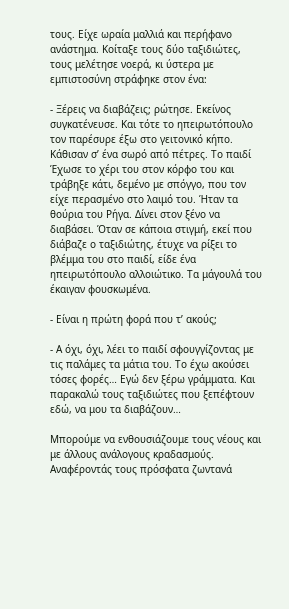τους. Είχε ωραία μαλλιά και περήφανο ανάστημα. Κοίταξε τους δύο ταξιδιώτες, τους μελέτησε νοερά, κι ύστερα με εμπιστοσύνη στράφηκε στον ένα:

- Ξέρεις να διαβάζεις; ρώτησε. Εκείνος συγκατένευσε. Και τότε το ηπειρωτόπουλο τον παρέσυρε έξω στο γειτονικό κήπο. Κάθισαν σ’ ένα σωρό από πέτρες. Το παιδί Έχωσε το χέρι του στον κόρφο του και τράβηξε κάτι, δεμένο με σπόγγο, που τον είχε περασμένο στο λαιμό του. Ήταν τα θούρια του Ρήγα. Δίνει στον ξένο να διαβάσει. Όταν σε κάποια στιγμή, εκεί που διάβαζε ο ταξιδιώτης, έτυχε να ρίξει το βλέμμα του στο παιδί, είδε ένα ηπειρωτόπουλο αλλοιώτικο. Τα μάγουλά του έκαιγαν φουσκωμένα.

- Είναι η πρώτη φορά που τ’ ακούς;

- Α όχι, όχι, λέει το παιδί σφουγγίζοντας με τις παλάμες τα μάτια του. Το έχω ακούσει τόσες φορές… Εγώ δεν ξέρω γράμματα. Και παρακαλώ τους ταξιδιώτες που ξεπέφτουν εδώ, να μου τα διαβάζουν…

Μπορούμε να ενθουσιάζουμε τους νέους και με άλλους ανάλογους κραδασμούς. Αναφέροντάς τους πρόσφατα ζωντανά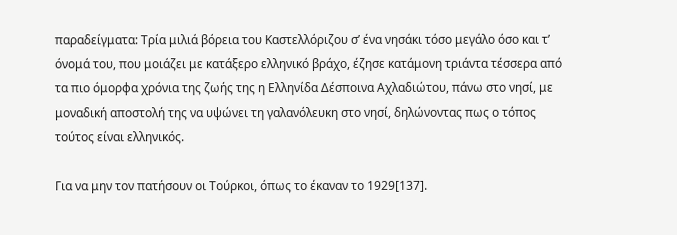παραδείγματα: Τρία μιλιά βόρεια του Καστελλόριζου σ’ ένα νησάκι τόσο μεγάλο όσο και τ’ όνομά του, που μοιάζει με κατάξερο ελληνικό βράχο, έζησε κατάμονη τριάντα τέσσερα από τα πιο όμορφα χρόνια της ζωής της η Ελληνίδα Δέσποινα Αχλαδιώτου, πάνω στο νησί, με μοναδική αποστολή της να υψώνει τη γαλανόλευκη στο νησί, δηλώνοντας πως ο τόπος τούτος είναι ελληνικός.

Για να μην τον πατήσουν οι Τούρκοι, όπως το έκαναν το 1929[137].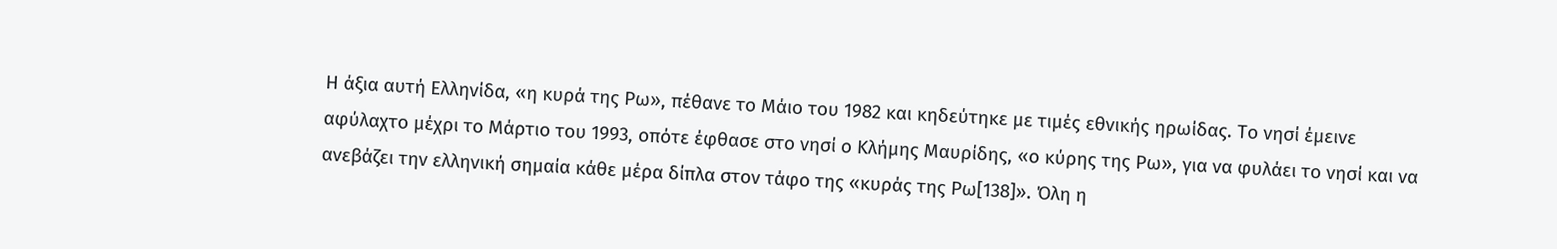Η άξια αυτή Ελληνίδα, «η κυρά της Ρω», πέθανε το Μάιο του 1982 και κηδεύτηκε με τιμές εθνικής ηρωίδας. Το νησί έμεινε αφύλαχτο μέχρι το Μάρτιο του 1993, οπότε έφθασε στο νησί ο Κλήμης Μαυρίδης, «ο κύρης της Ρω», για να φυλάει το νησί και να ανεβάζει την ελληνική σημαία κάθε μέρα δίπλα στον τάφο της «κυράς της Ρω[138]». Όλη η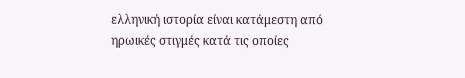ελληνική ιστορία είναι κατάμεστη από ηρωικές στιγμές κατά τις οποίες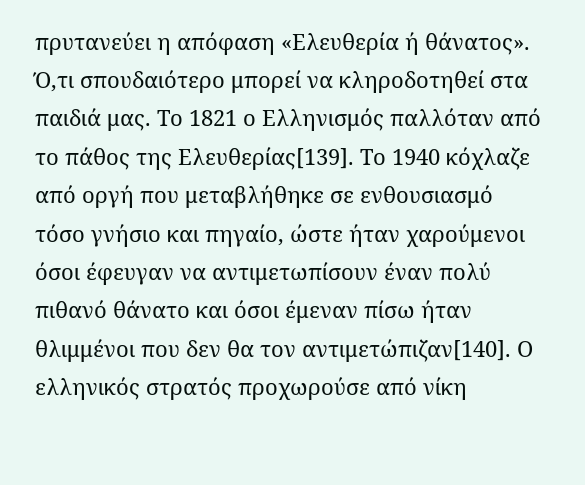πρυτανεύει η απόφαση «Ελευθερία ή θάνατος». Ό,τι σπουδαιότερο μπορεί να κληροδοτηθεί στα παιδιά μας. Το 1821 ο Ελληνισμός παλλόταν από το πάθος της Ελευθερίας[139]. Το 1940 κόχλαζε από οργή που μεταβλήθηκε σε ενθουσιασμό τόσο γνήσιο και πηγαίο, ώστε ήταν χαρούμενοι όσοι έφευγαν να αντιμετωπίσουν έναν πολύ πιθανό θάνατο και όσοι έμεναν πίσω ήταν θλιμμένοι που δεν θα τον αντιμετώπιζαν[140]. Ο ελληνικός στρατός προχωρούσε από νίκη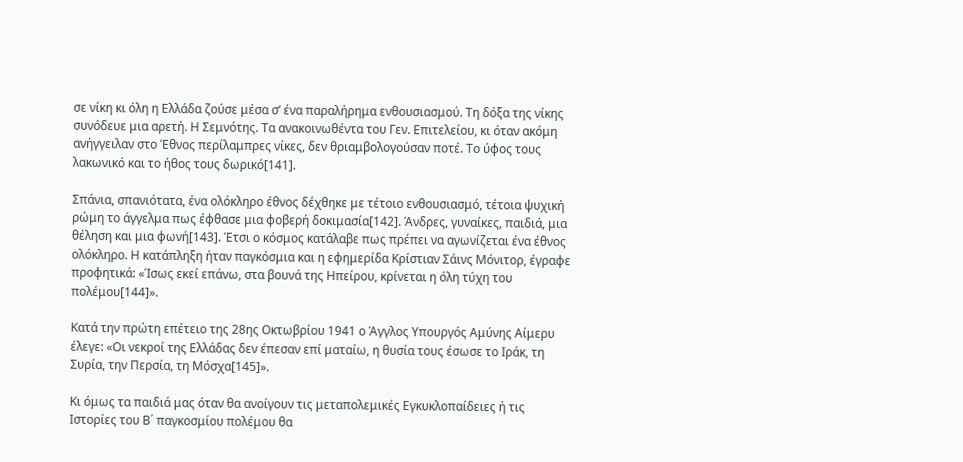σε νίκη κι όλη η Ελλάδα ζούσε μέσα σ’ ένα παραλήρημα ενθουσιασμού. Τη δόξα της νίκης συνόδευε μια αρετή. Η Σεμνότης. Τα ανακοινωθέντα του Γεν. Επιτελείου, κι όταν ακόμη ανήγγειλαν στο Έθνος περίλαμπρες νίκες, δεν θριαμβολογούσαν ποτέ. Το ύφος τους λακωνικό και το ήθος τους δωρικό[141].

Σπάνια, σπανιότατα, ένα ολόκληρο έθνος δέχθηκε με τέτοιο ενθουσιασμό, τέτοια ψυχική ρώμη το άγγελμα πως έφθασε μια φοβερή δοκιμασία[142]. Άνδρες, γυναίκες, παιδιά, μια θέληση και μια φωνή[143]. Έτσι ο κόσμος κατάλαβε πως πρέπει να αγωνίζεται ένα έθνος ολόκληρο. Η κατάπληξη ήταν παγκόσμια και η εφημερίδα Κρίστιαν Σάινς Μόνιτορ, έγραφε προφητικά: «Ίσως εκεί επάνω, στα βουνά της Ηπείρου, κρίνεται η όλη τύχη του πολέμου[144]».

Κατά την πρώτη επέτειο της 28ης Οκτωβρίου 1941 ο Άγγλος Υπουργός Αμύνης Αίμερυ έλεγε: «Οι νεκροί της Ελλάδας δεν έπεσαν επί ματαίω, η θυσία τους έσωσε το Ιράκ, τη Συρία, την Περσία, τη Μόσχα[145]».

Κι όμως τα παιδιά μας όταν θα ανοίγουν τις μεταπολεμικές Εγκυκλοπαίδειες ή τις Ιστορίες του Β΄ παγκοσμίου πολέμου θα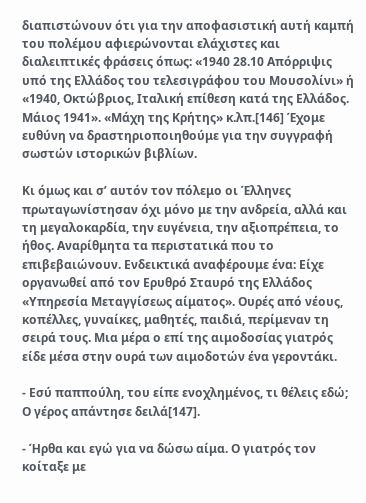διαπιστώνουν ότι για την αποφασιστική αυτή καμπή του πολέμου αφιερώνονται ελάχιστες και διαλειπτικές φράσεις όπως: «1940 28.10 Απόρριψις υπό της Ελλάδος του τελεσιγράφου του Μουσολίνι» ή «1940, Οκτώβριος, Ιταλική επίθεση κατά της Ελλάδος. Μάιος 1941». «Μάχη της Κρήτης» κ.λπ.[146] Έχομε ευθύνη να δραστηριοποιηθούμε για την συγγραφή σωστών ιστορικών βιβλίων.

Κι όμως και σ’ αυτόν τον πόλεμο οι Έλληνες πρωταγωνίστησαν όχι μόνο με την ανδρεία, αλλά και τη μεγαλοκαρδία, την ευγένεια, την αξιοπρέπεια, το ήθος. Αναρίθμητα τα περιστατικά που το επιβεβαιώνουν. Ενδεικτικά αναφέρουμε ένα: Είχε οργανωθεί από τον Ερυθρό Σταυρό της Ελλάδος «Υπηρεσία Μεταγγίσεως αίματος». Ουρές από νέους, κοπέλλες, γυναίκες, μαθητές, παιδιά, περίμεναν τη σειρά τους. Μια μέρα ο επί της αιμοδοσίας γιατρός είδε μέσα στην ουρά των αιμοδοτών ένα γεροντάκι.

- Εσύ παππούλη, του είπε ενοχλημένος, τι θέλεις εδώ; Ο γέρος απάντησε δειλά[147].

- Ήρθα και εγώ για να δώσω αίμα. Ο γιατρός τον κοίταξε με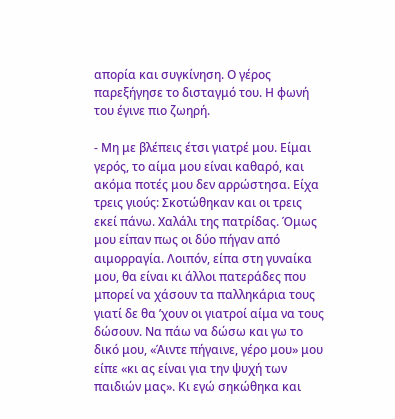απορία και συγκίνηση. Ο γέρος παρεξήγησε το δισταγμό του. Η φωνή του έγινε πιο ζωηρή.

- Μη με βλέπεις έτσι γιατρέ μου. Είμαι γερός, το αίμα μου είναι καθαρό, και ακόμα ποτές μου δεν αρρώστησα. Είχα τρεις γιούς: Σκοτώθηκαν και οι τρεις εκεί πάνω. Χαλάλι της πατρίδας. Όμως μου είπαν πως οι δύο πήγαν από αιμορραγία. Λοιπόν, είπα στη γυναίκα μου, θα είναι κι άλλοι πατεράδες που μπορεί να χάσουν τα παλληκάρια τους γιατί δε θα ’χουν οι γιατροί αίμα να τους δώσουν. Να πάω να δώσω και γω το δικό μου, «Άιντε πήγαινε, γέρο μου» μου είπε «κι ας είναι για την ψυχή των παιδιών μας». Κι εγώ σηκώθηκα και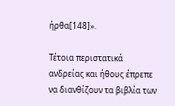ήρθα[148]».

Τέτοια περιστατικά ανδρείας και ήθους έπρεπε να διανθίζουν τα βιβλία των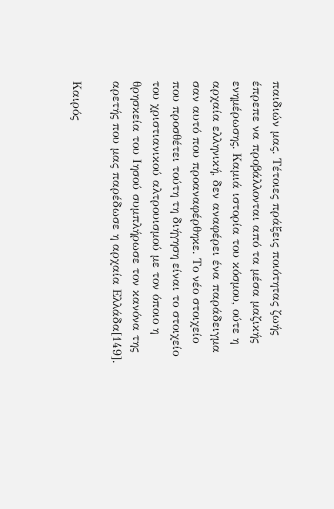παιδιών μας. Τέτοιες πράξεις ποιότητας ζωής έπρεπε να προβάλλονται από τα μέσα μαζικής ενημέρωσης. Καμιά ιστορία του κόσμου, ούτε η αρχαία ελληνική, δεν αναφέρει ένα παράδειγμα σαν αυτό που προαναφέρθηκε. Το νέο στοιχείο που προσθέτει τούτη τη διήγηση είναι το στοιχείο του χριστιανικού αλτρουισμού με τον όποιο η θρησκεία του Ιησού συμπλήρωσε τον κανόνα της αρετής που μας παρέδωσε η αρχαία Ελλάδα[149].

Καιρός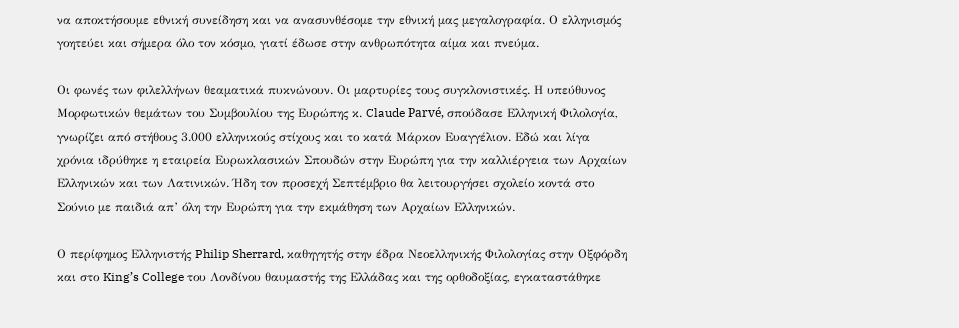να αποκτήσουμε εθνική συνείδηση και να ανασυνθέσομε την εθνική μας μεγαλογραφία. Ο ελληνισμός γοητεύει και σήμερα όλο τον κόσμο, γιατί έδωσε στην ανθρωπότητα αίμα και πνεύμα.

Οι φωνές των φιλελλήνων θεαματικά πυκνώνουν. Οι μαρτυρίες τους συγκλονιστικές. Η υπεύθυνος Μορφωτικών θεμάτων του Συμβουλίου της Ευρώπης κ. Claude Parvé, σπούδασε Ελληνική Φιλολογία, γνωρίζει από στήθους 3.000 ελληνικούς στίχους και το κατά Μάρκον Ευαγγέλιον. Εδώ και λίγα χρόνια ιδρύθηκε η εταιρεία Ευρωκλασικών Σπουδών στην Ευρώπη για την καλλιέργεια των Αρχαίων Ελληνικών και των Λατινικών. Ήδη τον προσεχή Σεπτέμβριο θα λειτουργήσει σχολείο κοντά στο Σούνιο με παιδιά απ’ όλη την Ευρώπη για την εκμάθηση των Αρχαίων Ελληνικών.

Ο περίφημος Ελληνιστής Philip Sherrard, καθηγητής στην έδρα Νεοελληνικής Φιλολογίας στην Οξφόρδη και στο King’s College του Λονδίνου θαυμαστής της Ελλάδας και της ορθοδοξίας, εγκαταστάθηκε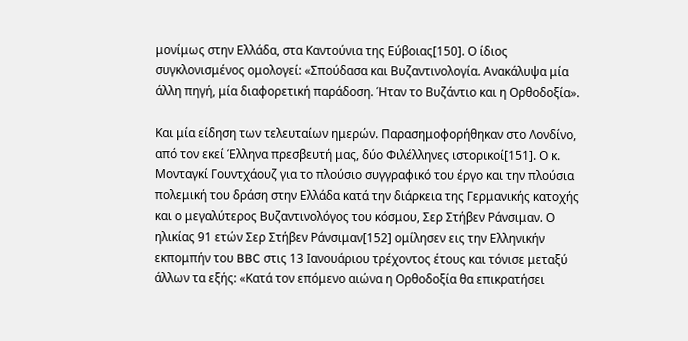μονίμως στην Ελλάδα, στα Καντούνια της Εύβοιας[150]. Ο ίδιος συγκλονισμένος ομολογεί: «Σπούδασα και Βυζαντινολογία. Ανακάλυψα μία άλλη πηγή, μία διαφορετική παράδοση. Ήταν το Βυζάντιο και η Ορθοδοξία».

Και μία είδηση των τελευταίων ημερών. Παρασημοφορήθηκαν στο Λονδίνο, από τον εκεί Έλληνα πρεσβευτή μας, δύο Φιλέλληνες ιστορικοί[151]. Ο κ. Μονταγκί Γουντχάουζ για το πλούσιο συγγραφικό του έργο και την πλούσια πολεμική του δράση στην Ελλάδα κατά την διάρκεια της Γερμανικής κατοχής και ο μεγαλύτερος Βυζαντινολόγος του κόσμου, Σερ Στήβεν Ράνσιμαν. Ο ηλικίας 91 ετών Σερ Στήβεν Ράνσιμαν[152] ομίλησεν εις την Ελληνικήν εκπομπήν του BBC στις 13 Ιανουάριου τρέχοντος έτους και τόνισε μεταξύ άλλων τα εξής: «Κατά τον επόμενο αιώνα η Ορθοδοξία θα επικρατήσει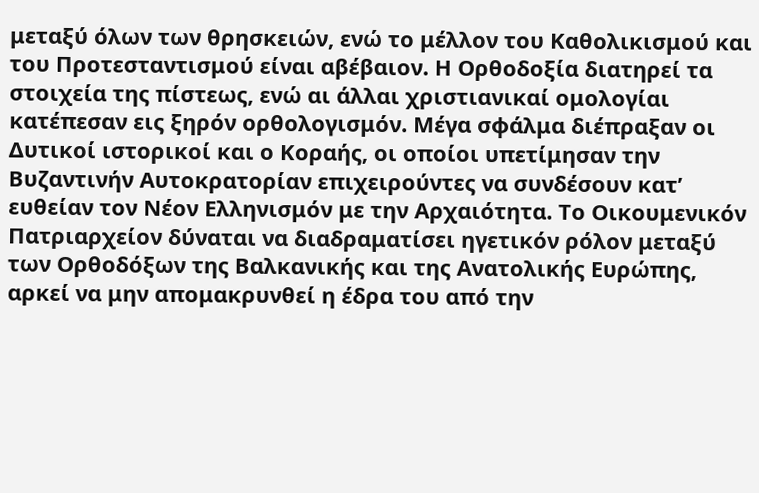μεταξύ όλων των θρησκειών, ενώ το μέλλον του Καθολικισμού και του Προτεσταντισμού είναι αβέβαιον. Η Ορθοδοξία διατηρεί τα στοιχεία της πίστεως, ενώ αι άλλαι χριστιανικαί ομολογίαι κατέπεσαν εις ξηρόν ορθολογισμόν. Μέγα σφάλμα διέπραξαν οι Δυτικοί ιστορικοί και ο Κοραής, οι οποίοι υπετίμησαν την Βυζαντινήν Αυτοκρατορίαν επιχειρούντες να συνδέσουν κατ’ ευθείαν τον Νέον Ελληνισμόν με την Αρχαιότητα. Το Οικουμενικόν Πατριαρχείον δύναται να διαδραματίσει ηγετικόν ρόλον μεταξύ των Ορθοδόξων της Βαλκανικής και της Ανατολικής Ευρώπης, αρκεί να μην απομακρυνθεί η έδρα του από την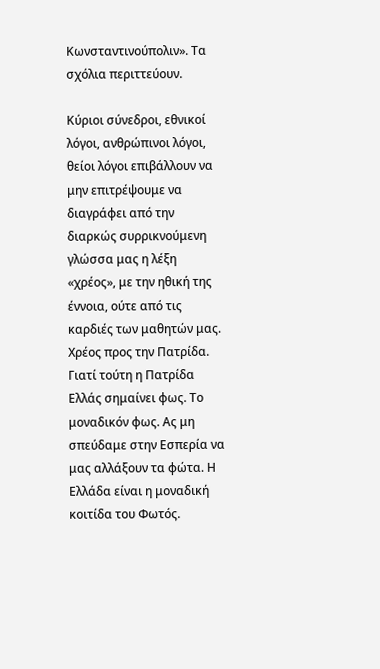Κωνσταντινούπολιν». Τα σχόλια περιττεύουν.

Κύριοι σύνεδροι, εθνικοί λόγοι, ανθρώπινοι λόγοι, θείοι λόγοι επιβάλλουν να μην επιτρέψουμε να διαγράφει από την διαρκώς συρρικνούμενη γλώσσα μας η λέξη «χρέος», με την ηθική της έννοια, ούτε από τις καρδιές των μαθητών μας. Χρέος προς την Πατρίδα. Γιατί τούτη η Πατρίδα Ελλάς σημαίνει φως. Το μοναδικόν φως. Ας μη σπεύδαμε στην Εσπερία να μας αλλάξουν τα φώτα. Η Ελλάδα είναι η μοναδική κοιτίδα του Φωτός.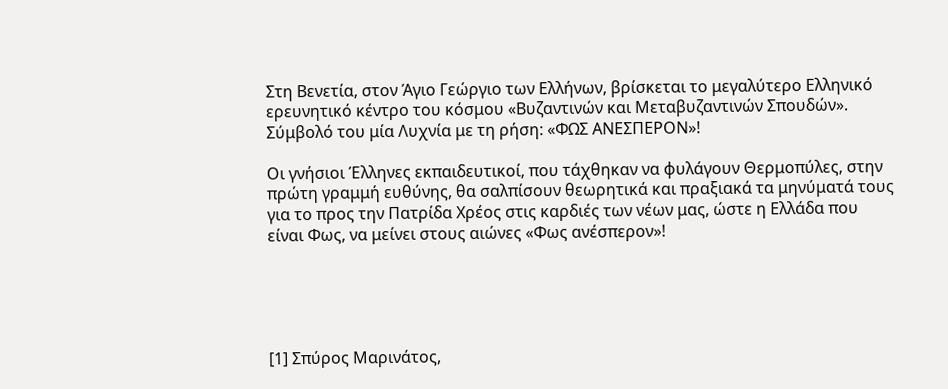Στη Βενετία, στον Άγιο Γεώργιο των Ελλήνων, βρίσκεται το μεγαλύτερο Ελληνικό ερευνητικό κέντρο του κόσμου «Βυζαντινών και Μεταβυζαντινών Σπουδών». Σύμβολό του μία Λυχνία με τη ρήση: «ΦΩΣ ΑΝΕΣΠΕΡΟΝ»!

Οι γνήσιοι Έλληνες εκπαιδευτικοί, που τάχθηκαν να φυλάγουν Θερμοπύλες, στην πρώτη γραμμή ευθύνης, θα σαλπίσουν θεωρητικά και πραξιακά τα μηνύματά τους για το προς την Πατρίδα Χρέος στις καρδιές των νέων μας, ώστε η Ελλάδα που είναι Φως, να μείνει στους αιώνες «Φως ανέσπερον»!





[1] Σπύρος Μαρινάτος,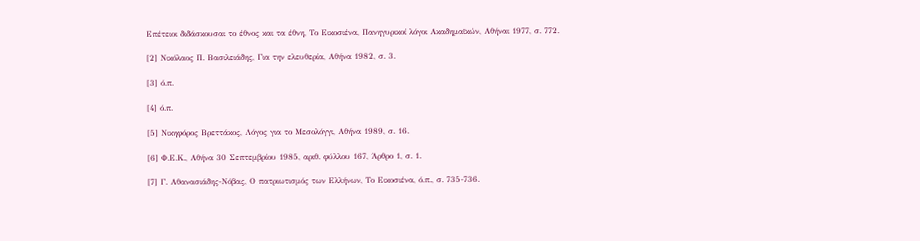Επέτειοι διδάσκουσαι το έθνος και τα έθνη, Το Εικοσιένα, Πανηγυρικοί λόγοι Ακαδημαϊκών, Αθήναι 1977, σ. 772.

[2] Νικόλαος Π. Βασιλειάδης, Για την ελευθερία, Αθήνα 1982, σ. 3.

[3] ό.π.

[4] ό.π.

[5] Νικηφόρος Βρεττάκος, Λόγος για το Μεσολόγγι, Αθήνα 1989, σ. 16.

[6] Φ.Ε.Κ., Αθήνα 30 Σεπτεμβρίου 1985, αριθ. φύλλου 167, Άρθρο 1, σ. 1.

[7] Γ. Αθανασιάδης-Νόβας, Ο πατριωτισμός των Ελλήνων, Το Εικοσιένα, ό.π., σ. 735-736.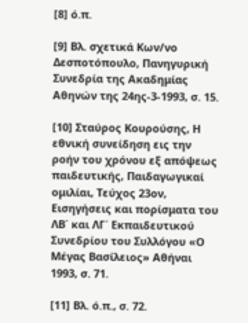[8] ό.π.

[9] Βλ. σχετικά Κων/νο Δεσποτόπουλο, Πανηγυρική Συνεδρία της Ακαδημίας Αθηνών της 24ης-3-1993, σ. 15.

[10] Σταύρος Κουρούσης, Η εθνική συνείδηση εις την ροήν του χρόνου εξ απόψεως παιδευτικής, Παιδαγωγικαί ομιλίαι, Τεύχος 23ον, Εισηγήσεις και πορίσματα του ΛΒ΄ και ΛΓ΄ Εκπαιδευτικού Συνεδρίου του Συλλόγου «Ο Μέγας Βασίλειος» Αθήναι 1993, σ. 71.

[11] Βλ. ό.π., σ. 72.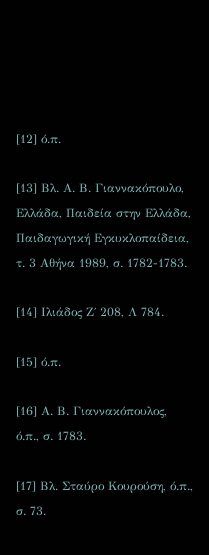[12] ό.π.

[13] Βλ. Α. Β. Γιαννακόπουλο, Ελλάδα, Παιδεία στην Ελλάδα, Παιδαγωγική Εγκυκλοπαίδεια, τ. 3 Αθήνα 1989, σ. 1782-1783.

[14] Ιλιάδος Ζ΄ 208, Λ 784.

[15] ό.π.

[16] Α. Β. Γιαννακόπουλος, ό.π., σ. 1783.

[17] Βλ. Σταύρο Κουρούση, ό.π., σ. 73.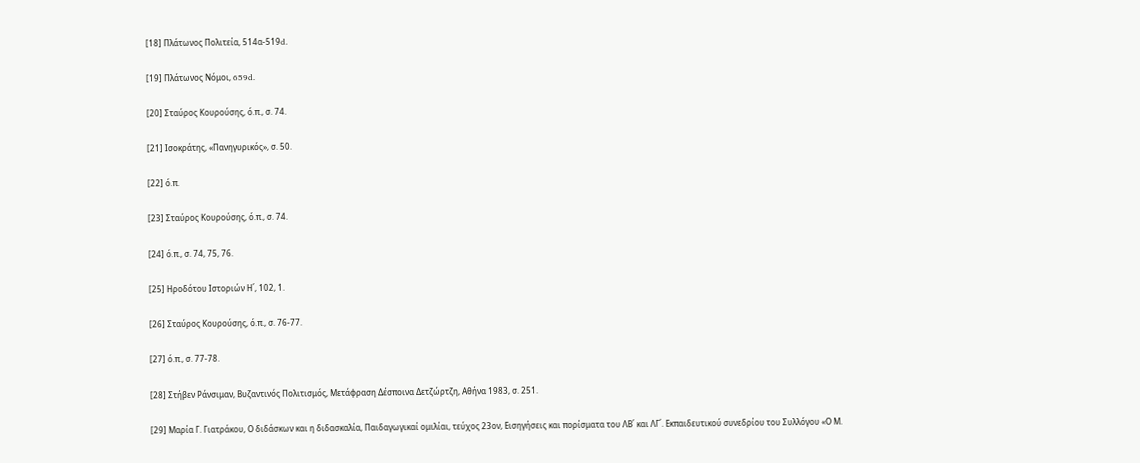[18] Πλάτωνος Πολιτεία, 514α-519d.

[19] Πλάτωνος Νόμοι, 659d.

[20] Σταύρος Κουρούσης, ό.π., σ. 74.

[21] Ισοκράτης, «Πανηγυρικός», σ. 50.

[22] ό.π.

[23] Σταύρος Κουρούσης, ό.π., σ. 74.

[24] ό.π., σ. 74, 75, 76.

[25] Ηροδότου Ιστοριών Η΄, 102, 1.

[26] Σταύρος Κουρούσης, ό.π., σ. 76-77.

[27] ό.π., σ. 77-78.

[28] Στήβεν Ράνσιμαν, Βυζαντινός Πολιτισμός, Μετάφραση Δέσποινα Δετζώρτζη, Αθήνα 1983, σ. 251.

[29] Μαρία Γ. Γιατράκου, Ο διδάσκων και η διδασκαλία, Παιδαγωγικαί ομιλίαι, τεύχος 23ον, Εισηγήσεις και πορίσματα του ΛΒ΄ και ΛΓ΄. Εκπαιδευτικού συνεδρίου του Συλλόγου «Ο Μ.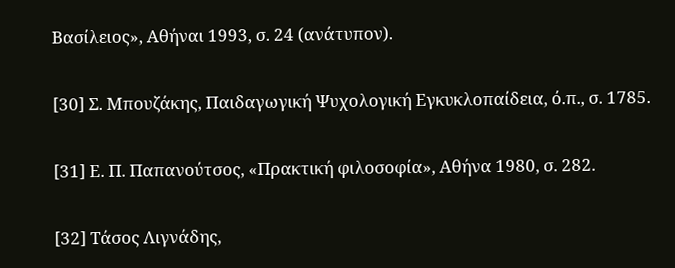Βασίλειος», Αθήναι 1993, σ. 24 (ανάτυπον).

[30] Σ. Μπουζάκης, Παιδαγωγική Ψυχολογική Εγκυκλοπαίδεια, ό.π., σ. 1785.

[31] Ε. Π. Παπανούτσος, «Πρακτική φιλοσοφία», Αθήνα 1980, σ. 282.

[32] Τάσος Λιγνάδης,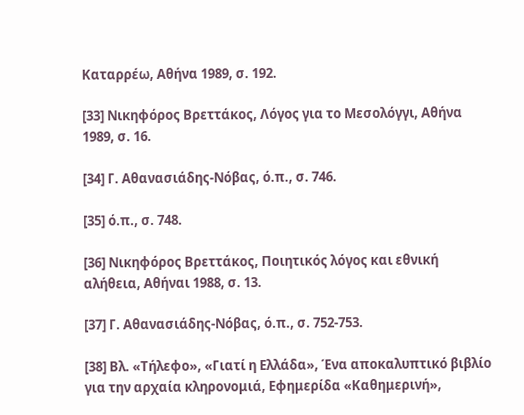Καταρρέω, Αθήνα 1989, σ. 192.

[33] Νικηφόρος Βρεττάκος, Λόγος για το Μεσολόγγι, Αθήνα 1989, σ. 16.

[34] Γ. Αθανασιάδης-Νόβας, ό.π., σ. 746.

[35] ό.π., σ. 748.

[36] Νικηφόρος Βρεττάκος, Ποιητικός λόγος και εθνική αλήθεια, Αθήναι 1988, σ. 13.

[37] Γ. Αθανασιάδης-Νόβας, ό.π., σ. 752-753.

[38] Βλ. «Τήλεφο», «Γιατί η Ελλάδα», Ένα αποκαλυπτικό βιβλίο για την αρχαία κληρονομιά, Εφημερίδα «Καθημερινή»,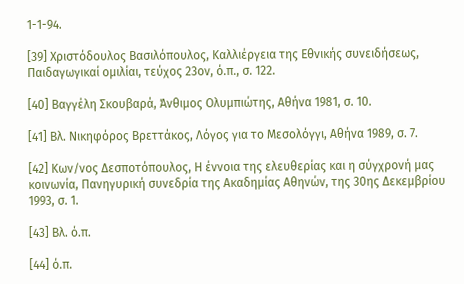1-1-94.

[39] Χριστόδουλος Βασιλόπουλος, Καλλιέργεια της Εθνικής συνειδήσεως, Παιδαγωγικαί ομιλίαι, τεύχος 23ον, ό.π., σ. 122.

[40] Βαγγέλη Σκουβαρά, Άνθιμος Ολυμπιώτης, Αθήνα 1981, σ. 10.

[41] Βλ. Νικηφόρος Βρεττάκος, Λόγος για το Μεσολόγγι, Αθήνα 1989, σ. 7.

[42] Κων/νος Δεσποτόπουλος, Η έννοια της ελευθερίας και η σύγχρονή μας κοινωνία, Πανηγυρική συνεδρία της Ακαδημίας Αθηνών, της 30ης Δεκεμβρίου 1993, σ. 1.

[43] Βλ. ό.π.

[44] ό.π.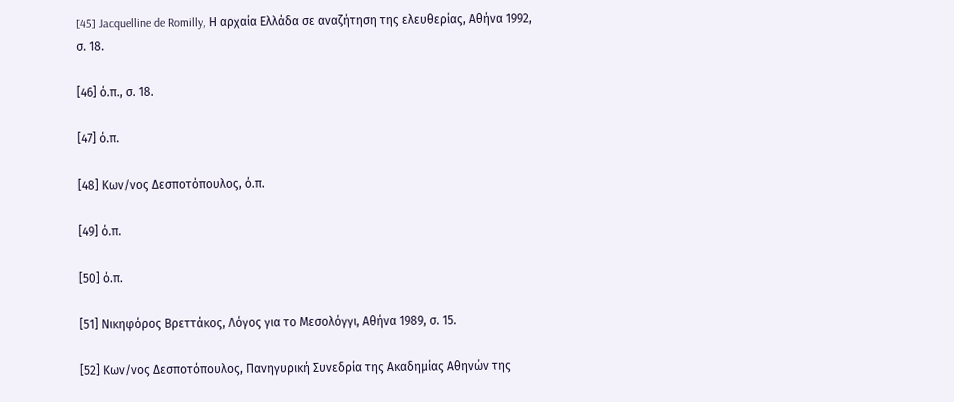[45] Jacquelline de Romilly, Η αρχαία Ελλάδα σε αναζήτηση της ελευθερίας, Αθήνα 1992, σ. 18.

[46] ό.π., σ. 18.

[47] ό.π.

[48] Κων/νος Δεσποτόπουλος, ό.π.

[49] ό.π.

[50] ό.π.

[51] Νικηφόρος Βρεττάκος, Λόγος για το Μεσολόγγι, Αθήνα 1989, σ. 15.

[52] Κων/νος Δεσποτόπουλος, Πανηγυρική Συνεδρία της Ακαδημίας Αθηνών της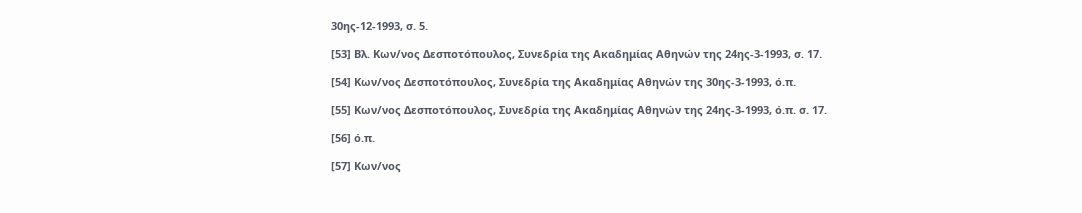30ης-12-1993, σ. 5.

[53] Βλ. Κων/νος Δεσποτόπουλος, Συνεδρία της Ακαδημίας Αθηνών της 24ης-3-1993, σ. 17.

[54] Κων/νος Δεσποτόπουλος, Συνεδρία της Ακαδημίας Αθηνών της 30ης-3-1993, ό.π.

[55] Κων/νος Δεσποτόπουλος, Συνεδρία της Ακαδημίας Αθηνών της 24ης-3-1993, ό.π. σ. 17.

[56] ό.π.

[57] Κων/νος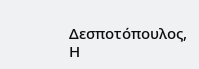Δεσποτόπουλος, Η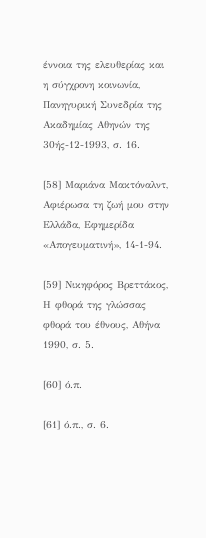έννοια της ελευθερίας και η σύγχρονη κοινωνία, Πανηγυρική Συνεδρία της Ακαδημίας Αθηνών της 30ής-12-1993, σ. 16.

[58] Μαριάνα Μακτόναλντ, Αφιέρωσα τη ζωή μου στην Ελλάδα, Εφημερίδα «Απογευματινή», 14-1-94.

[59] Νικηφόρος Βρεττάκος, Η φθορά της γλώσσας φθορά του έθνους, Αθήνα 1990, σ. 5.

[60] ό.π.

[61] ό.π., σ. 6.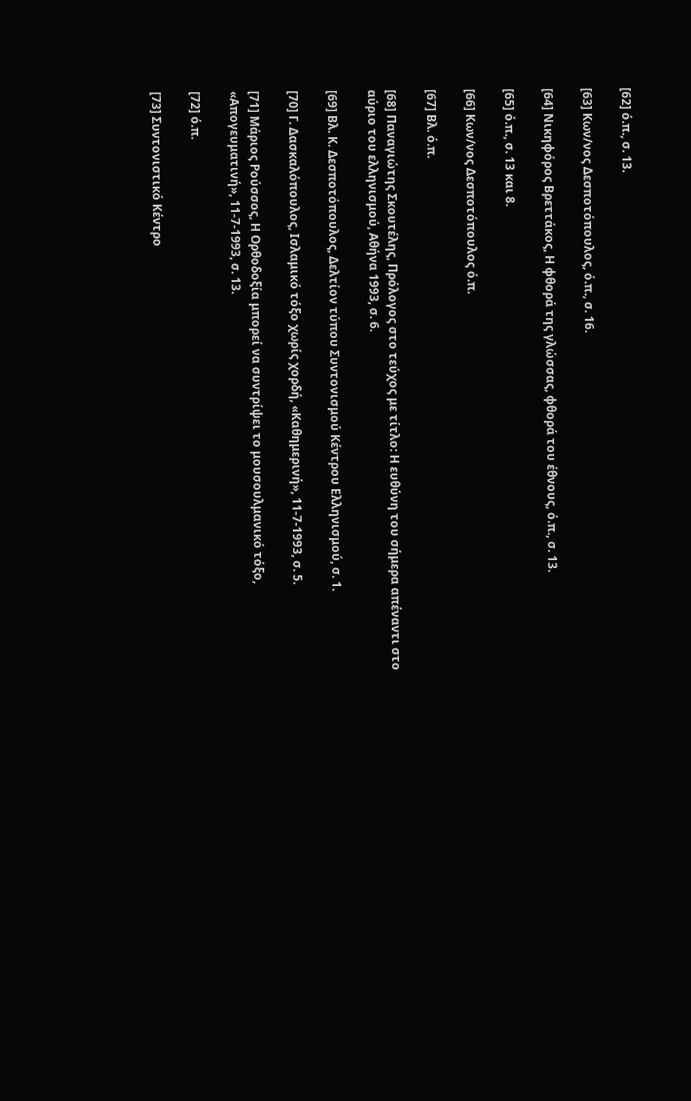[62] ό.π., σ. 13.

[63] Κων/νος Δεσποτόπουλος, ό.π., σ. 16.

[64] Νικηφόρος Βρεττάκος, Η φθορά της γλώσσας, φθορά του έθνους, ό.π., σ. 13.

[65] ό.π., σ. 13 και 8.

[66] Κων/νος Δεσποτόπουλος ό.π.

[67] Βλ. ό.π.

[68] Παναγιώτης Σκουτέλης, Πρόλογος στο τεύχος με τίτλο: Η ευθύνη του σήμερα απέναντι στο αύριο του ελληνισμού, Αθήνα 1993, σ. 6.

[69] Βλ. Κ. Δεσποτόπουλος, Δελτίον τύπου Συντονισμού Κέντρου Ελληνισμού, σ. 1.

[70] Γ. Δασκαλόπουλος, Ισλαμικό τόξο χωρίς χορδή, «Καθημερινή», 11-7-1993, σ. 5.

[71] Μάριος Ρούσσος, Η Ορθοδοξία μπορεί να συντρίψει το μουσουλμανικό τόξο, «Απογευματινή», 11-7-1993, σ. 13.

[72] ό.π.

[73] Συντονιστικό Κέντρο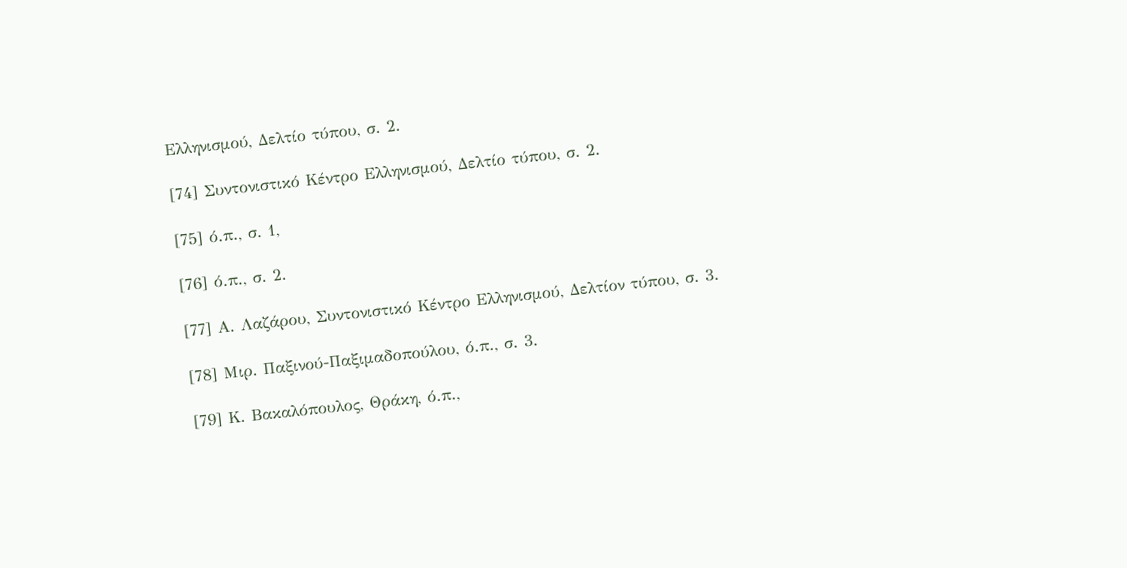Ελληνισμού, Δελτίο τύπου, σ. 2.

[74] Συντονιστικό Κέντρο Ελληνισμού, Δελτίο τύπου, σ. 2.

[75] ό.π., σ. 1,

[76] ό.π., σ. 2.

[77] Α. Λαζάρου, Συντονιστικό Κέντρο Ελληνισμού, Δελτίον τύπου, σ. 3.

[78] Μιρ. Παξινού-Παξιμαδοπούλου, ό.π., σ. 3.

[79] Κ. Βακαλόπουλος, Θράκη, ό.π.,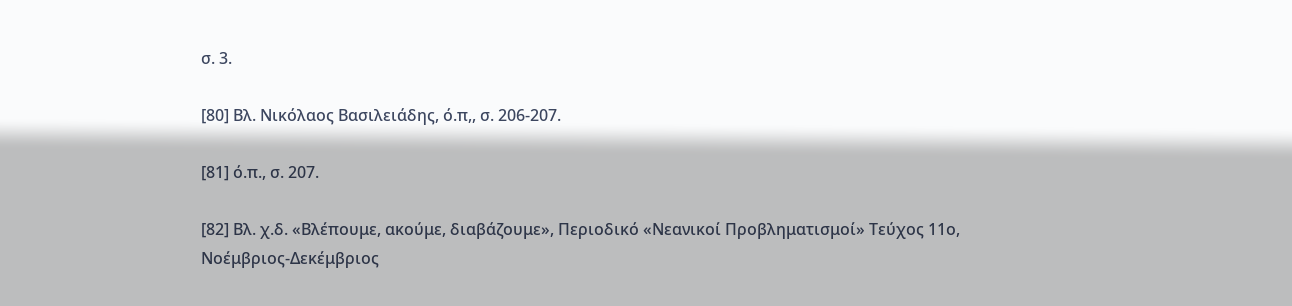σ. 3.

[80] Βλ. Νικόλαος Βασιλειάδης, ό.π,, σ. 206-207.

[81] ό.π., σ. 207.

[82] Βλ. χ.δ. «Βλέπουμε, ακούμε, διαβάζουμε», Περιοδικό «Νεανικοί Προβληματισμοί» Τεύχος 11ο, Νοέμβριος-Δεκέμβριος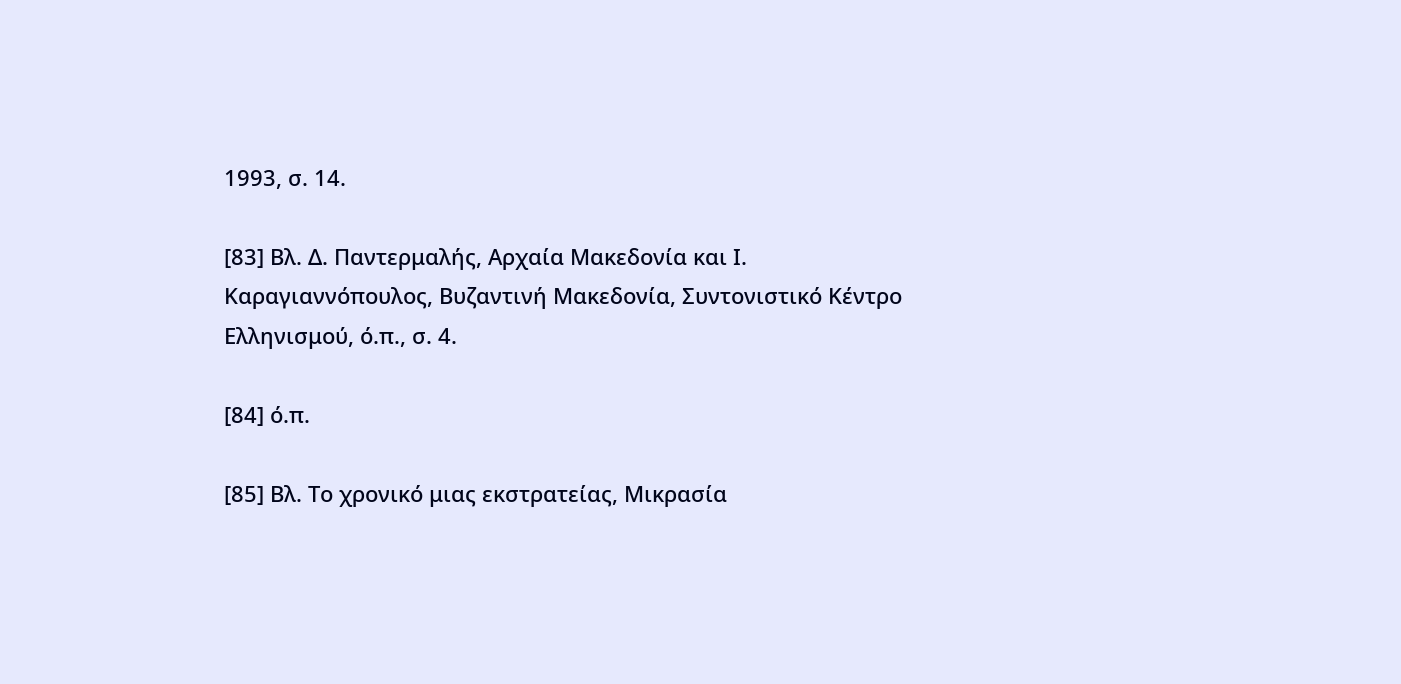1993, σ. 14.

[83] Βλ. Δ. Παντερμαλής, Αρχαία Μακεδονία και Ι. Καραγιαννόπουλος, Βυζαντινή Μακεδονία, Συντονιστικό Κέντρο Ελληνισμού, ό.π., σ. 4.

[84] ό.π.

[85] Βλ. Το χρονικό μιας εκστρατείας, Μικρασία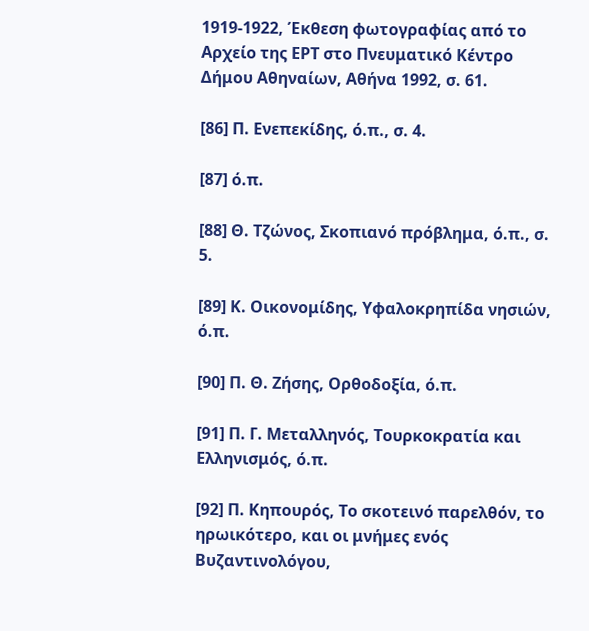1919-1922, Έκθεση φωτογραφίας από το Αρχείο της ΕΡΤ στο Πνευματικό Κέντρο Δήμου Αθηναίων, Αθήνα 1992, σ. 61.

[86] Π. Ενεπεκίδης, ό.π., σ. 4.

[87] ό.π.

[88] Θ. Τζώνος, Σκοπιανό πρόβλημα, ό.π., σ. 5.

[89] Κ. Οικονομίδης, Υφαλοκρηπίδα νησιών, ό.π.

[90] Π. Θ. Ζήσης, Ορθοδοξία, ό.π.

[91] Π. Γ. Μεταλληνός, Τουρκοκρατία και Ελληνισμός, ό.π.

[92] Π. Κηπουρός, Το σκοτεινό παρελθόν, το ηρωικότερο, και οι μνήμες ενός Βυζαντινολόγου,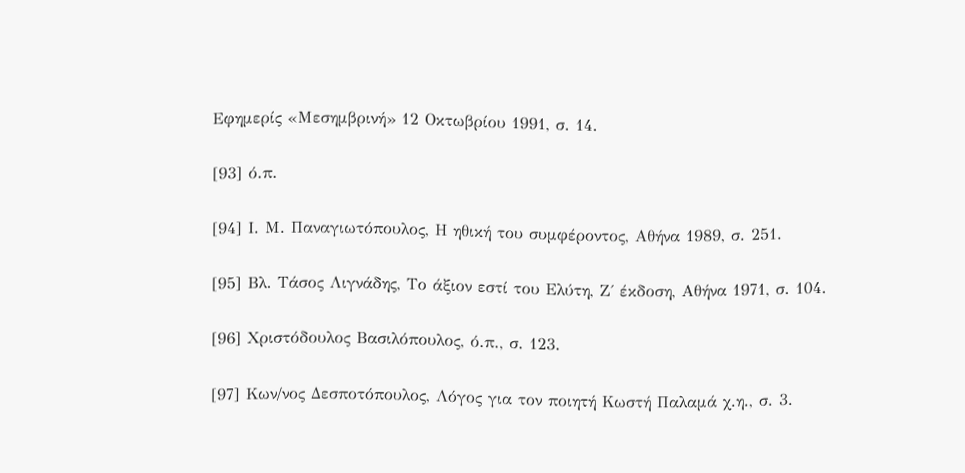Εφημερίς «Μεσημβρινή» 12 Οκτωβρίου 1991, σ. 14.

[93] ό.π.

[94] Ι. Μ. Παναγιωτόπουλος, Η ηθική του συμφέροντος, Αθήνα 1989, σ. 251.

[95] Βλ. Τάσος Λιγνάδης, Το άξιον εστί του Ελύτη, Ζ΄ έκδοση, Αθήνα 1971, σ. 104.

[96] Χριστόδουλος Βασιλόπουλος, ό.π., σ. 123.

[97] Κων/νος Δεσποτόπουλος, Λόγος για τον ποιητή Κωστή Παλαμά χ.η., σ. 3.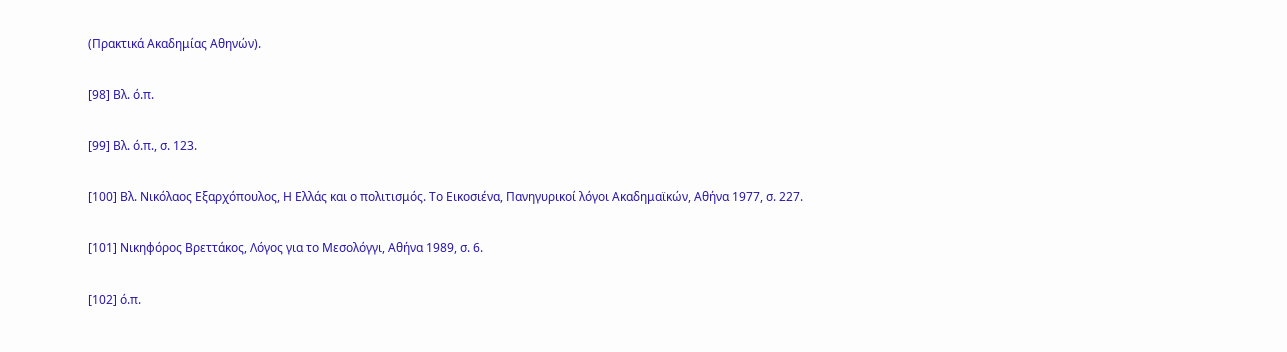(Πρακτικά Ακαδημίας Αθηνών).

[98] Βλ. ό.π.

[99] Βλ. ό.π., σ. 123.

[100] Βλ. Νικόλαος Εξαρχόπουλος, Η Ελλάς και ο πολιτισμός. Το Εικοσιένα, Πανηγυρικοί λόγοι Ακαδημαϊκών, Αθήνα 1977, σ. 227.

[101] Νικηφόρος Βρεττάκος, Λόγος για το Μεσολόγγι, Αθήνα 1989, σ. 6.

[102] ό.π.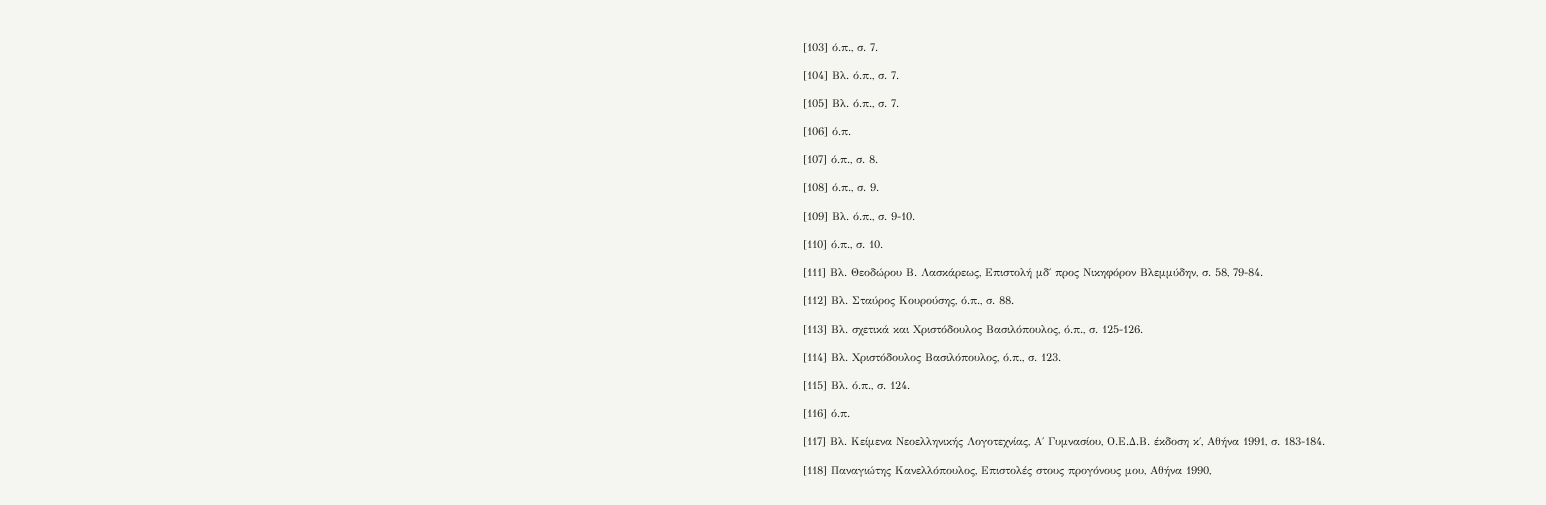[103] ό.π., σ. 7.

[104] Βλ. ό.π., σ. 7.

[105] Βλ. ό.π., σ. 7.

[106] ό.π.

[107] ό.π., σ. 8.

[108] ό.π., σ. 9.

[109] Βλ. ό.π., σ. 9-10.

[110] ό.π., σ. 10.

[111] Βλ. Θεοδώρου Β. Λασκάρεως, Επιστολή μδ΄ προς Νικηφόρον Βλεμμύδην, σ. 58, 79-84.

[112] Βλ. Σταύρος Κουρούσης, ό.π., σ. 88.

[113] Βλ. σχετικά και Χριστόδουλος Βασιλόπουλος, ό.π., σ. 125-126.

[114] Βλ. Χριστόδουλος Βασιλόπουλος, ό.π., σ. 123.

[115] Βλ. ό.π., σ. 124.

[116] ό.π.

[117] Βλ. Κείμενα Νεοελληνικής Λογοτεχνίας, Α΄ Γυμνασίου, Ο.Ε.Δ.Β. έκδοση κ΄, Αθήνα 1991, σ. 183-184.

[118] Παναγιώτης Κανελλόπουλος, Επιστολές στους προγόνους μου, Αθήνα 1990,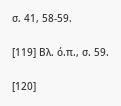σ. 41, 58-59.

[119] Βλ. ό.π., σ. 59.

[120]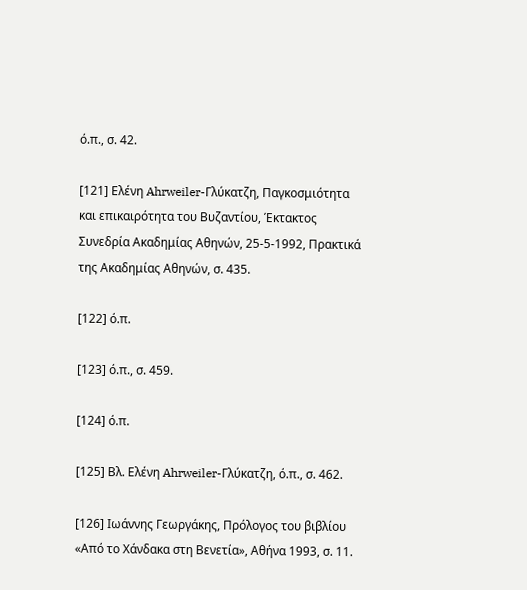ό.π., σ. 42.

[121] Ελένη Ahrweiler-Γλύκατζη, Παγκοσμιότητα και επικαιρότητα του Βυζαντίου, Έκτακτος Συνεδρία Ακαδημίας Αθηνών, 25-5-1992, Πρακτικά της Ακαδημίας Αθηνών, σ. 435.

[122] ό.π.

[123] ό.π., σ. 459.

[124] ό.π.

[125] Βλ. Ελένη Ahrweiler-Γλύκατζη, ό.π., σ. 462.

[126] Ιωάννης Γεωργάκης, Πρόλογος του βιβλίου «Από το Χάνδακα στη Βενετία», Αθήνα 1993, σ. 11.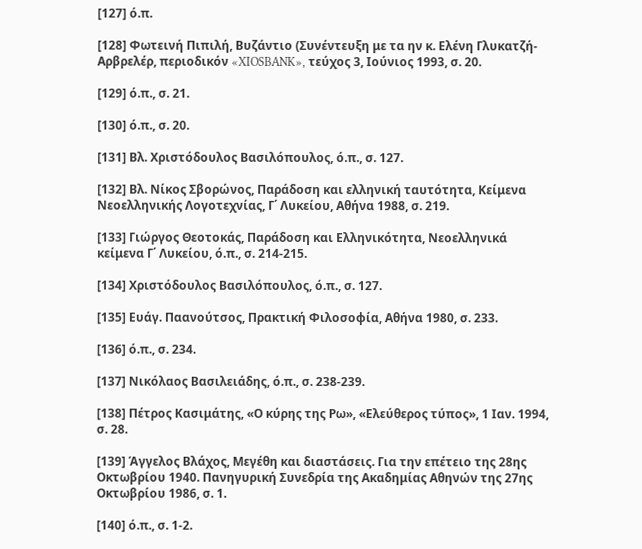[127] ό.π.

[128] Φωτεινή Πιπιλή, Βυζάντιο (Συνέντευξη με τα ην κ. Ελένη Γλυκατζή-Αρβρελέρ, περιοδικόν «XIOSBANK», τεύχος 3, Ιούνιος 1993, σ. 20.

[129] ό.π., σ. 21.

[130] ό.π., σ. 20.

[131] Βλ. Χριστόδουλος Βασιλόπουλος, ό.π., σ. 127.

[132] Βλ. Νίκος Σβορώνος, Παράδοση και ελληνική ταυτότητα, Κείμενα Νεοελληνικής Λογοτεχνίας, Γ΄ Λυκείου, Αθήνα 1988, σ. 219.

[133] Γιώργος Θεοτοκάς, Παράδοση και Ελληνικότητα, Νεοελληνικά κείμενα Γ΄ Λυκείου, ό.π., σ. 214-215.

[134] Χριστόδουλος Βασιλόπουλος, ό.π., σ. 127.

[135] Ευάγ. Παανούτσος, Πρακτική Φιλοσοφία, Αθήνα 1980, σ. 233.

[136] ό.π., σ. 234.

[137] Νικόλαος Βασιλειάδης, ό.π., σ. 238-239.

[138] Πέτρος Κασιμάτης, «Ο κύρης της Ρω», «Ελεύθερος τύπος», 1 Ιαν. 1994, σ. 28.

[139] Άγγελος Βλάχος, Μεγέθη και διαστάσεις. Για την επέτειο της 28ης Οκτωβρίου 1940. Πανηγυρική Συνεδρία της Ακαδημίας Αθηνών της 27ης Οκτωβρίου 1986, σ. 1.

[140] ό.π., σ. 1-2.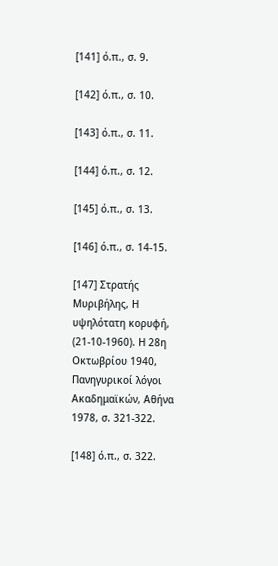[141] ό.π., σ. 9.

[142] ό.π., σ. 10.

[143] ό.π., σ. 11.

[144] ό.π., σ. 12.

[145] ό.π., σ. 13.

[146] ό.π., σ. 14-15.

[147] Στρατής Μυριβήλης, Η υψηλότατη κορυφή, (21-10-1960). Η 28η Οκτωβρίου 1940, Πανηγυρικοί λόγοι Ακαδημαϊκών, Αθήνα 1978, σ. 321-322.

[148] ό.π., σ. 322.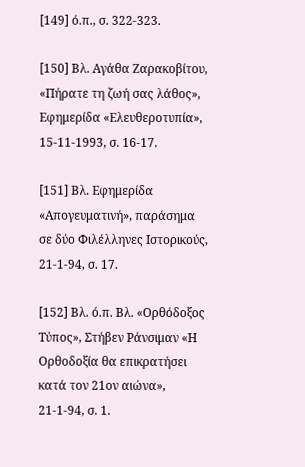[149] ό.π., σ. 322-323.

[150] Βλ. Αγάθα Ζαρακοβίτου, «Πήρατε τη ζωή σας λάθος», Εφημερίδα «Ελευθεροτυπία», 15-11-1993, σ. 16-17.

[151] Βλ. Εφημερίδα «Απογευματινή», παράσημα σε δύο Φιλέλληνες Ιστορικούς, 21-1-94, σ. 17.

[152] Βλ. ό.π. Βλ. «Ορθόδοξος Τύπος», Στήβεν Ράνσιμαν «Η Ορθοδοξία θα επικρατήσει κατά τον 21ον αιώνα», 21-1-94, σ. 1.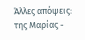Άλλες απόψεις: της Μαρίας -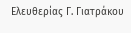Ελευθερίας Γ. Γιατράκου